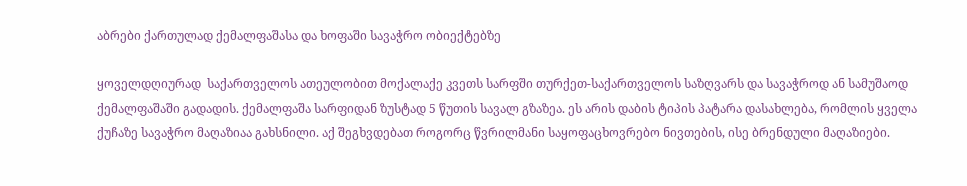აბრები ქართულად ქემალფაშასა და ხოფაში სავაჭრო ობიექტებზე

ყოველდღიურად  საქართველოს ათეულობით მოქალაქე კვეთს სარფში თურქეთ-საქართველოს საზღვარს და სავაჭროდ ან სამუშაოდ ქემალფაშაში გადადის. ქემალფაშა სარფიდან ზუსტად 5 წუთის სავალ გზაზეა. ეს არის დაბის ტიპის პატარა დასახლება, რომლის ყველა ქუჩაზე სავაჭრო მაღაზიაა გახსნილი. აქ შეგხვდებათ როგორც წვრილმანი საყოფაცხოვრებო ნივთების, ისე ბრენდული მაღაზიები.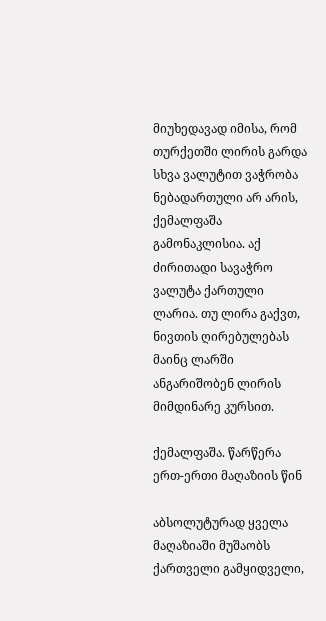მიუხედავად იმისა, რომ თურქეთში ლირის გარდა სხვა ვალუტით ვაჭრობა ნებადართული არ არის, ქემალფაშა გამონაკლისია. აქ ძირითადი სავაჭრო ვალუტა ქართული ლარია. თუ ლირა გაქვთ, ნივთის ღირებულებას მაინც ლარში ანგარიშობენ ლირის მიმდინარე კურსით.

ქემალფაშა. წარწერა ერთ-ერთი მაღაზიის წინ

აბსოლუტურად ყველა მაღაზიაში მუშაობს ქართველი გამყიდველი,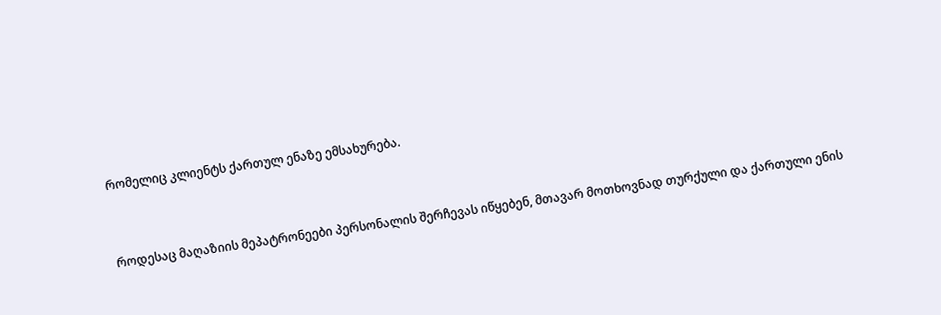რომელიც კლიენტს ქართულ ენაზე ემსახურება.



როდესაც მაღაზიის მეპატრონეები პერსონალის შერჩევას იწყებენ, მთავარ მოთხოვნად თურქული და ქართული ენის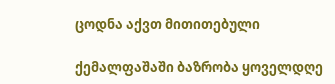ცოდნა აქვთ მითითებული

ქემალფაშაში ბაზრობა ყოველდღე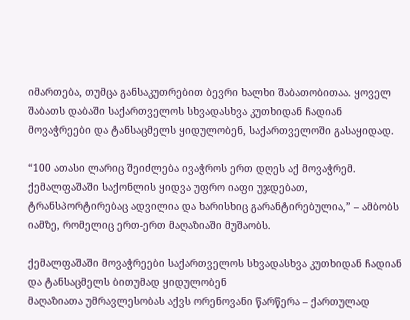იმართება, თუმცა განსაკუთრებით ბევრი ხალხი შაბათობითაა. ყოველ შაბათს დაბაში საქართველოს სხვადასხვა კუთხიდან ჩადიან მოვაჭრეები და ტანსაცმელს ყიდულობენ, საქართველოში გასაყიდად.

“100 ათასი ლარიც შეიძლება ივაჭროს ერთ დღეს აქ მოვაჭრემ. ქემალფაშაში საქონლის ყიდვა უფრო იაფი უჯდებათ, ტრანსპორტირებაც ადვილია და ხარისხიც გარანტირებულია,” – ამბობს იამზე, რომელიც ერთ-ერთ მაღაზიაში მუშაობს.

ქემალფაშაში მოვაჭრეები საქართველოს სხვადასხვა კუთხიდან ჩადიან და ტანსაცმელს ბითუმად ყიდულობენ
მაღაზიათა უმრავლესობას აქვს ორენოვანი წარწერა – ქართულად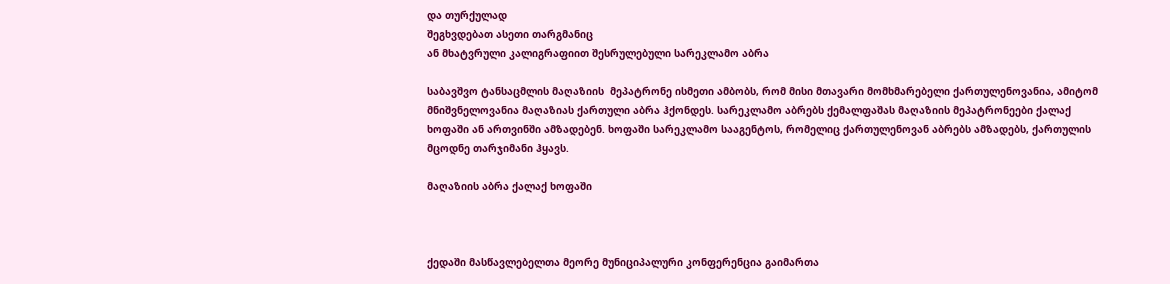და თურქულად
შეგხვდებათ ასეთი თარგმანიც
ან მხატვრული კალიგრაფიით შესრულებული სარეკლამო აბრა

საბავშვო ტანსაცმლის მაღაზიის  მეპატრონე ისმეთი ამბობს, რომ მისი მთავარი მომხმარებელი ქართულენოვანია, ამიტომ მნიშვნელოვანია მაღაზიას ქართული აბრა ჰქონდეს. სარეკლამო აბრებს ქემალფაშას მაღაზიის მეპატრონეები ქალაქ ხოფაში ან ართვინში ამზადებენ. ხოფაში სარეკლამო სააგენტოს, რომელიც ქართულენოვან აბრებს ამზადებს, ქართულის მცოდნე თარჯიმანი ჰყავს.

მაღაზიის აბრა ქალაქ ხოფაში



ქედაში მასწავლებელთა მეორე მუნიციპალური კონფერენცია გაიმართა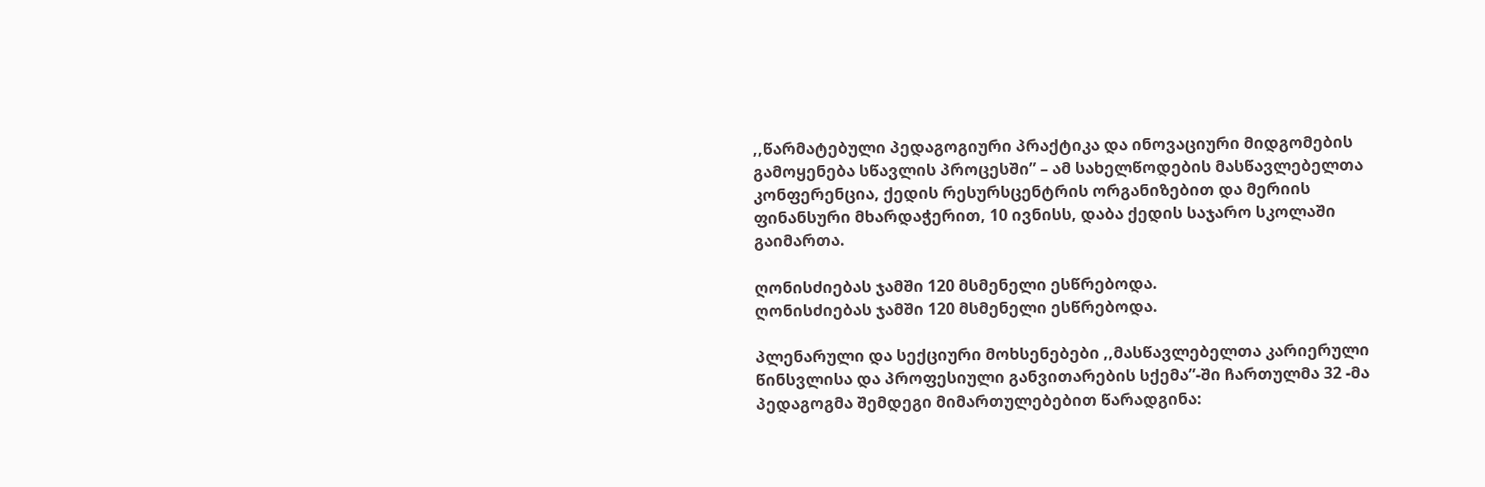,,წარმატებული პედაგოგიური პრაქტიკა და ინოვაციური მიდგომების გამოყენება სწავლის პროცესში” – ამ სახელწოდების მასწავლებელთა კონფერენცია, ქედის რესურსცენტრის ორგანიზებით და მერიის ფინანსური მხარდაჭერით, 10 ივნისს, დაბა ქედის საჯარო სკოლაში გაიმართა.

ღონისძიებას ჯამში 120 მსმენელი ესწრებოდა.
ღონისძიებას ჯამში 120 მსმენელი ესწრებოდა.

პლენარული და სექციური მოხსენებები ,,მასწავლებელთა კარიერული წინსვლისა და პროფესიული განვითარების სქემა”-ში ჩართულმა 32 -მა პედაგოგმა შემდეგი მიმართულებებით წარადგინა: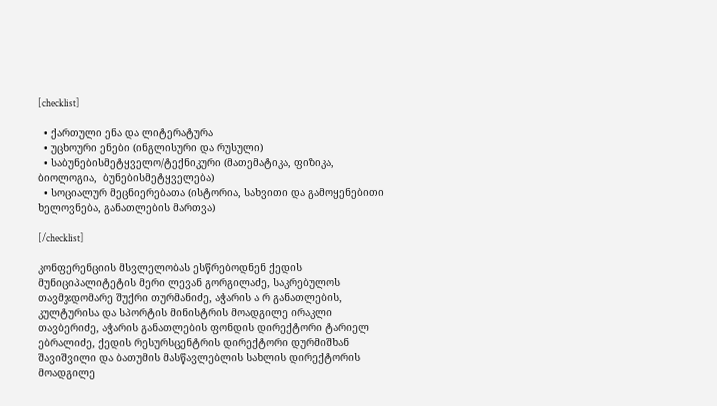[checklist]

  • ქართული ენა და ლიტერატურა
  • უცხოური ენები (ინგლისური და რუსული)
  • საბუნებისმეტყველო/ტექნიკური (მათემატიკა, ფიზიკა, ბიოლოგია,  ბუნებისმეტყველება)
  • სოციალურ მეცნიერებათა (ისტორია, სახვითი და გამოყენებითი ხელოვნება, განათლების მართვა)

[/checklist]

კონფერენციის მსვლელობას ესწრებოდნენ ქედის მუნიციპალიტეტის მერი ლევან გორგილაძე, საკრებულოს თავმჯდომარე შუქრი თურმანიძე, აჭარის ა რ განათლების, კულტურისა და სპორტის მინისტრის მოადგილე ირაკლი თავბერიძე, აჭარის განათლების ფონდის დირექტორი ტარიელ ებრალიძე, ქედის რესურსცენტრის დირექტორი დურმიშხან შავიშვილი და ბათუმის მასწავლებლის სახლის დირექტორის მოადგილე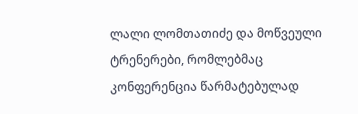ლალი ლომთათიძე და მოწვეული ტრენერები, რომლებმაც კონფერენცია წარმატებულად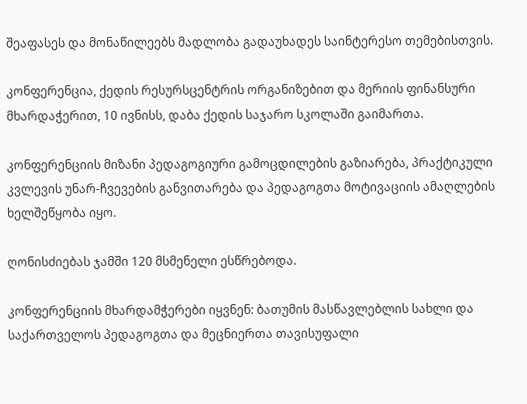შეაფასეს და მონაწილეებს მადლობა გადაუხადეს საინტერესო თემებისთვის.

კონფერენცია, ქედის რესურსცენტრის ორგანიზებით და მერიის ფინანსური მხარდაჭერით, 10 ივნისს, დაბა ქედის საჯარო სკოლაში გაიმართა.

კონფერენციის მიზანი პედაგოგიური გამოცდილების გაზიარება, პრაქტიკული კვლევის უნარ-ჩვევების განვითარება და პედაგოგთა მოტივაციის ამაღლების ხელშეწყობა იყო.

ღონისძიებას ჯამში 120 მსმენელი ესწრებოდა.

კონფერენციის მხარდამჭერები იყვნენ: ბათუმის მასწავლებლის სახლი და საქართველოს პედაგოგთა და მეცნიერთა თავისუფალი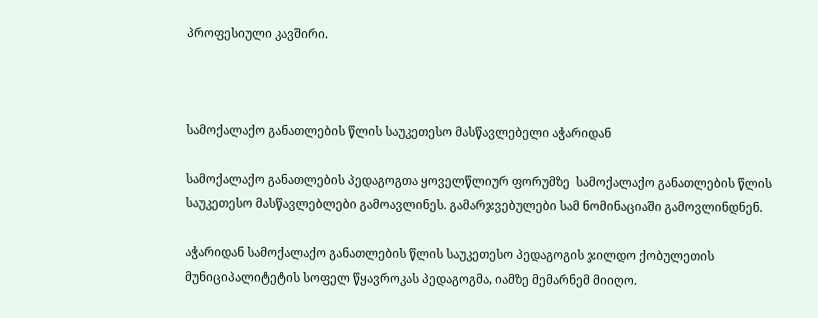პროფესიული კავშირი.



სამოქალაქო განათლების წლის საუკეთესო მასწავლებელი აჭარიდან

სამოქალაქო განათლების პედაგოგთა ყოველწლიურ ფორუმზე  სამოქალაქო განათლების წლის საუკეთესო მასწავლებლები გამოავლინეს. გამარჯვებულები სამ ნომინაციაში გამოვლინდნენ.

აჭარიდან სამოქალაქო განათლების წლის საუკეთესო პედაგოგის ჯილდო ქობულეთის მუნიციპალიტეტის სოფელ წყავროკას პედაგოგმა, იამზე მემარნემ მიიღო.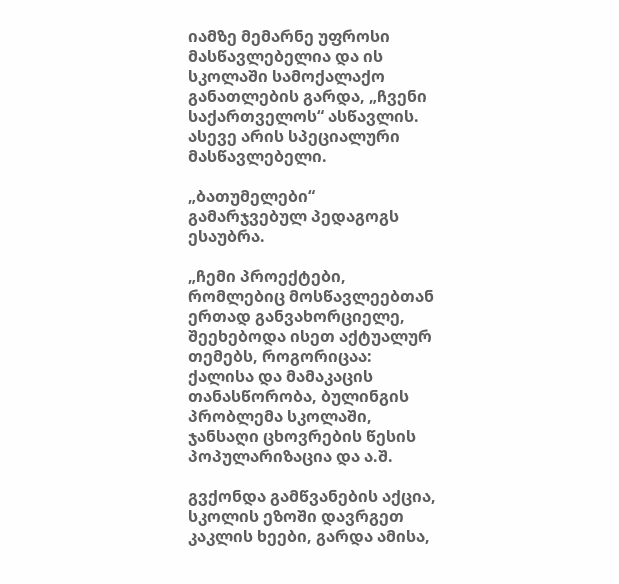იამზე მემარნე უფროსი მასწავლებელია და ის სკოლაში სამოქალაქო განათლების გარდა, „ჩვენი საქართველოს“ ასწავლის. ასევე არის სპეციალური მასწავლებელი.

„ბათუმელები“ გამარჯვებულ პედაგოგს ესაუბრა.

„ჩემი პროექტები, რომლებიც მოსწავლეებთან ერთად განვახორციელე, შეეხებოდა ისეთ აქტუალურ თემებს, როგორიცაა: ქალისა და მამაკაცის თანასწორობა, ბულინგის პრობლემა სკოლაში, ჯანსაღი ცხოვრების წესის პოპულარიზაცია და ა.შ.

გვქონდა გამწვანების აქცია, სკოლის ეზოში დავრგეთ კაკლის ხეები, გარდა ამისა,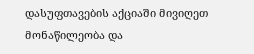დასუფთავების აქციაში მივიღეთ მონაწილეობა და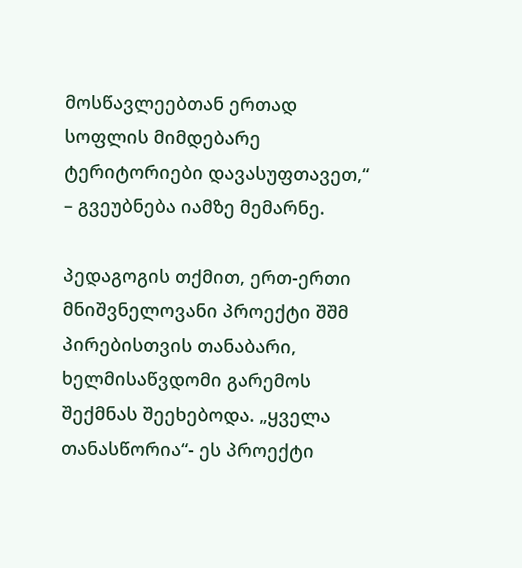მოსწავლეებთან ერთად სოფლის მიმდებარე ტერიტორიები დავასუფთავეთ,“ – გვეუბნება იამზე მემარნე.

პედაგოგის თქმით, ერთ-ერთი მნიშვნელოვანი პროექტი შშმ პირებისთვის თანაბარი, ხელმისაწვდომი გარემოს შექმნას შეეხებოდა. „ყველა თანასწორია“- ეს პროექტი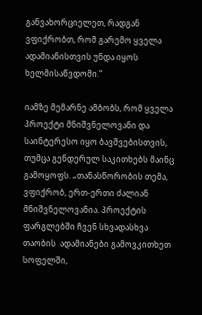განვახორციელეთ, რადგან ვფიქრობთ, რომ გარემო ყველა ადამიანისთვის უნდა იყოს ხელმისაწვდომი.“

იამზე მემარნე ამბობს, რომ ყველა პროექტი მნიშვნელოვანი და საინტერესო იყო ბავშვებისთვის, თუმცა გენდერულ საკითხებს მაინც გამოყოფს. „თანასწორობის თემა, ვფიქრობ, ერთ-ერთი ძალიან მნიშვნელოვანია. პროექტის ფარგლებში ჩვენ სხვადასხვა თაობის  ადამიანები გამოვკითხეთ სოფელში,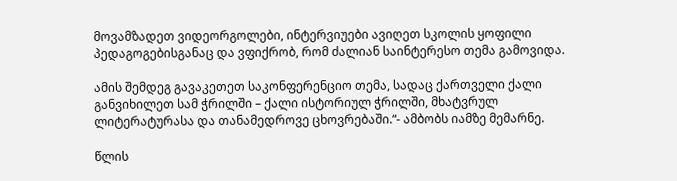მოვამზადეთ ვიდეორგოლები, ინტერვიუები ავიღეთ სკოლის ყოფილი პედაგოგებისგანაც და ვფიქრობ, რომ ძალიან საინტერესო თემა გამოვიდა.

ამის შემდეგ გავაკეთეთ საკონფერენციო თემა, სადაც ქართველი ქალი განვიხილეთ სამ ჭრილში – ქალი ისტორიულ ჭრილში, მხატვრულ ლიტერატურასა და თანამედროვე ცხოვრებაში.“- ამბობს იამზე მემარნე.

წლის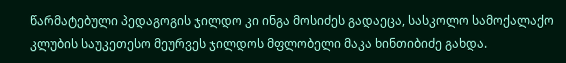წარმატებული პედაგოგის ჯილდო კი ინგა მოსიძეს გადაეცა, სასკოლო სამოქალაქო კლუბის საუკეთესო მეურვეს ჯილდოს მფლობელი მაკა ხინთიბიძე გახდა.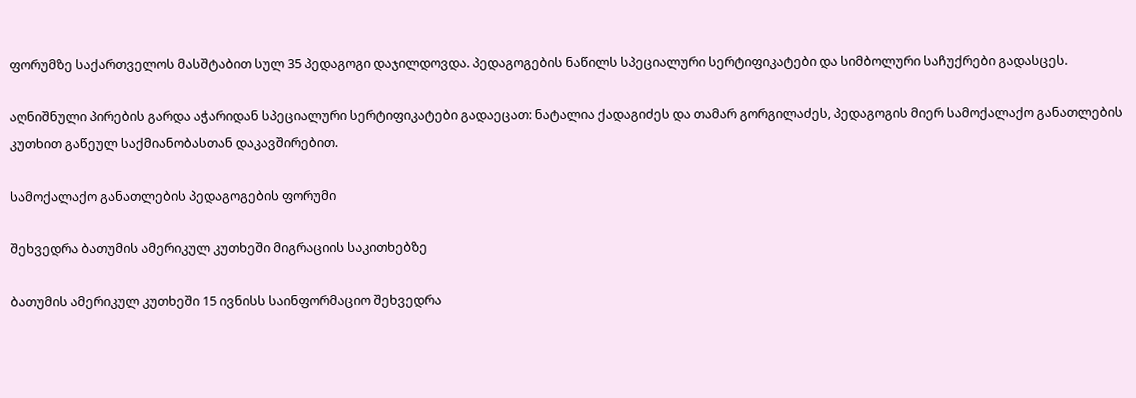ფორუმზე საქართველოს მასშტაბით სულ 35 პედაგოგი დაჯილდოვდა. პედაგოგების ნაწილს სპეციალური სერტიფიკატები და სიმბოლური საჩუქრები გადასცეს.

აღნიშნული პირების გარდა აჭარიდან სპეციალური სერტიფიკატები გადაეცათ: ნატალია ქადაგიძეს და თამარ გორგილაძეს, პედაგოგის მიერ სამოქალაქო განათლების კუთხით გაწეულ საქმიანობასთან დაკავშირებით.

სამოქალაქო განათლების პედაგოგების ფორუმი

შეხვედრა ბათუმის ამერიკულ კუთხეში მიგრაციის საკითხებზე

ბათუმის ამერიკულ კუთხეში 15 ივნისს საინფორმაციო შეხვედრა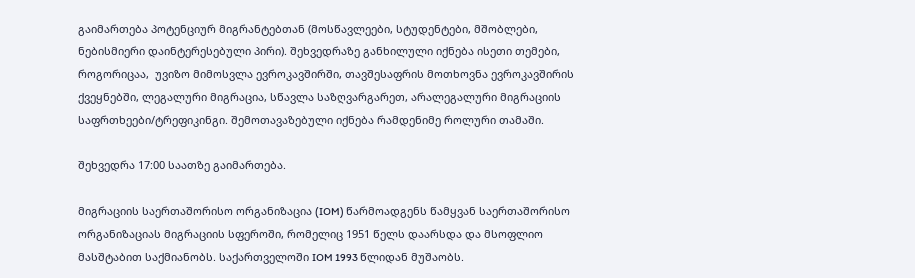გაიმართება პოტენციურ მიგრანტებთან (მოსწავლეები, სტუდენტები, მშობლები, ნებისმიერი დაინტერესებული პირი). შეხვედრაზე განხილული იქნება ისეთი თემები, როგორიცაა,  უვიზო მიმოსვლა ევროკავშირში, თავშესაფრის მოთხოვნა ევროკავშირის ქვეყნებში, ლეგალური მიგრაცია, სწავლა საზღვარგარეთ, არალეგალური მიგრაციის საფრთხეები/ტრეფიკინგი. შემოთავაზებული იქნება რამდენიმე როლური თამაში.

შეხვედრა 17:00 საათზე გაიმართება.

მიგრაციის საერთაშორისო ორგანიზაცია (IOM) წარმოადგენს წამყვან საერთაშორისო ორგანიზაციას მიგრაციის სფეროში, რომელიც 1951 წელს დაარსდა და მსოფლიო მასშტაბით საქმიანობს. საქართველოში IOM 1993 წლიდან მუშაობს.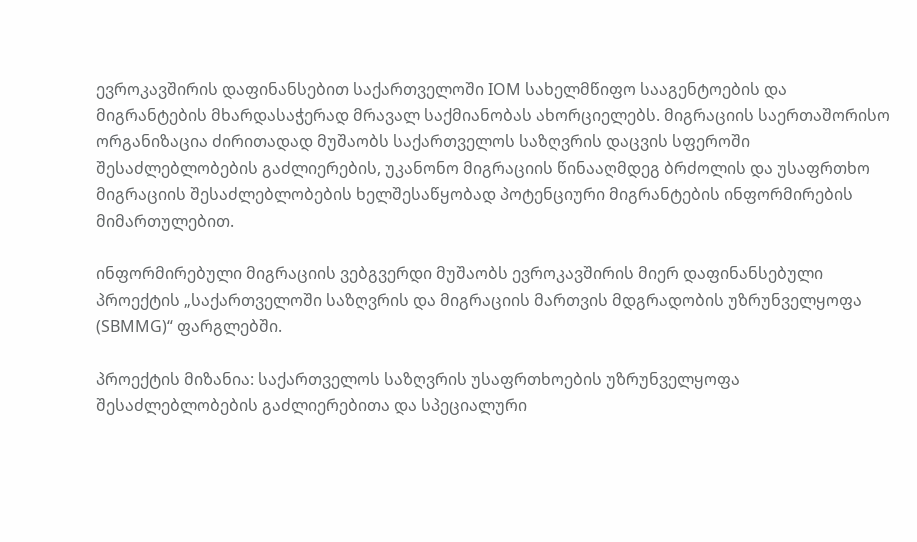ევროკავშირის დაფინანსებით საქართველოში IOM სახელმწიფო სააგენტოების და მიგრანტების მხარდასაჭერად მრავალ საქმიანობას ახორციელებს. მიგრაციის საერთაშორისო ორგანიზაცია ძირითადად მუშაობს საქართველოს საზღვრის დაცვის სფეროში შესაძლებლობების გაძლიერების, უკანონო მიგრაციის წინააღმდეგ ბრძოლის და უსაფრთხო მიგრაციის შესაძლებლობების ხელშესაწყობად პოტენციური მიგრანტების ინფორმირების მიმართულებით.

ინფორმირებული მიგრაციის ვებგვერდი მუშაობს ევროკავშირის მიერ დაფინანსებული პროექტის „საქართველოში საზღვრის და მიგრაციის მართვის მდგრადობის უზრუნველყოფა (SBMMG)“ ფარგლებში.

პროექტის მიზანია: საქართველოს საზღვრის უსაფრთხოების უზრუნველყოფა შესაძლებლობების გაძლიერებითა და სპეციალური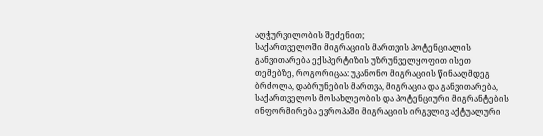აღჭურვილობის შეძენით;
საქართველოში მიგრაციის მართვის პოტენციალის განვითარება ექსპერტიზის უზრუნველყოფით ისეთ თემებზე, როგორიცაა: უკანონო მიგრაციის წინააღმდეგ ბრძოლა, დაბრუნების მართვა, მიგრაცია და განვითარება, საქართველოს მოსახლეობის და პოტენციური მიგრანტების ინფორმირება ევროპაში მიგრაციის ირგვლივ აქტუალური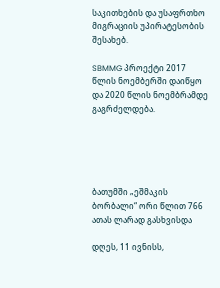საკითხების და უსაფრთხო მიგრაციის უპირატესობის შესახებ.

SBMMG პროექტი 2017 წლის ნოემბერში დაიწყო და 2020 წლის ნოემბრამდე გაგრძელდება.





ბათუმში „ეშმაკის ბორბალი“ ორი წლით 766 ათას ლარად გასხვისდა

დღეს, 11 ივნისს,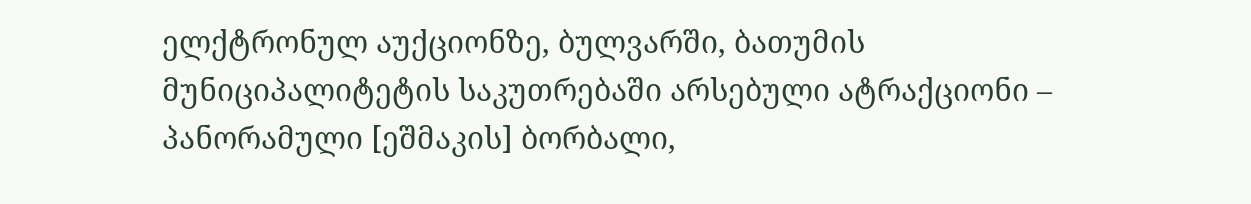ელქტრონულ აუქციონზე, ბულვარში, ბათუმის მუნიციპალიტეტის საკუთრებაში არსებული ატრაქციონი – პანორამული [ეშმაკის] ბორბალი,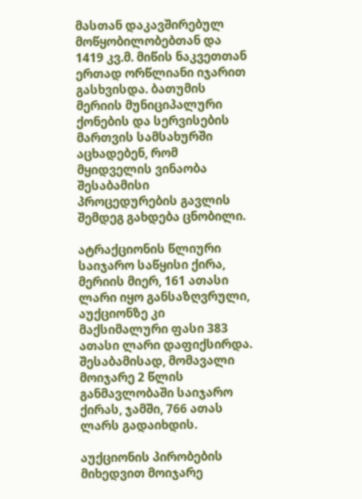მასთან დაკავშირებულ მოწყობილობებთან და 1419 კვ.მ. მიწის ნაკვეთთან ერთად ორწლიანი იჯარით გასხვისდა. ბათუმის მერიის მუნიციპალური ქონების და სერვისების მართვის სამსახურში აცხადებენ, რომ მყიდველის ვინაობა შესაბამისი პროცედურების გავლის შემდეგ გახდება ცნობილი.

ატრაქციონის წლიური საიჯარო საწყისი ქირა, მერიის მიერ, 161 ათასი ლარი იყო განსაზღვრული, აუქციონზე კი მაქსიმალური ფასი 383 ათასი ლარი დაფიქსირდა. შესაბამისად, მომავალი მოიჯარე 2 წლის განმავლობაში საიჯარო ქირას, ჯამში, 766 ათას ლარს გადაიხდის.

აუქციონის პირობების მიხედვით მოიჯარე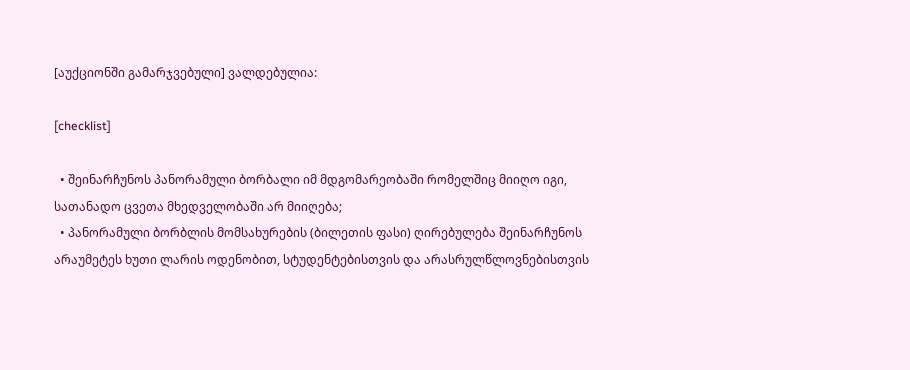[აუქციონში გამარჯვებული] ვალდებულია:

[checklist]

  • შეინარჩუნოს პანორამული ბორბალი იმ მდგომარეობაში რომელშიც მიიღო იგი, სათანადო ცვეთა მხედველობაში არ მიიღება;
  • პანორამული ბორბლის მომსახურების (ბილეთის ფასი) ღირებულება შეინარჩუნოს არაუმეტეს ხუთი ლარის ოდენობით, სტუდენტებისთვის და არასრულწლოვნებისთვის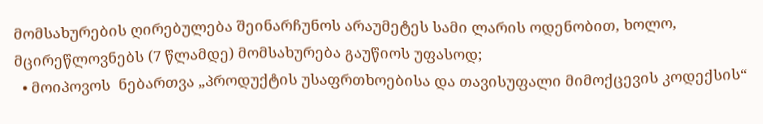მომსახურების ღირებულება შეინარჩუნოს არაუმეტეს სამი ლარის ოდენობით, ხოლო, მცირეწლოვნებს (7 წლამდე) მომსახურება გაუწიოს უფასოდ;
  • მოიპოვოს  ნებართვა „პროდუქტის უსაფრთხოებისა და თავისუფალი მიმოქცევის კოდექსის“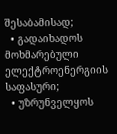შესაბამისად;
  • გადაიხადოს მოხმარებული ელექტროენერგიის საფასური;
  • უზრუნველყოს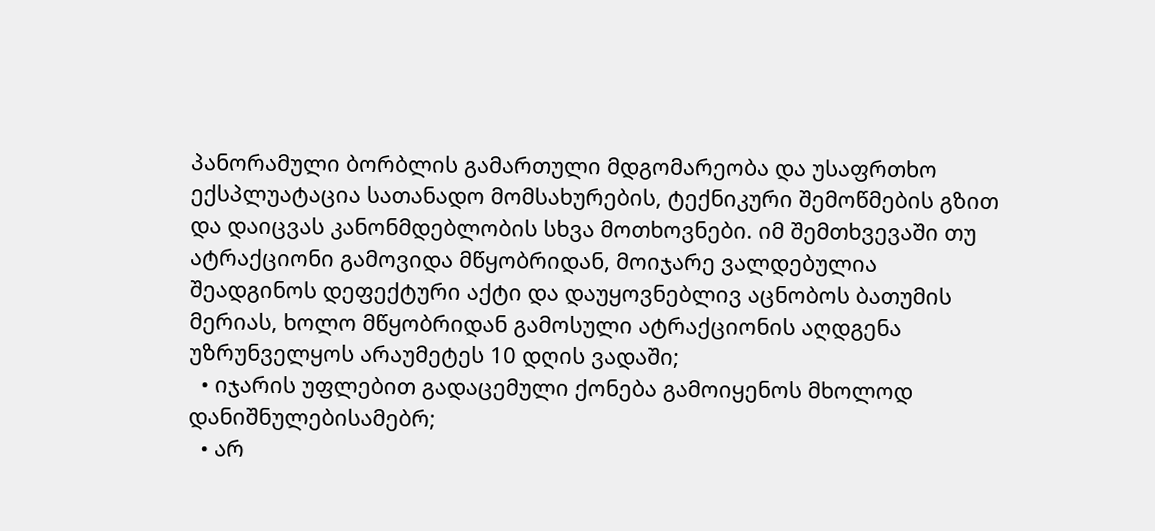პანორამული ბორბლის გამართული მდგომარეობა და უსაფრთხო ექსპლუატაცია სათანადო მომსახურების, ტექნიკური შემოწმების გზით და დაიცვას კანონმდებლობის სხვა მოთხოვნები. იმ შემთხვევაში თუ ატრაქციონი გამოვიდა მწყობრიდან, მოიჯარე ვალდებულია  შეადგინოს დეფექტური აქტი და დაუყოვნებლივ აცნობოს ბათუმის მერიას, ხოლო მწყობრიდან გამოსული ატრაქციონის აღდგენა უზრუნველყოს არაუმეტეს 10 დღის ვადაში;
  • იჯარის უფლებით გადაცემული ქონება გამოიყენოს მხოლოდ დანიშნულებისამებრ;
  • არ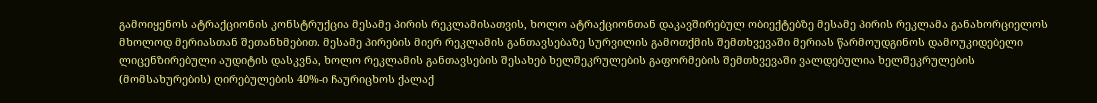გამოიყენოს ატრაქციონის კონსტრუქცია მესამე პირის რეკლამისათვის, ხოლო ატრაქციონთან დაკავშირებულ ობიექტებზე მესამე პირის რეკლამა განახორციელოს მხოლოდ მერიასთან შეთანხმებით. მესამე პირების მიერ რეკლამის განთავსებაზე სურვილის გამოთქმის შემთხვევაში მერიას წარმოუდგინოს დამოუკიდებელი ლიცენზირებული აუდიტის დასკვნა, ხოლო რეკლამის განთავსების შესახებ ხელშეკრულების გაფორმების შემთხვევაში ვალდებულია ხელშეკრულების (მომსახურების) ღირებულების 40%-ი ჩაურიცხოს ქალაქ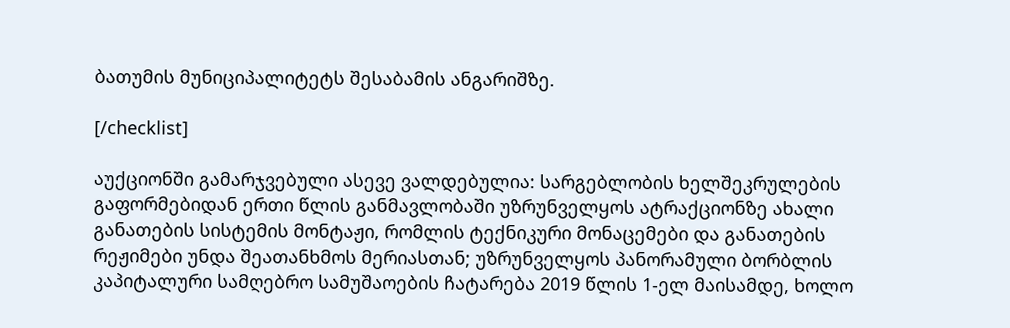ბათუმის მუნიციპალიტეტს შესაბამის ანგარიშზე.

[/checklist]

აუქციონში გამარჯვებული ასევე ვალდებულია: სარგებლობის ხელშეკრულების გაფორმებიდან ერთი წლის განმავლობაში უზრუნველყოს ატრაქციონზე ახალი განათების სისტემის მონტაჟი, რომლის ტექნიკური მონაცემები და განათების რეჟიმები უნდა შეათანხმოს მერიასთან; უზრუნველყოს პანორამული ბორბლის კაპიტალური სამღებრო სამუშაოების ჩატარება 2019 წლის 1-ელ მაისამდე, ხოლო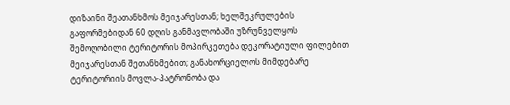დიზაინი შეათანხმოს მეიჯარესთან; ხელშეკრულების გაფორმებიდან 60 დღის განმავლობაში უზრუნველყოს შემოღობილი ტერიტორის მოპირკეთება დეკორატიული ფილებით მეიჯარესთან შეთანხმებით; განახორციელოს მიმდებარე ტერიტორიის მოვლა-პატრონობა და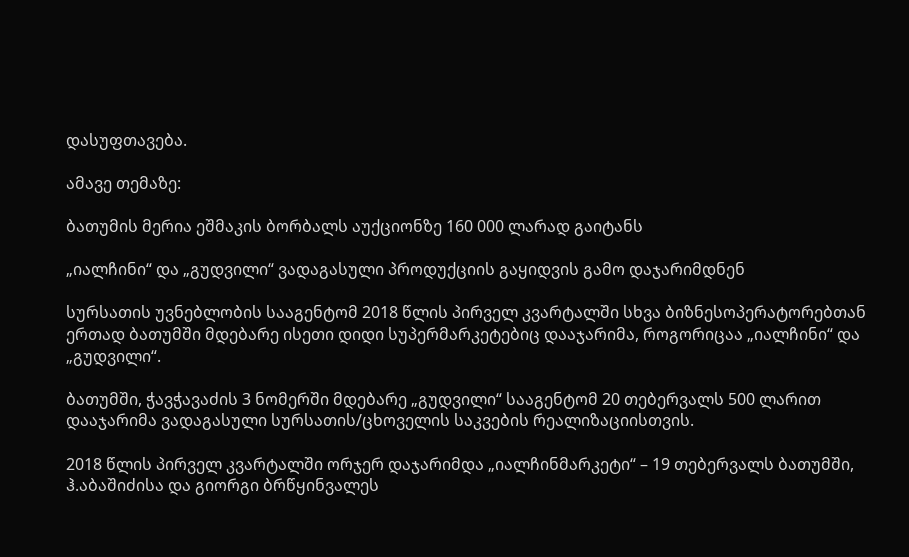დასუფთავება.

ამავე თემაზე:

ბათუმის მერია ეშმაკის ბორბალს აუქციონზე 160 000 ლარად გაიტანს

„იალჩინი“ და „გუდვილი“ ვადაგასული პროდუქციის გაყიდვის გამო დაჯარიმდნენ

სურსათის უვნებლობის სააგენტომ 2018 წლის პირველ კვარტალში სხვა ბიზნესოპერატორებთან ერთად ბათუმში მდებარე ისეთი დიდი სუპერმარკეტებიც დააჯარიმა, როგორიცაა „იალჩინი“ და „გუდვილი“.

ბათუმში, ჭავჭავაძის 3 ნომერში მდებარე „გუდვილი“ სააგენტომ 20 თებერვალს 500 ლარით დააჯარიმა ვადაგასული სურსათის/ცხოველის საკვების რეალიზაციისთვის.

2018 წლის პირველ კვარტალში ორჯერ დაჯარიმდა „იალჩინმარკეტი“ – 19 თებერვალს ბათუმში, ჰ.აბაშიძისა და გიორგი ბრწყინვალეს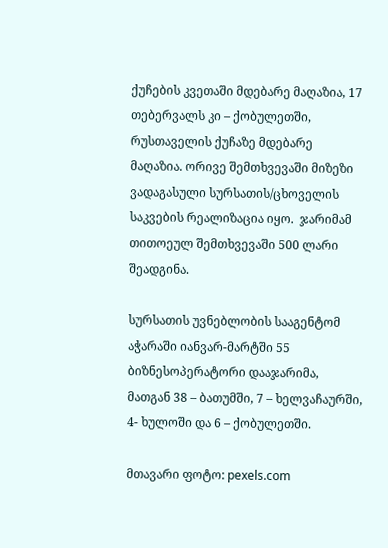ქუჩების კვეთაში მდებარე მაღაზია, 17 თებერვალს კი – ქობულეთში, რუსთაველის ქუჩაზე მდებარე მაღაზია. ორივე შემთხვევაში მიზეზი ვადაგასული სურსათის/ცხოველის საკვების რეალიზაცია იყო.  ჯარიმამ თითოეულ შემთხვევაში 500 ლარი შეადგინა.

სურსათის უვნებლობის სააგენტომ აჭარაში იანვარ-მარტში 55 ბიზნესოპერატორი დააჯარიმა, მათგან 38 – ბათუმში, 7 – ხელვაჩაურში, 4- ხულოში და 6 – ქობულეთში.

მთავარი ფოტო: pexels.com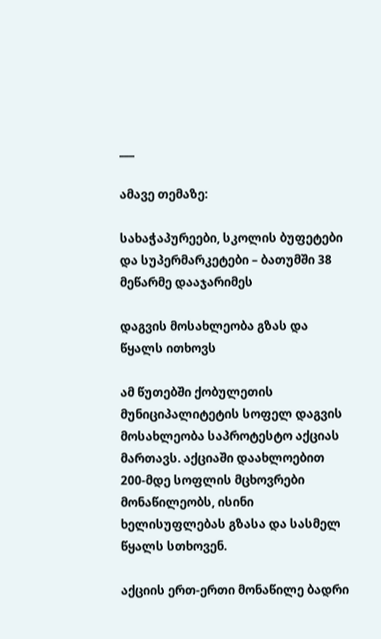___

ამავე თემაზე:

სახაჭაპურეები, სკოლის ბუფეტები და სუპერმარკეტები – ბათუმში 38 მეწარმე დააჯარიმეს

დაგვის მოსახლეობა გზას და წყალს ითხოვს

ამ წუთებში ქობულეთის მუნიციპალიტეტის სოფელ დაგვის მოსახლეობა საპროტესტო აქციას მართავს. აქციაში დაახლოებით 200-მდე სოფლის მცხოვრები მონაწილეობს, ისინი ხელისუფლებას გზასა და სასმელ წყალს სთხოვენ.

აქციის ერთ-ერთი მონაწილე ბადრი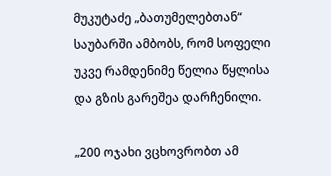მუკუტაძე „ბათუმელებთან“ საუბარში ამბობს, რომ სოფელი უკვე რამდენიმე წელია წყლისა და გზის გარეშეა დარჩენილი.

„200 ოჯახი ვცხოვრობთ ამ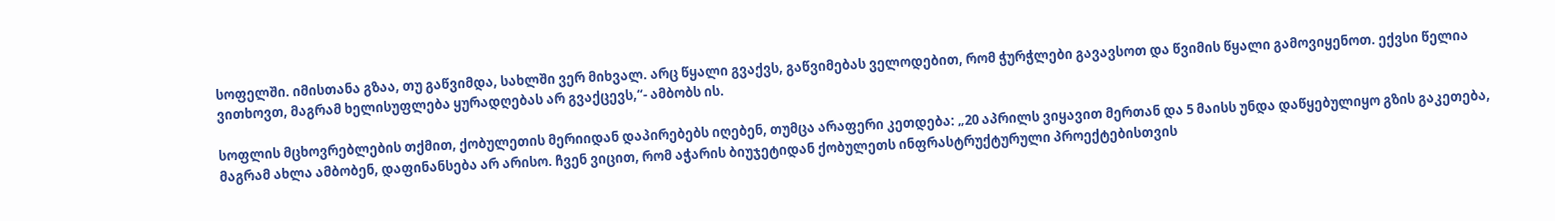სოფელში. იმისთანა გზაა, თუ გაწვიმდა, სახლში ვერ მიხვალ. არც წყალი გვაქვს, გაწვიმებას ველოდებით, რომ ჭურჭლები გავავსოთ და წვიმის წყალი გამოვიყენოთ. ექვსი წელია ვითხოვთ, მაგრამ ხელისუფლება ყურადღებას არ გვაქცევს,“- ამბობს ის.

სოფლის მცხოვრებლების თქმით, ქობულეთის მერიიდან დაპირებებს იღებენ, თუმცა არაფერი კეთდება: „20 აპრილს ვიყავით მერთან და 5 მაისს უნდა დაწყებულიყო გზის გაკეთება, მაგრამ ახლა ამბობენ, დაფინანსება არ არისო. ჩვენ ვიცით, რომ აჭარის ბიუჯეტიდან ქობულეთს ინფრასტრუქტურული პროექტებისთვის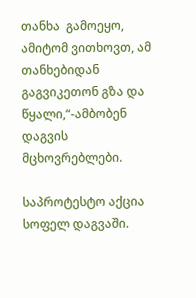თანხა  გამოეყო, ამიტომ ვითხოვთ, ამ თანხებიდან გაგვიკეთონ გზა და წყალი,“-ამბობენ დაგვის მცხოვრებლები.

საპროტესტო აქცია სოფელ დაგვაში.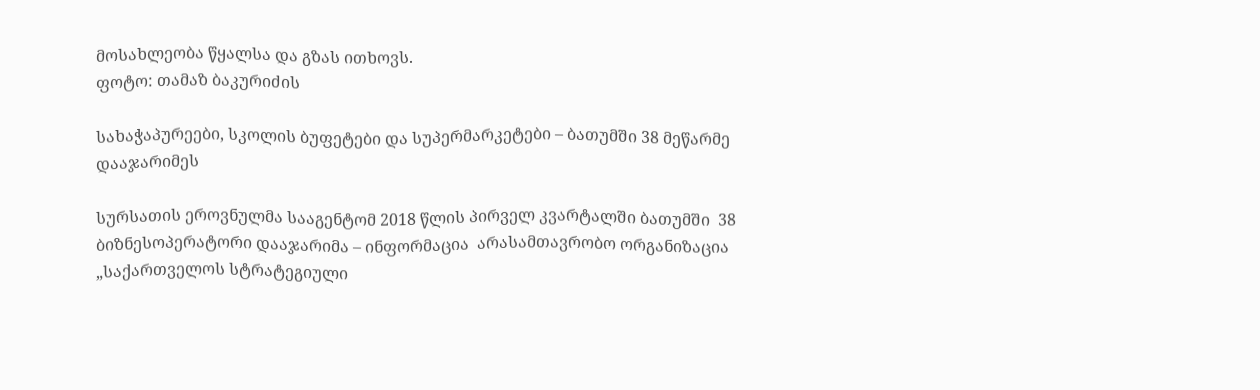მოსახლეობა წყალსა და გზას ითხოვს.
ფოტო: თამაზ ბაკურიძის

სახაჭაპურეები, სკოლის ბუფეტები და სუპერმარკეტები – ბათუმში 38 მეწარმე დააჯარიმეს

სურსათის ეროვნულმა სააგენტომ 2018 წლის პირველ კვარტალში ბათუმში  38 ბიზნესოპერატორი დააჯარიმა – ინფორმაცია  არასამთავრობო ორგანიზაცია „საქართველოს სტრატეგიული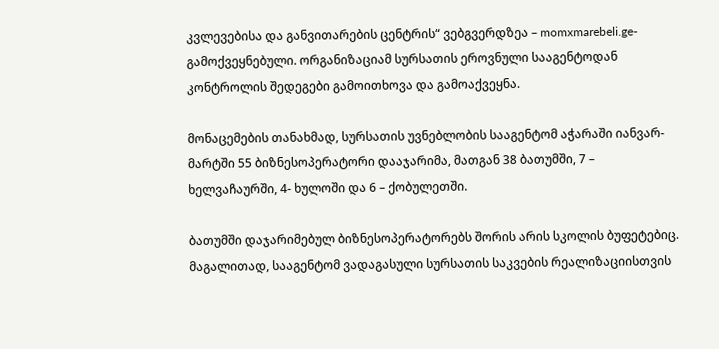კვლევებისა და განვითარების ცენტრის“ ვებგვერდზეა – momxmarebeli.ge- გამოქვეყნებული. ორგანიზაციამ სურსათის ეროვნული სააგენტოდან კონტროლის შედეგები გამოითხოვა და გამოაქვეყნა.

მონაცემების თანახმად, სურსათის უვნებლობის სააგენტომ აჭარაში იანვარ-მარტში 55 ბიზნესოპერატორი დააჯარიმა, მათგან 38 ბათუმში, 7 – ხელვაჩაურში, 4- ხულოში და 6 – ქობულეთში.

ბათუმში დაჯარიმებულ ბიზნესოპერატორებს შორის არის სკოლის ბუფეტებიც. მაგალითად, სააგენტომ ვადაგასული სურსათის საკვების რეალიზაციისთვის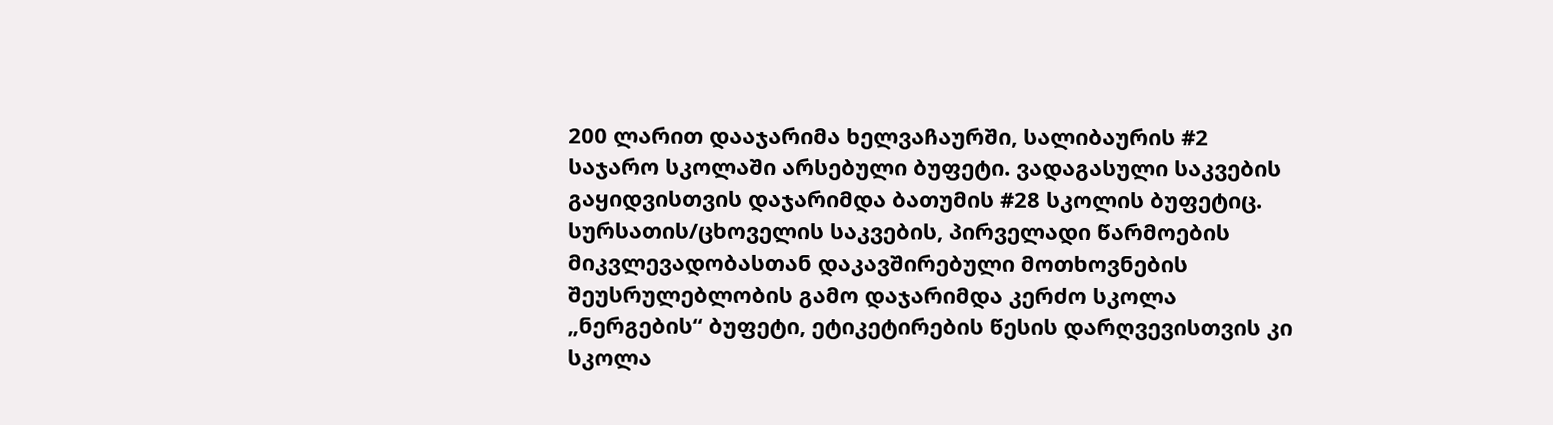200 ლარით დააჯარიმა ხელვაჩაურში, სალიბაურის #2 საჯარო სკოლაში არსებული ბუფეტი. ვადაგასული საკვების გაყიდვისთვის დაჯარიმდა ბათუმის #28 სკოლის ბუფეტიც. სურსათის/ცხოველის საკვების, პირველადი წარმოების მიკვლევადობასთან დაკავშირებული მოთხოვნების შეუსრულებლობის გამო დაჯარიმდა კერძო სკოლა „ნერგების“ ბუფეტი, ეტიკეტირების წესის დარღვევისთვის კი სკოლა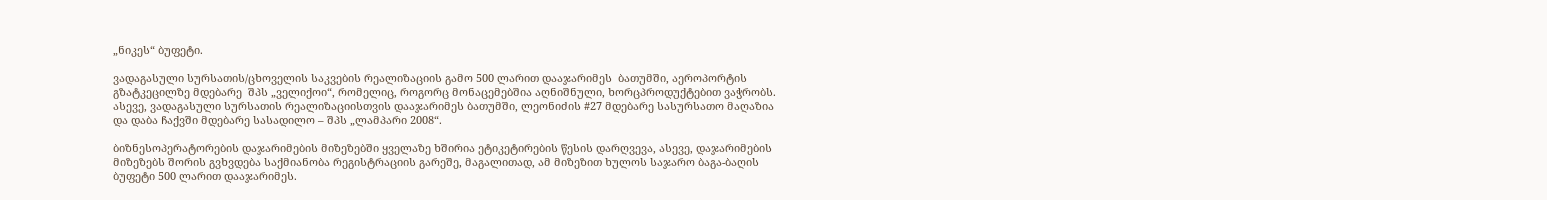„ნიკეს“ ბუფეტი.

ვადაგასული სურსათის/ცხოველის საკვების რეალიზაციის გამო 500 ლარით დააჯარიმეს  ბათუმში, აეროპორტის გზატკეცილზე მდებარე  შპს „ველიქოი“, რომელიც, როგორც მონაცემებშია აღნიშნული, ხორცპროდუქტებით ვაჭრობს. ასევე, ვადაგასული სურსათის რეალიზაციისთვის დააჯარიმეს ბათუმში, ლეონიძის #27 მდებარე სასურსათო მაღაზია და დაბა ჩაქვში მდებარე სასადილო – შპს „ლამპარი 2008“.

ბიზნესოპერატორების დაჯარიმების მიზეზებში ყველაზე ხშირია ეტიკეტირების წესის დარღვევა, ასევე, დაჯარიმების მიზეზებს შორის გვხვდება საქმიანობა რეგისტრაციის გარეშე, მაგალითად, ამ მიზეზით ხულოს საჯარო ბაგა-ბაღის ბუფეტი 500 ლარით დააჯარიმეს.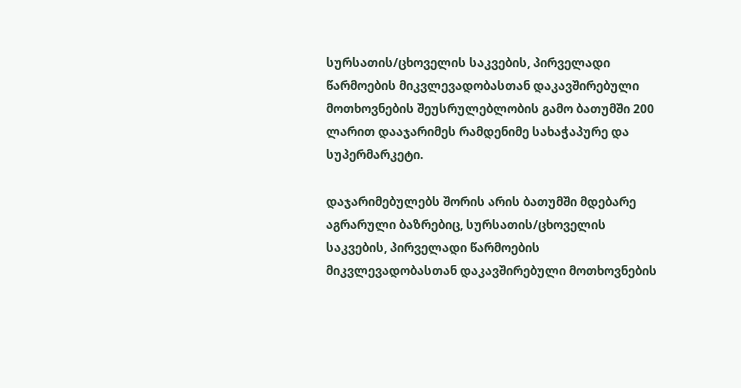სურსათის/ცხოველის საკვების, პირველადი წარმოების მიკვლევადობასთან დაკავშირებული მოთხოვნების შეუსრულებლობის გამო ბათუმში 200 ლარით დააჯარიმეს რამდენიმე სახაჭაპურე და სუპერმარკეტი.

დაჯარიმებულებს შორის არის ბათუმში მდებარე აგრარული ბაზრებიც, სურსათის/ცხოველის საკვების, პირველადი წარმოების მიკვლევადობასთან დაკავშირებული მოთხოვნების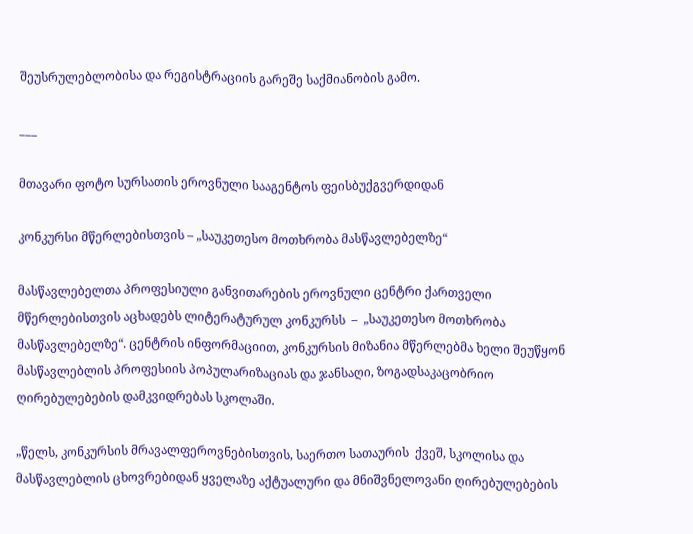შეუსრულებლობისა და რეგისტრაციის გარეშე საქმიანობის გამო.

___

მთავარი ფოტო სურსათის ეროვნული სააგენტოს ფეისბუქგვერდიდან

კონკურსი მწერლებისთვის – „საუკეთესო მოთხრობა მასწავლებელზე“

მასწავლებელთა პროფესიული განვითარების ეროვნული ცენტრი ქართველი  მწერლებისთვის აცხადებს ლიტერატურულ კონკურსს  –  „საუკეთესო მოთხრობა მასწავლებელზე“. ცენტრის ინფორმაციით, კონკურსის მიზანია მწერლებმა ხელი შეუწყონ მასწავლებლის პროფესიის პოპულარიზაციას და ჯანსაღი, ზოგადსაკაცობრიო ღირებულებების დამკვიდრებას სკოლაში.

„წელს, კონკურსის მრავალფეროვნებისთვის, საერთო სათაურის  ქვეშ, სკოლისა და მასწავლებლის ცხოვრებიდან ყველაზე აქტუალური და მნიშვნელოვანი ღირებულებების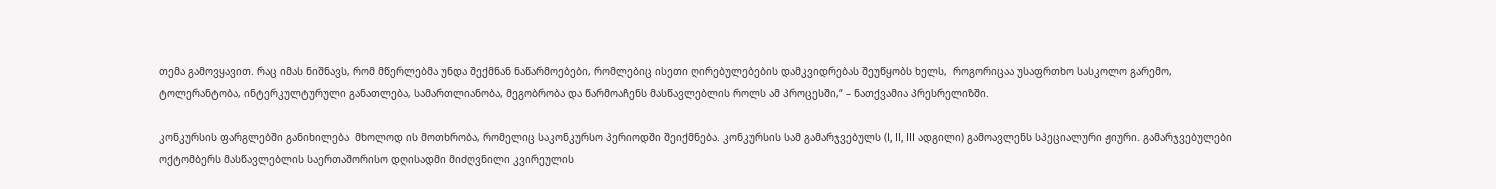თემა გამოვყავით. რაც იმას ნიშნავს, რომ მწერლებმა უნდა შექმნან ნაწარმოებები, რომლებიც ისეთი ღირებულებების დამკვიდრებას შეუწყობს ხელს,  როგორიცაა უსაფრთხო სასკოლო გარემო, ტოლერანტობა, ინტერკულტურული განათლება, სამართლიანობა, მეგობრობა და წარმოაჩენს მასწავლებლის როლს ამ პროცესში,“ – ნათქვამია პრესრელიზში.

კონკურსის ფარგლებში განიხილება  მხოლოდ ის მოთხრობა, რომელიც საკონკურსო პერიოდში შეიქმნება. კონკურსის სამ გამარჯვებულს (I, II, III ადგილი) გამოავლენს სპეციალური ჟიური. გამარჯვებულები ოქტომბერს მასწავლებლის საერთაშორისო დღისადმი მიძღვნილი კვირეულის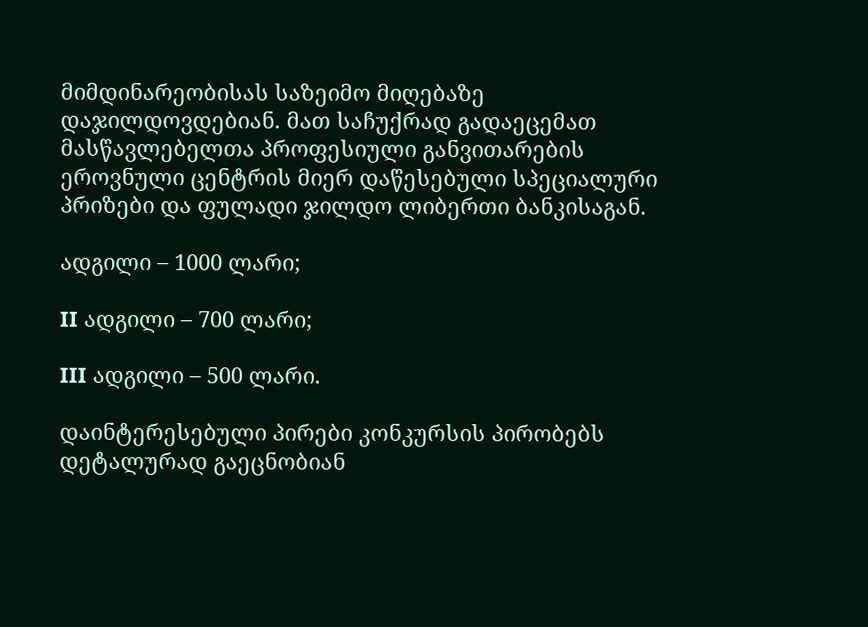მიმდინარეობისას საზეიმო მიღებაზე დაჯილდოვდებიან. მათ საჩუქრად გადაეცემათ მასწავლებელთა პროფესიული განვითარების ეროვნული ცენტრის მიერ დაწესებული სპეციალური პრიზები და ფულადი ჯილდო ლიბერთი ბანკისაგან.

ადგილი – 1000 ლარი;

II ადგილი – 700 ლარი;

III ადგილი – 500 ლარი.

დაინტერესებული პირები კონკურსის პირობებს დეტალურად გაეცნობიან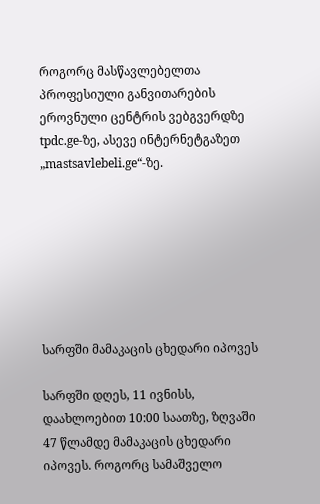როგორც მასწავლებელთა პროფესიული განვითარების ეროვნული ცენტრის ვებგვერდზე tpdc.ge-ზე, ასევე ინტერნეტგაზეთ „mastsavlebeli.ge“-ზე.







სარფში მამაკაცის ცხედარი იპოვეს

სარფში დღეს, 11 ივნისს, დაახლოებით 10:00 საათზე, ზღვაში 47 წლამდე მამაკაცის ცხედარი იპოვეს. როგორც სამაშველო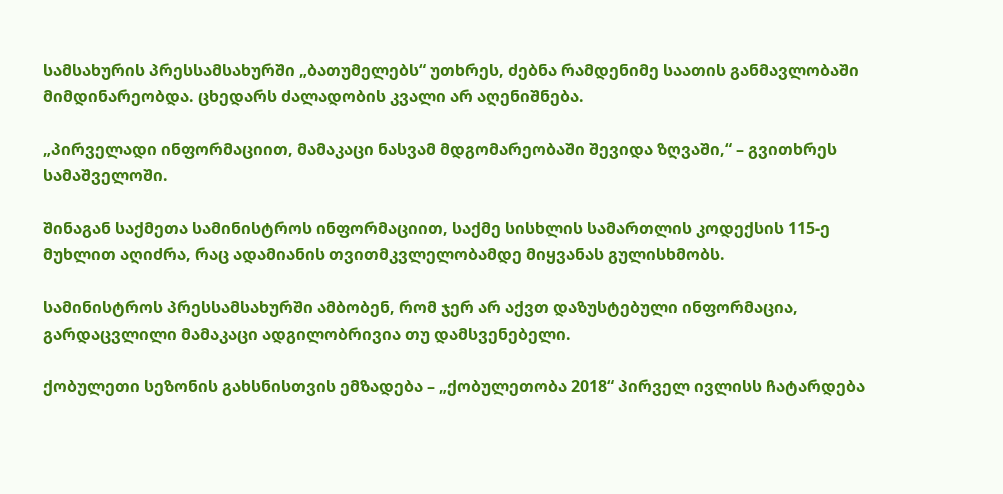სამსახურის პრესსამსახურში „ბათუმელებს“ უთხრეს, ძებნა რამდენიმე საათის განმავლობაში მიმდინარეობდა. ცხედარს ძალადობის კვალი არ აღენიშნება.

„პირველადი ინფორმაციით, მამაკაცი ნასვამ მდგომარეობაში შევიდა ზღვაში,“ – გვითხრეს სამაშველოში.

შინაგან საქმეთა სამინისტროს ინფორმაციით, საქმე სისხლის სამართლის კოდექსის 115-ე მუხლით აღიძრა, რაც ადამიანის თვითმკვლელობამდე მიყვანას გულისხმობს.

სამინისტროს პრესსამსახურში ამბობენ, რომ ჯერ არ აქვთ დაზუსტებული ინფორმაცია, გარდაცვლილი მამაკაცი ადგილობრივია თუ დამსვენებელი.

ქობულეთი სეზონის გახსნისთვის ემზადება – „ქობულეთობა 2018“ პირველ ივლისს ჩატარდება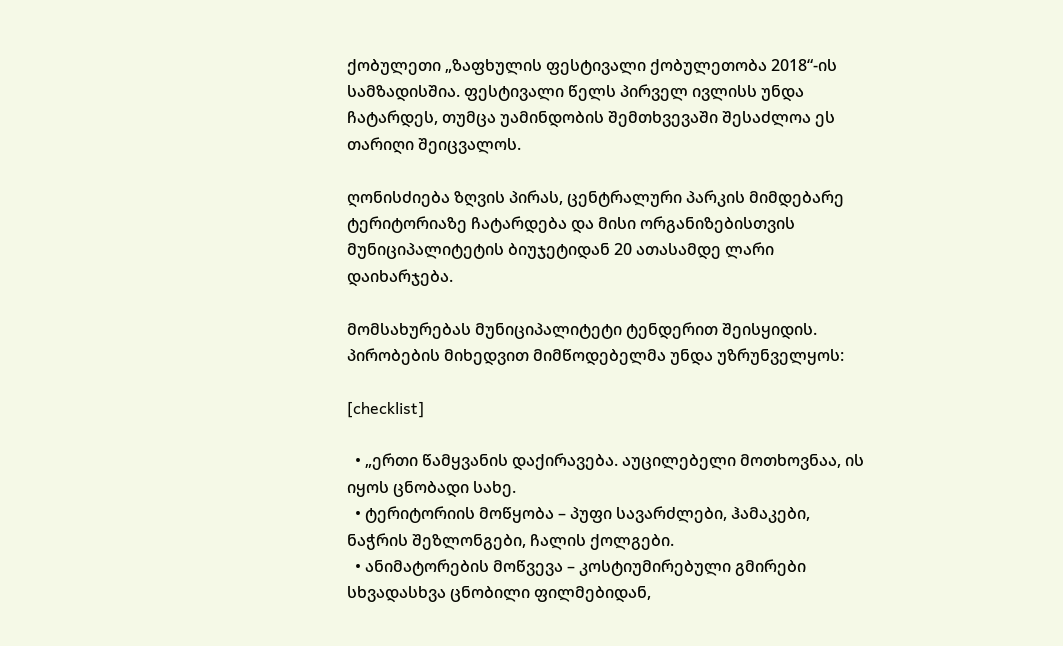ქობულეთი „ზაფხულის ფესტივალი ქობულეთობა 2018“-ის სამზადისშია. ფესტივალი წელს პირველ ივლისს უნდა ჩატარდეს, თუმცა უამინდობის შემთხვევაში შესაძლოა ეს თარიღი შეიცვალოს.

ღონისძიება ზღვის პირას, ცენტრალური პარკის მიმდებარე ტერიტორიაზე ჩატარდება და მისი ორგანიზებისთვის მუნიციპალიტეტის ბიუჯეტიდან 20 ათასამდე ლარი დაიხარჯება.

მომსახურებას მუნიციპალიტეტი ტენდერით შეისყიდის. პირობების მიხედვით მიმწოდებელმა უნდა უზრუნველყოს:

[checklist]

  • „ერთი წამყვანის დაქირავება. აუცილებელი მოთხოვნაა, ის იყოს ცნობადი სახე.
  • ტერიტორიის მოწყობა – პუფი სავარძლები, ჰამაკები, ნაჭრის შეზლონგები, ჩალის ქოლგები.
  • ანიმატორების მოწვევა – კოსტიუმირებული გმირები სხვადასხვა ცნობილი ფილმებიდან,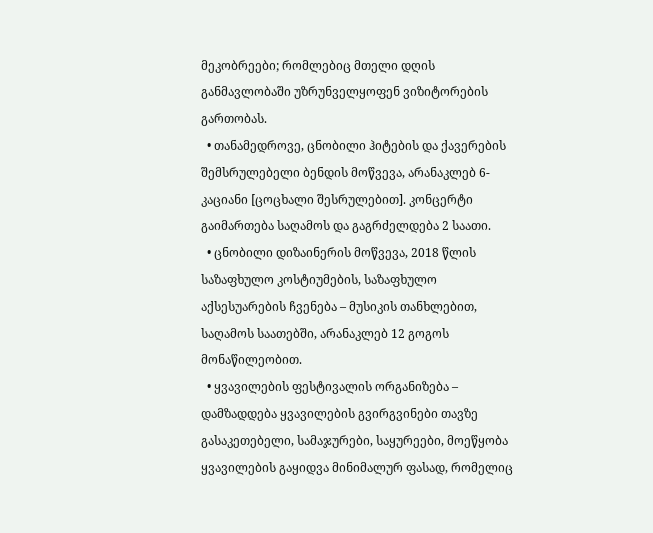მეკობრეები; რომლებიც მთელი დღის განმავლობაში უზრუნველყოფენ ვიზიტორების გართობას.
  • თანამედროვე, ცნობილი ჰიტების და ქავერების შემსრულებელი ბენდის მოწვევა, არანაკლებ 6-კაციანი [ცოცხალი შესრულებით]. კონცერტი გაიმართება საღამოს და გაგრძელდება 2 საათი.
  • ცნობილი დიზაინერის მოწვევა, 2018 წლის საზაფხულო კოსტიუმების, საზაფხულო აქსესუარების ჩვენება – მუსიკის თანხლებით, საღამოს საათებში, არანაკლებ 12 გოგოს მონაწილეობით.
  • ყვავილების ფესტივალის ორგანიზება – დამზადდება ყვავილების გვირგვინები თავზე გასაკეთებელი, სამაჯურები, საყურეები, მოეწყობა ყვავილების გაყიდვა მინიმალურ ფასად, რომელიც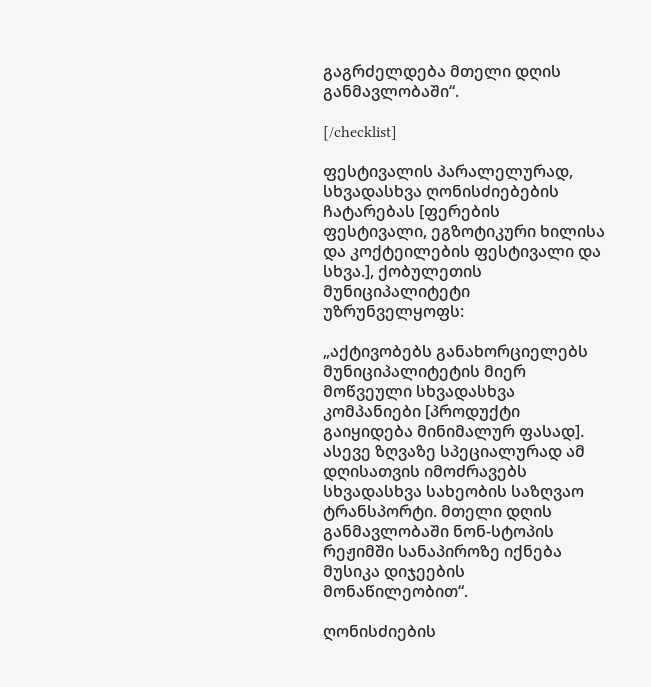გაგრძელდება მთელი დღის განმავლობაში“.

[/checklist]

ფესტივალის პარალელურად, სხვადასხვა ღონისძიებების ჩატარებას [ფერების ფესტივალი, ეგზოტიკური ხილისა და კოქტეილების ფესტივალი და სხვა.], ქობულეთის მუნიციპალიტეტი უზრუნველყოფს:

„აქტივობებს განახორციელებს მუნიციპალიტეტის მიერ მოწვეული სხვადასხვა კომპანიები [პროდუქტი გაიყიდება მინიმალურ ფასად]. ასევე ზღვაზე სპეციალურად ამ დღისათვის იმოძრავებს სხვადასხვა სახეობის საზღვაო ტრანსპორტი. მთელი დღის განმავლობაში ნონ-სტოპის რეჟიმში სანაპიროზე იქნება მუსიკა დიჯეების მონაწილეობით“.

ღონისძიების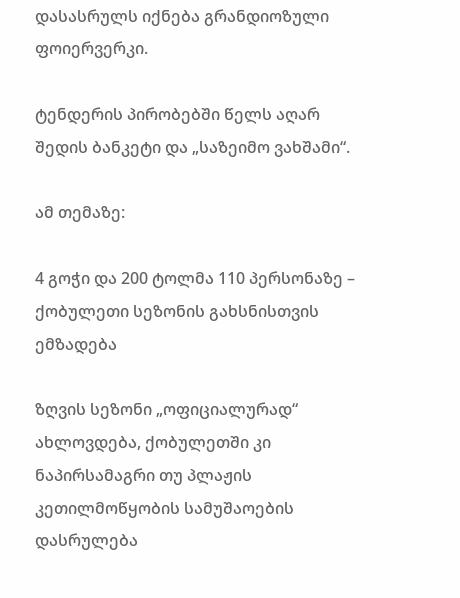დასასრულს იქნება გრანდიოზული ფოიერვერკი.

ტენდერის პირობებში წელს აღარ შედის ბანკეტი და „საზეიმო ვახშამი“.

ამ თემაზე:

4 გოჭი და 200 ტოლმა 110 პერსონაზე – ქობულეთი სეზონის გახსნისთვის ემზადება

ზღვის სეზონი „ოფიციალურად“ ახლოვდება, ქობულეთში კი ნაპირსამაგრი თუ პლაჟის კეთილმოწყობის სამუშაოების დასრულება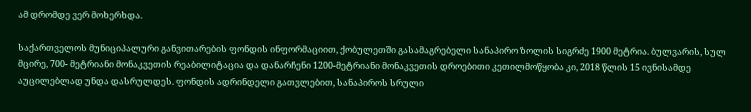ამ დრომდე ვერ მოხერხდა.

საქართველოს მუნიციპალური განვითარების ფონდის ინფორმაციით, ქობულეთში გასამაგრებელი სანაპირო ზოლის სიგრძე 1900 მეტრია. ბულვარის, სულ მცირე, 700- მეტრიანი მონაკვეთის რეაბილიტაცია და დანარჩენი 1200-მეტრიანი მონაკვეთის დროებითი კეთილმოწყობა კი, 2018 წლის 15 ივნისამდე აუცილებლად უნდა დასრულდეს. ფონდის ადრინდელი გათვლებით, სანაპიროს სრული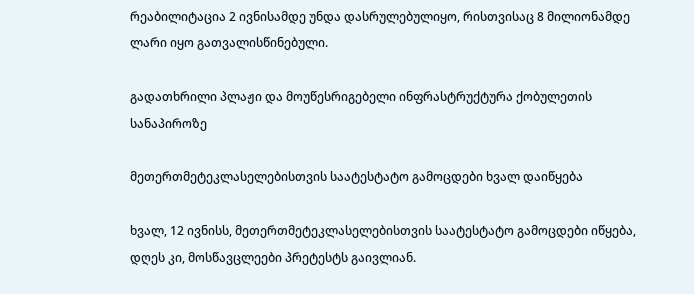რეაბილიტაცია 2 ივნისამდე უნდა დასრულებულიყო, რისთვისაც 8 მილიონამდე ლარი იყო გათვალისწინებული.

გადათხრილი პლაჟი და მოუწესრიგებელი ინფრასტრუქტურა ქობულეთის სანაპიროზე

მეთერთმეტეკლასელებისთვის საატესტატო გამოცდები ხვალ დაიწყება

ხვალ, 12 ივნისს, მეთერთმეტეკლასელებისთვის საატესტატო გამოცდები იწყება, დღეს კი, მოსწავცლეები პრეტესტს გაივლიან.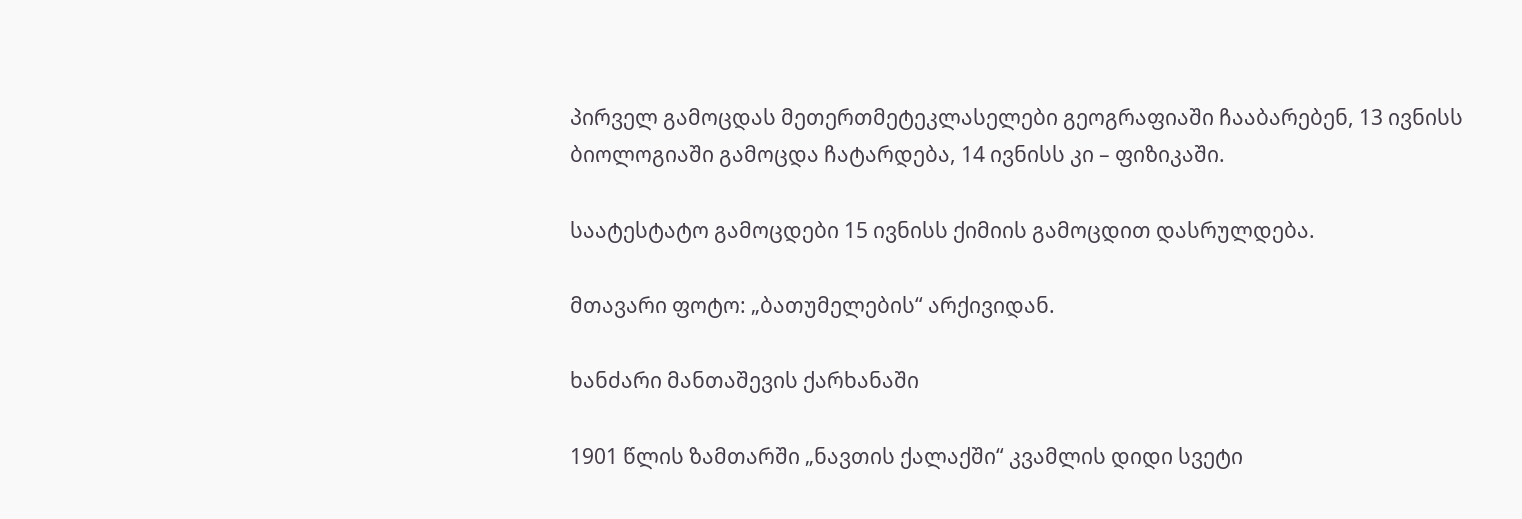პირველ გამოცდას მეთერთმეტეკლასელები გეოგრაფიაში ჩააბარებენ, 13 ივნისს ბიოლოგიაში გამოცდა ჩატარდება, 14 ივნისს კი – ფიზიკაში.

საატესტატო გამოცდები 15 ივნისს ქიმიის გამოცდით დასრულდება.

მთავარი ფოტო: „ბათუმელების“ არქივიდან.

ხანძარი მანთაშევის ქარხანაში

1901 წლის ზამთარში „ნავთის ქალაქში“ კვამლის დიდი სვეტი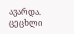ავარდა. ცეცხლი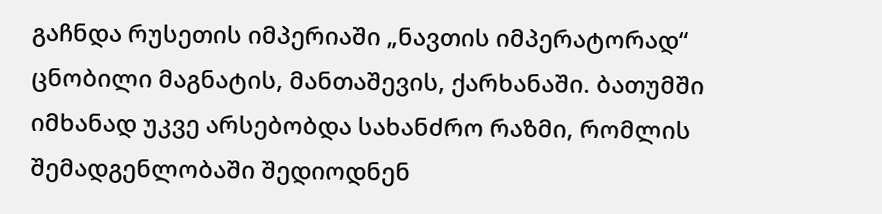გაჩნდა რუსეთის იმპერიაში „ნავთის იმპერატორად“ ცნობილი მაგნატის, მანთაშევის, ქარხანაში. ბათუმში იმხანად უკვე არსებობდა სახანძრო რაზმი, რომლის შემადგენლობაში შედიოდნენ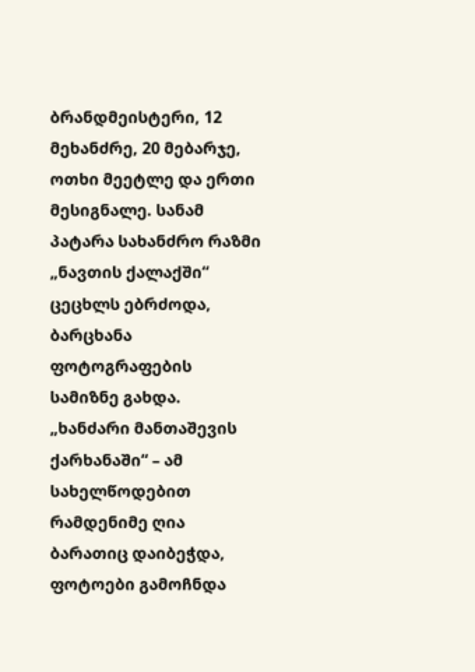ბრანდმეისტერი, 12 მეხანძრე, 20 მებარჯე, ოთხი მეეტლე და ერთი მესიგნალე. სანამ პატარა სახანძრო რაზმი „ნავთის ქალაქში“ ცეცხლს ებრძოდა, ბარცხანა ფოტოგრაფების სამიზნე გახდა. „ხანძარი მანთაშევის ქარხანაში“ – ამ სახელწოდებით რამდენიმე ღია ბარათიც დაიბეჭდა, ფოტოები გამოჩნდა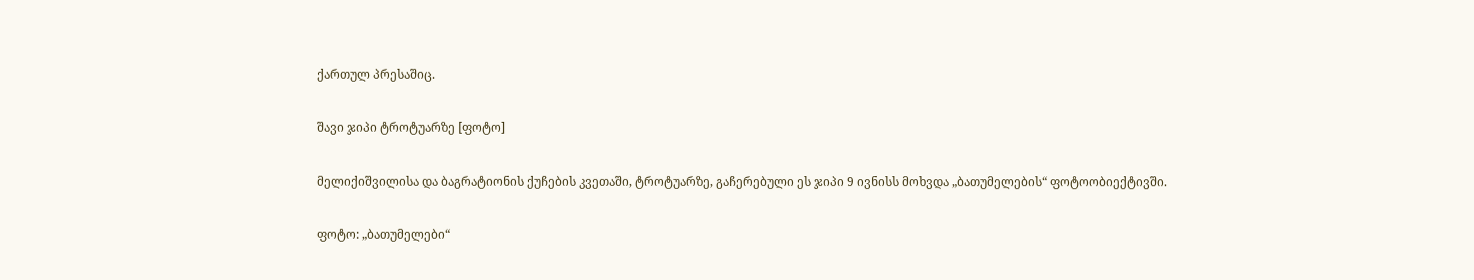ქართულ პრესაშიც.

შავი ჯიპი ტროტუარზე [ფოტო]

მელიქიშვილისა და ბაგრატიონის ქუჩების კვეთაში, ტროტუარზე, გაჩერებული ეს ჯიპი 9 ივნისს მოხვდა „ბათუმელების“ ფოტოობიექტივში.

ფოტო: „ბათუმელები“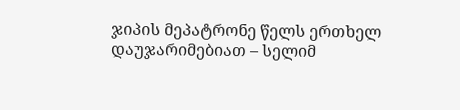ჯიპის მეპატრონე წელს ერთხელ დაუჯარიმებიათ – სელიმ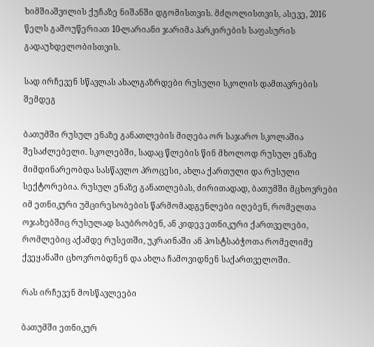ხიმშიაშვილის ქუჩაზე ნიშანში დგომისთვის. მძღოლისთვის, ასევე, 2016 წელს გამოუწერიათ 10-ლარიანი ჯარიმა პარკირების საფასურის გადაუხდელობისთვის.

სად ირჩევენ სწავლას ახალგაზრდები რუსული სკოლის დამთავრების შემდეგ

ბათუმში რუსულ ენაზე განათლების მიღება ორ საჯარო სკოლაშია შესაძლებელი. სკოლებში, სადაც წლების წინ მხოლოდ რუსულ ენაზე მიმდინარეობდა სასწავლო პროცესი, ახლა ქართული და რუსული სექტორებია. რუსულ ენაზე განათლებას, ძირითადად, ბათუმში მცხოვრები იმ ეთნიკური უმცირესობების წარმომადგენლები იღებენ, რომელთა ოჯახებშიც რუსულად საუბრობენ, ან კიდევ ეთნიკური ქართველები, რომლებიც აქამდე რუსეთში, უკრაინაში ან პოსტსაბჭოთა რომელიმე ქვეყანაში ცხოვრობდნენ და ახლა ჩამოვიდნენ საქართველოში.

რას ირჩევენ მოსწავლეები

ბათუმში ეთნიკურ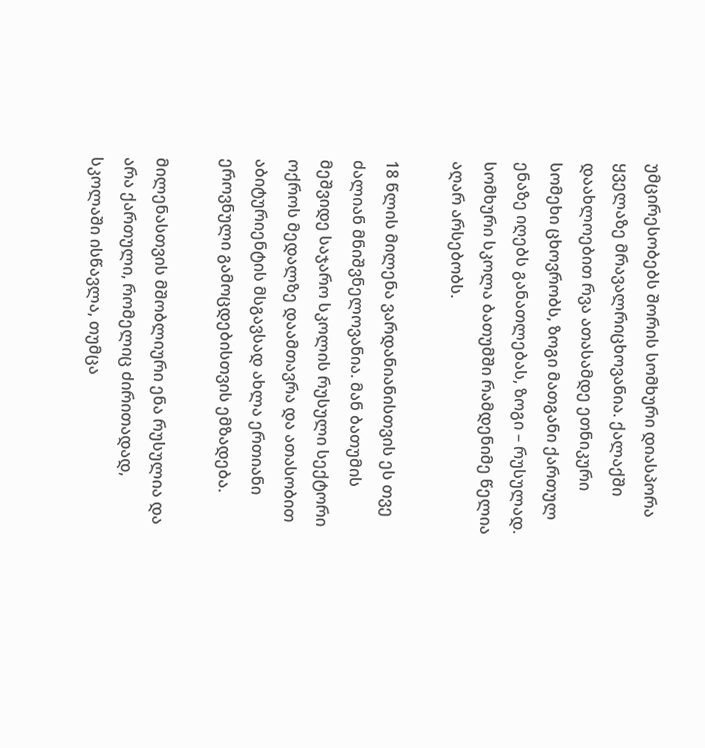უმცირესობებს შორის სომხური დიასპორა ყველაზე მრავალრიცხოვანია. ქალაქში დაახლოებით რვა ათასამდე ეთნიკური სომეხი ცხოვრობს, ზოგი მათგანი ქართულ ენაზე იღებს განათლებას, ზოგი – რუსულად. სომხური სკოლა ბათუმში რამდენიმე წელია აღარ არსებობს.

18 წლის მილენა ვარდანიანისთვის ეს თვე ძალიან მნიშვნელოვანია. მან ბათუმის მეშვიდე საჯარო სკოლის რუსული სექტორი ოქროს მედალზე დაამთავრა და ათასობით აბიტურიენტის მსგავსად ახლა ერთიანი ეროვნული გამოცდებისთვის ემზადება.

მილენასთვის მშობლიური ენა რუსულია და არა ქართული, რომელიც ძირითადად, სკოლაში ისწავლა, თუმცა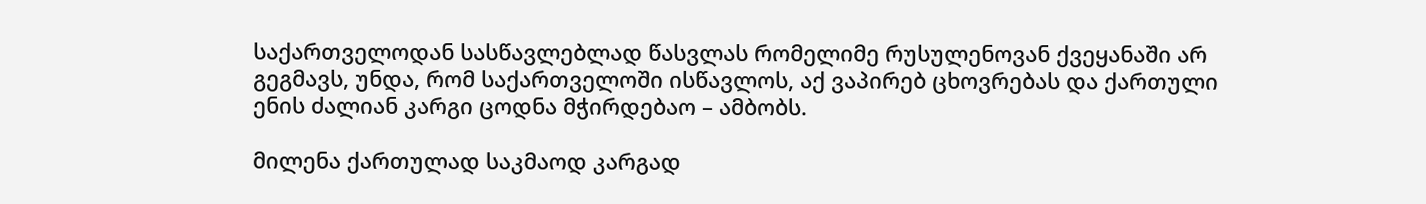საქართველოდან სასწავლებლად წასვლას რომელიმე რუსულენოვან ქვეყანაში არ გეგმავს, უნდა, რომ საქართველოში ისწავლოს, აქ ვაპირებ ცხოვრებას და ქართული ენის ძალიან კარგი ცოდნა მჭირდებაო – ამბობს.

მილენა ქართულად საკმაოდ კარგად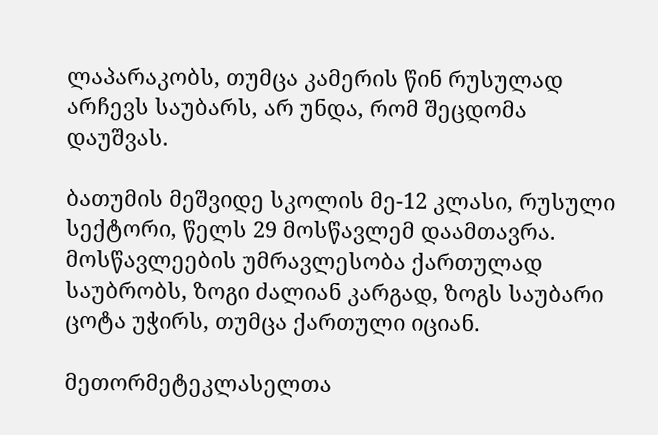ლაპარაკობს, თუმცა კამერის წინ რუსულად არჩევს საუბარს, არ უნდა, რომ შეცდომა დაუშვას.

ბათუმის მეშვიდე სკოლის მე-12 კლასი, რუსული სექტორი, წელს 29 მოსწავლემ დაამთავრა. მოსწავლეების უმრავლესობა ქართულად საუბრობს, ზოგი ძალიან კარგად, ზოგს საუბარი ცოტა უჭირს, თუმცა ქართული იციან.

მეთორმეტეკლასელთა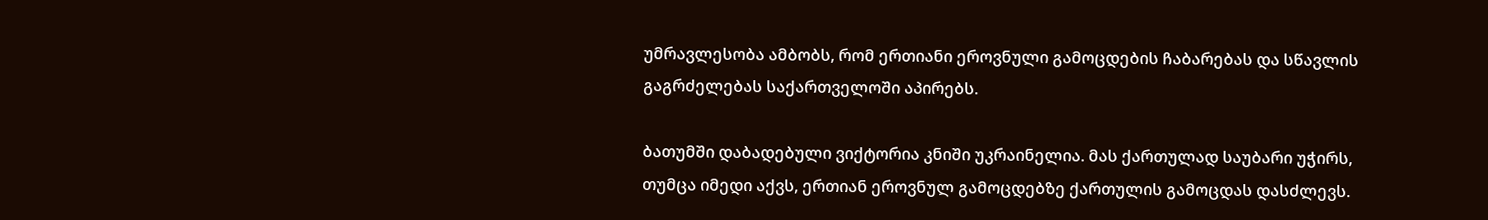უმრავლესობა ამბობს, რომ ერთიანი ეროვნული გამოცდების ჩაბარებას და სწავლის გაგრძელებას საქართველოში აპირებს.

ბათუმში დაბადებული ვიქტორია კნიში უკრაინელია. მას ქართულად საუბარი უჭირს, თუმცა იმედი აქვს, ერთიან ეროვნულ გამოცდებზე ქართულის გამოცდას დასძლევს.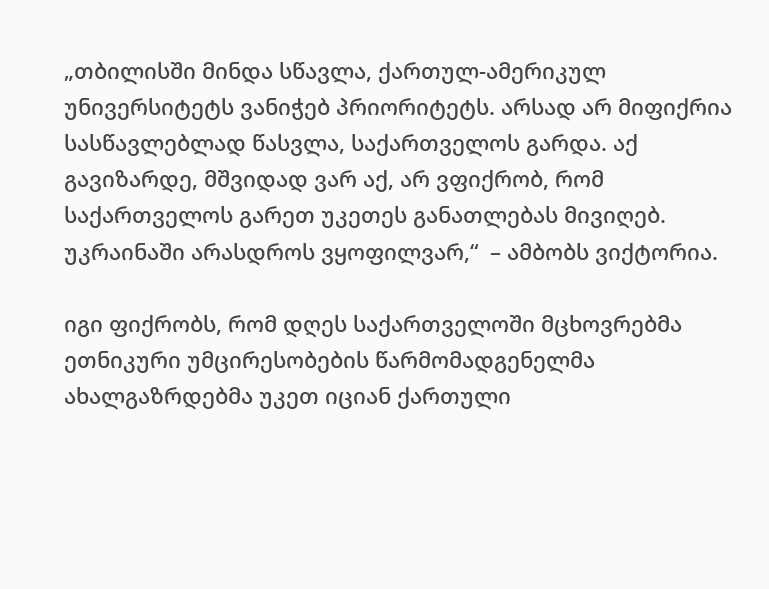„თბილისში მინდა სწავლა, ქართულ-ამერიკულ უნივერსიტეტს ვანიჭებ პრიორიტეტს. არსად არ მიფიქრია სასწავლებლად წასვლა, საქართველოს გარდა. აქ გავიზარდე, მშვიდად ვარ აქ, არ ვფიქრობ, რომ საქართველოს გარეთ უკეთეს განათლებას მივიღებ. უკრაინაში არასდროს ვყოფილვარ,“  – ამბობს ვიქტორია.

იგი ფიქრობს, რომ დღეს საქართველოში მცხოვრებმა ეთნიკური უმცირესობების წარმომადგენელმა ახალგაზრდებმა უკეთ იციან ქართული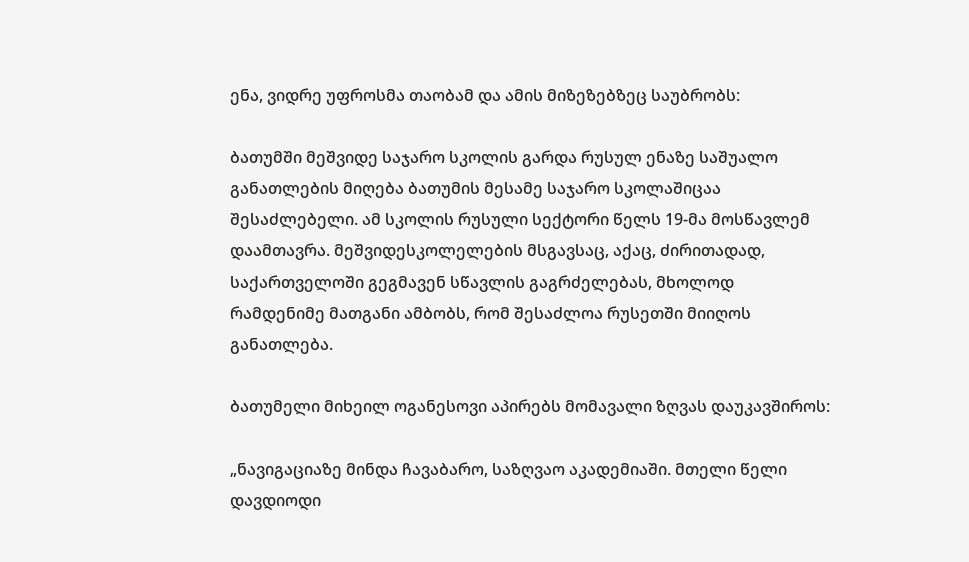ენა, ვიდრე უფროსმა თაობამ და ამის მიზეზებზეც საუბრობს:

ბათუმში მეშვიდე საჯარო სკოლის გარდა რუსულ ენაზე საშუალო განათლების მიღება ბათუმის მესამე საჯარო სკოლაშიცაა შესაძლებელი. ამ სკოლის რუსული სექტორი წელს 19-მა მოსწავლემ დაამთავრა. მეშვიდესკოლელების მსგავსაც, აქაც, ძირითადად, საქართველოში გეგმავენ სწავლის გაგრძელებას, მხოლოდ რამდენიმე მათგანი ამბობს, რომ შესაძლოა რუსეთში მიიღოს განათლება.

ბათუმელი მიხეილ ოგანესოვი აპირებს მომავალი ზღვას დაუკავშიროს:

„ნავიგაციაზე მინდა ჩავაბარო, საზღვაო აკადემიაში. მთელი წელი დავდიოდი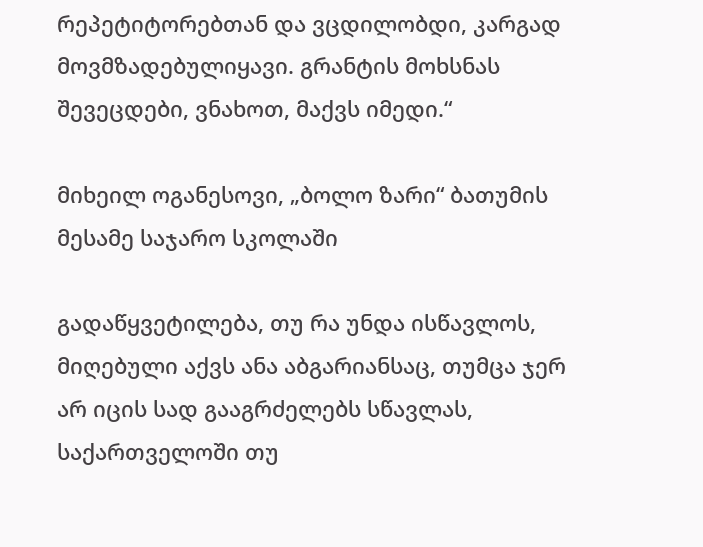რეპეტიტორებთან და ვცდილობდი, კარგად მოვმზადებულიყავი. გრანტის მოხსნას შევეცდები, ვნახოთ, მაქვს იმედი.“

მიხეილ ოგანესოვი, „ბოლო ზარი“ ბათუმის მესამე საჯარო სკოლაში

გადაწყვეტილება, თუ რა უნდა ისწავლოს, მიღებული აქვს ანა აბგარიანსაც, თუმცა ჯერ არ იცის სად გააგრძელებს სწავლას, საქართველოში თუ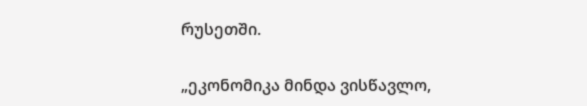რუსეთში.

„ეკონომიკა მინდა ვისწავლო,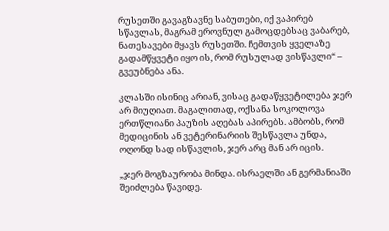რუსეთში გავაგზავნე საბუთები, იქ ვაპირებ სწავლას, მაგრამ ეროვნულ გამოცდებსაც ვაბარებ, ნათესავები მყავს რუსეთში. ჩემთვის ყველაზე გადამწყვეტი იყო ის, რომ რუსულად ვისწავლი“ – გვეუბნება ანა.

კლასში ისინიც არიან, ვისაც გადაწყვეტილება ჯერ არ მიუღიათ. მაგალითად, ოქსანა სოკოლოვა ერთწლიანი პაუზის აღებას აპირებს. ამბობს, რომ მედიცინის ან ვეტერინარიის შესწავლა უნდა, ოღონდ სად ისწავლის, ჯერ არც მან არ იცის.

„ჯერ მოგზაურობა მინდა. ისრაელში ან გერმანიაში შეიძლება წავიდე.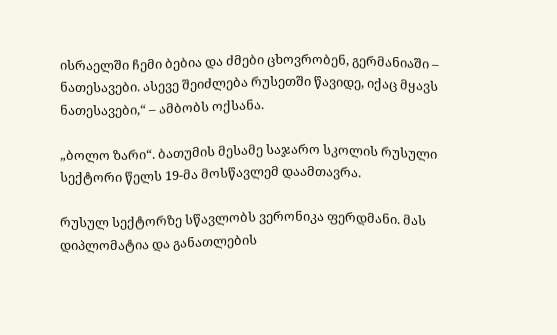ისრაელში ჩემი ბებია და ძმები ცხოვრობენ, გერმანიაში – ნათესავები. ასევე შეიძლება რუსეთში წავიდე, იქაც მყავს ნათესავები,“ – ამბობს ოქსანა.

„ბოლო ზარი“. ბათუმის მესამე საჯარო სკოლის რუსული სექტორი წელს 19-მა მოსწავლემ დაამთავრა.

რუსულ სექტორზე სწავლობს ვერონიკა ფერდმანი. მას დიპლომატია და განათლების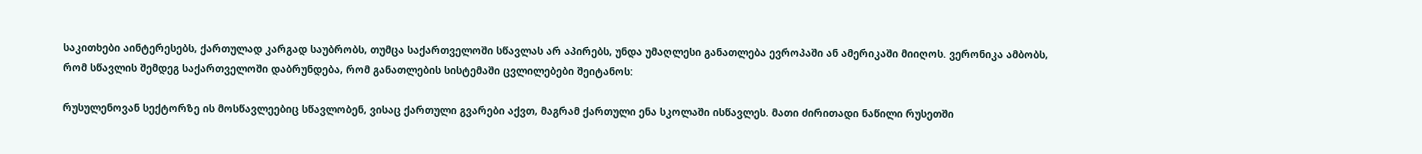საკითხები აინტერესებს, ქართულად კარგად საუბრობს, თუმცა საქართველოში სწავლას არ აპირებს, უნდა უმაღლესი განათლება ევროპაში ან ამერიკაში მიიღოს. ვერონიკა ამბობს, რომ სწავლის შემდეგ საქართველოში დაბრუნდება, რომ განათლების სისტემაში ცვლილებები შეიტანოს:

რუსულენოვან სექტორზე ის მოსწავლეებიც სწავლობენ, ვისაც ქართული გვარები აქვთ, მაგრამ ქართული ენა სკოლაში ისწავლეს. მათი ძირითადი ნაწილი რუსეთში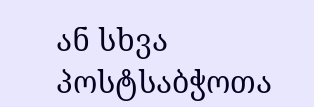ან სხვა პოსტსაბჭოთა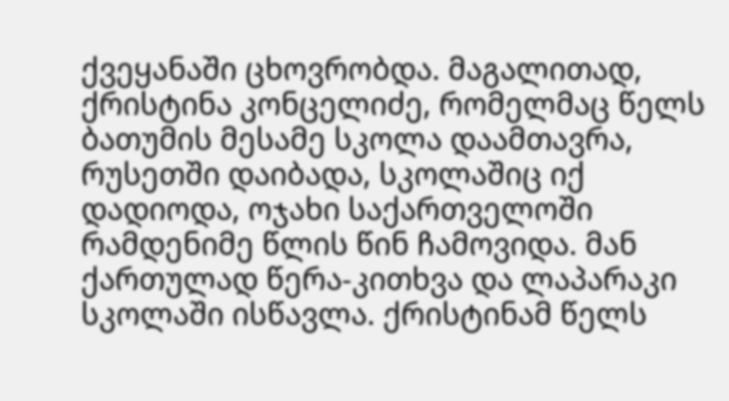ქვეყანაში ცხოვრობდა. მაგალითად, ქრისტინა კონცელიძე, რომელმაც წელს ბათუმის მესამე სკოლა დაამთავრა, რუსეთში დაიბადა, სკოლაშიც იქ დადიოდა, ოჯახი საქართველოში რამდენიმე წლის წინ ჩამოვიდა. მან ქართულად წერა-კითხვა და ლაპარაკი სკოლაში ისწავლა. ქრისტინამ წელს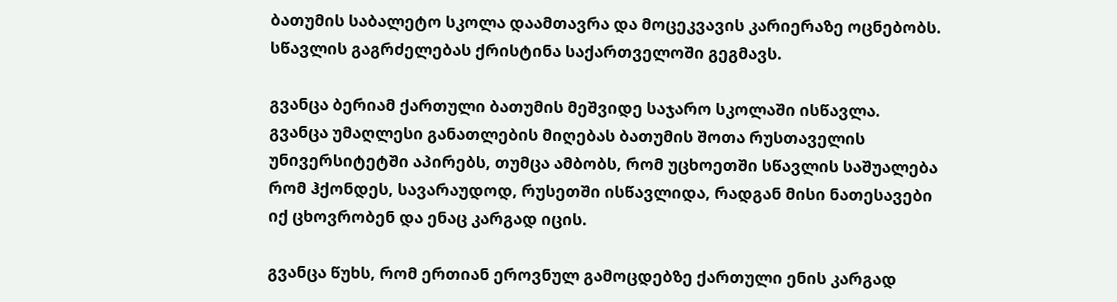ბათუმის საბალეტო სკოლა დაამთავრა და მოცეკვავის კარიერაზე ოცნებობს. სწავლის გაგრძელებას ქრისტინა საქართველოში გეგმავს.

გვანცა ბერიამ ქართული ბათუმის მეშვიდე საჯარო სკოლაში ისწავლა. გვანცა უმაღლესი განათლების მიღებას ბათუმის შოთა რუსთაველის უნივერსიტეტში აპირებს, თუმცა ამბობს, რომ უცხოეთში სწავლის საშუალება რომ ჰქონდეს, სავარაუდოდ, რუსეთში ისწავლიდა, რადგან მისი ნათესავები იქ ცხოვრობენ და ენაც კარგად იცის.

გვანცა წუხს, რომ ერთიან ეროვნულ გამოცდებზე ქართული ენის კარგად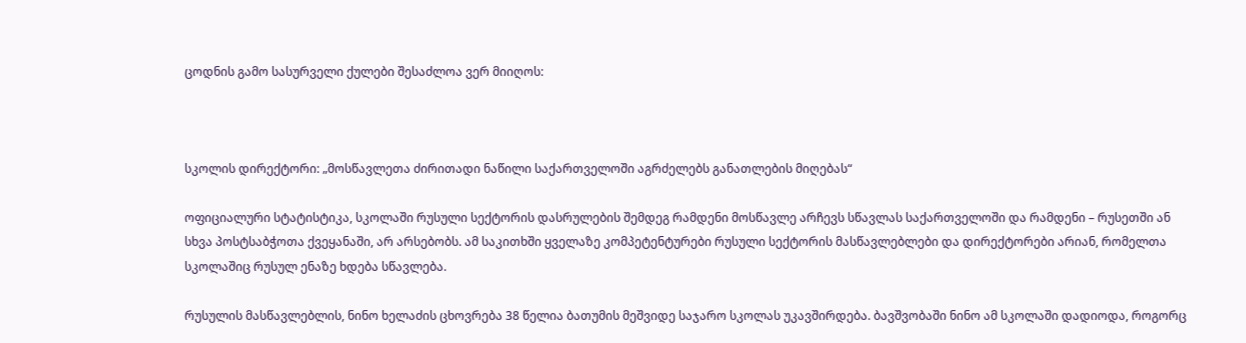ცოდნის გამო სასურველი ქულები შესაძლოა ვერ მიიღოს:



სკოლის დირექტორი: „მოსწავლეთა ძირითადი ნაწილი საქართველოში აგრძელებს განათლების მიღებას“

ოფიციალური სტატისტიკა, სკოლაში რუსული სექტორის დასრულების შემდეგ რამდენი მოსწავლე არჩევს სწავლას საქართველოში და რამდენი – რუსეთში ან სხვა პოსტსაბჭოთა ქვეყანაში, არ არსებობს. ამ საკითხში ყველაზე კომპეტენტურები რუსული სექტორის მასწავლებლები და დირექტორები არიან, რომელთა სკოლაშიც რუსულ ენაზე ხდება სწავლება.

რუსულის მასწავლებლის, ნინო ხელაძის ცხოვრება 38 წელია ბათუმის მეშვიდე საჯარო სკოლას უკავშირდება. ბავშვობაში ნინო ამ სკოლაში დადიოდა, როგორც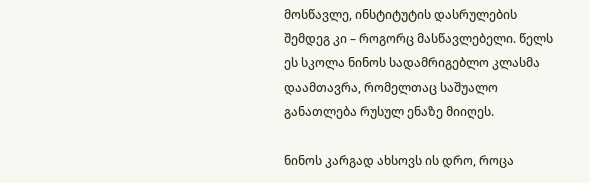მოსწავლე, ინსტიტუტის დასრულების შემდეგ კი – როგორც მასწავლებელი. წელს ეს სკოლა ნინოს სადამრიგებლო კლასმა დაამთავრა, რომელთაც საშუალო განათლება რუსულ ენაზე მიიღეს.

ნინოს კარგად ახსოვს ის დრო, როცა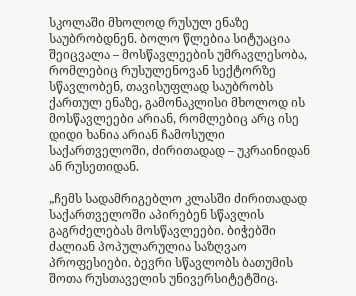სკოლაში მხოლოდ რუსულ ენაზე საუბრობდნენ. ბოლო წლებია სიტუაცია შეიცვალა – მოსწავლეების უმრავლესობა, რომლებიც რუსულენოვან სექტორზე სწავლობენ, თავისუფლად საუბრობს ქართულ ენაზე, გამონაკლისი მხოლოდ ის მოსწავლეები არიან, რომლებიც არც ისე დიდი ხანია არიან ჩამოსული საქართველოში, ძირითადად – უკრაინიდან ან რუსეთიდან.

„ჩემს სადამრიგებლო კლასში ძირითადად საქართველოში აპირებენ სწავლის გაგრძელებას მოსწავლეები. ბიჭებში ძალიან პოპულარულია საზღვაო პროფესიები. ბევრი სწავლობს ბათუმის შოთა რუსთაველის უნივერსიტეტშიც.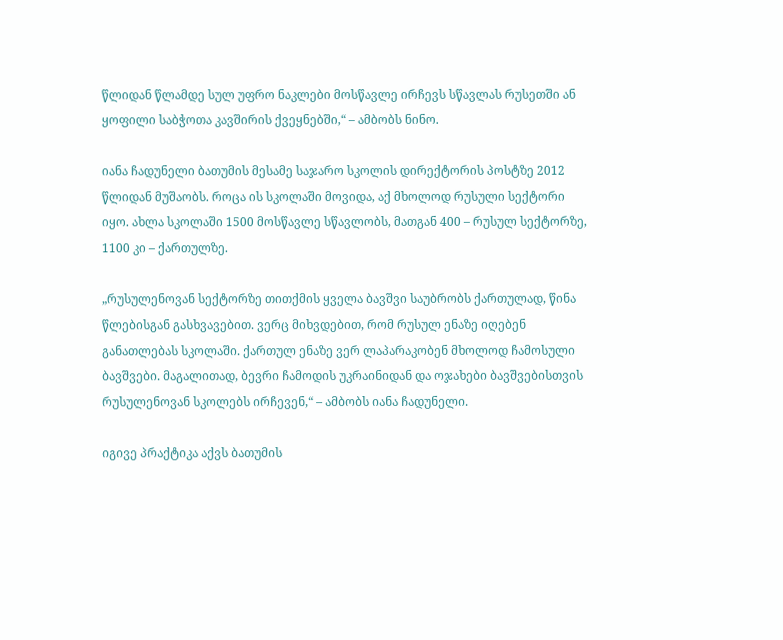წლიდან წლამდე სულ უფრო ნაკლები მოსწავლე ირჩევს სწავლას რუსეთში ან ყოფილი საბჭოთა კავშირის ქვეყნებში,“ – ამბობს ნინო.

იანა ჩადუნელი ბათუმის მესამე საჯარო სკოლის დირექტორის პოსტზე 2012 წლიდან მუშაობს. როცა ის სკოლაში მოვიდა, აქ მხოლოდ რუსული სექტორი იყო. ახლა სკოლაში 1500 მოსწავლე სწავლობს, მათგან 400 – რუსულ სექტორზე, 1100 კი – ქართულზე.

„რუსულენოვან სექტორზე თითქმის ყველა ბავშვი საუბრობს ქართულად, წინა წლებისგან გასხვავებით. ვერც მიხვდებით, რომ რუსულ ენაზე იღებენ განათლებას სკოლაში. ქართულ ენაზე ვერ ლაპარაკობენ მხოლოდ ჩამოსული ბავშვები. მაგალითად, ბევრი ჩამოდის უკრაინიდან და ოჯახები ბავშვებისთვის რუსულენოვან სკოლებს ირჩევენ,“ – ამბობს იანა ჩადუნელი.

იგივე პრაქტიკა აქვს ბათუმის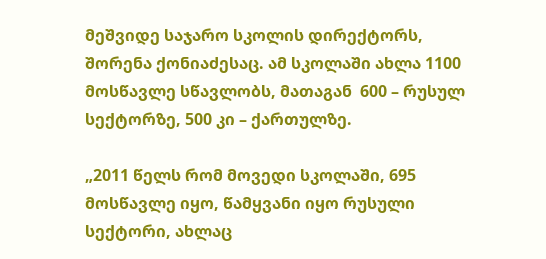მეშვიდე საჯარო სკოლის დირექტორს, შორენა ქონიაძესაც. ამ სკოლაში ახლა 1100 მოსწავლე სწავლობს, მათაგან  600 – რუსულ სექტორზე, 500 კი – ქართულზე.

„2011 წელს რომ მოვედი სკოლაში, 695  მოსწავლე იყო, წამყვანი იყო რუსული სექტორი, ახლაც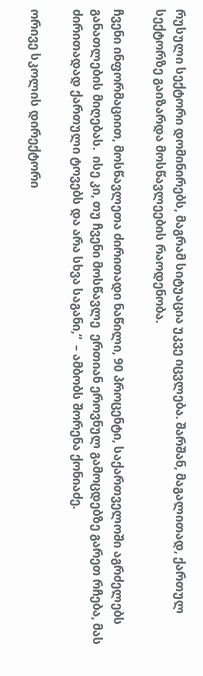რუსული სექტორი დომინირებს, მაგრამ სიტუაცია უკვე იცვლება. შარშან, მაგალითად, ქართულ სექტორზე გაიზარდა მოსწავლეების რაოდენობა.

ჩვენი ინფორმაციით, მოსწავლეთა ძირითადი ნაწილი, 90 პროცენტი, საქართველოში აგრძელებს განათლების მიღებას.  ისე კი, თუ ჩვენი მოსწავლე  ერთიან ეროვნულ გამოცდებზე გარეთ რჩება, მას ძირითადად ქართული ტოვებს და არა სხვა საგანი,“  – ამბობს შორენა ქონიაძე.

ორივე სკოლის დირექტორი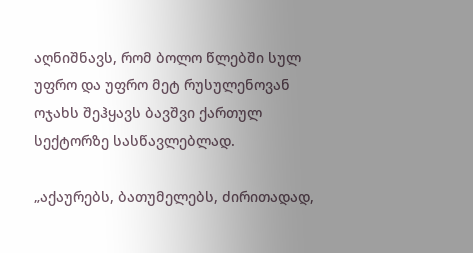აღნიშნავს, რომ ბოლო წლებში სულ უფრო და უფრო მეტ რუსულენოვან ოჯახს შეჰყავს ბავშვი ქართულ სექტორზე სასწავლებლად.

„აქაურებს, ბათუმელებს, ძირითადად,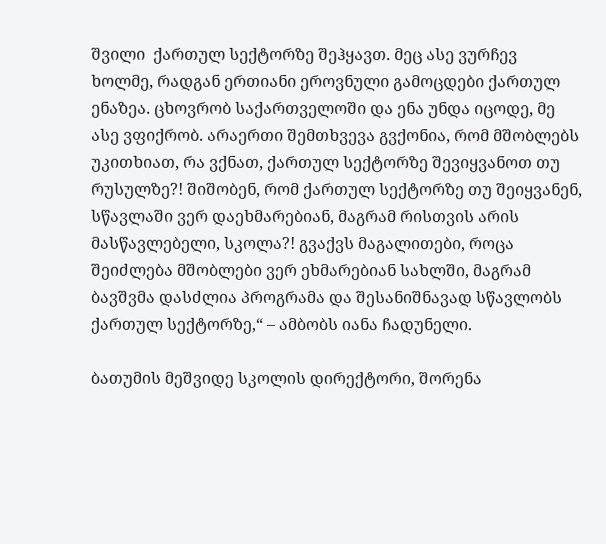შვილი  ქართულ სექტორზე შეჰყავთ. მეც ასე ვურჩევ ხოლმე, რადგან ერთიანი ეროვნული გამოცდები ქართულ ენაზეა. ცხოვრობ საქართველოში და ენა უნდა იცოდე, მე ასე ვფიქრობ. არაერთი შემთხვევა გვქონია, რომ მშობლებს უკითხიათ, რა ვქნათ, ქართულ სექტორზე შევიყვანოთ თუ რუსულზე?! შიშობენ, რომ ქართულ სექტორზე თუ შეიყვანენ, სწავლაში ვერ დაეხმარებიან, მაგრამ რისთვის არის მასწავლებელი, სკოლა?! გვაქვს მაგალითები, როცა შეიძლება მშობლები ვერ ეხმარებიან სახლში, მაგრამ ბავშვმა დასძლია პროგრამა და შესანიშნავად სწავლობს ქართულ სექტორზე,“ – ამბობს იანა ჩადუნელი.

ბათუმის მეშვიდე სკოლის დირექტორი, შორენა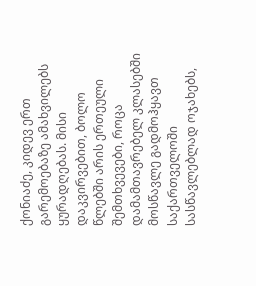ქონიაძე, კიდევ ერთ გარემოებაზე ამახვილებს ყურადღებას. მისი დაკვირვებით, ბოლო წლებში არის ერთეული შემთხვევები, როცა დამამთავრებელ კლასებში მოსწავლე გადმოჰყავთ საქართველოში სასწავლებლად ოჯახებს,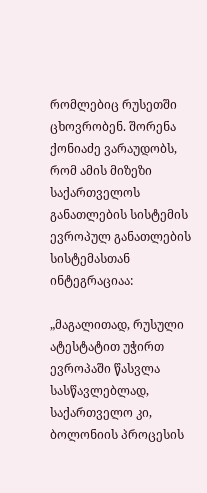რომლებიც რუსეთში ცხოვრობენ. შორენა ქონიაძე ვარაუდობს, რომ ამის მიზეზი საქართველოს განათლების სისტემის ევროპულ განათლების სისტემასთან ინტეგრაციაა:

„მაგალითად, რუსული ატესტატით უჭირთ ევროპაში წასვლა სასწავლებლად,  საქართველო კი, ბოლონიის პროცესის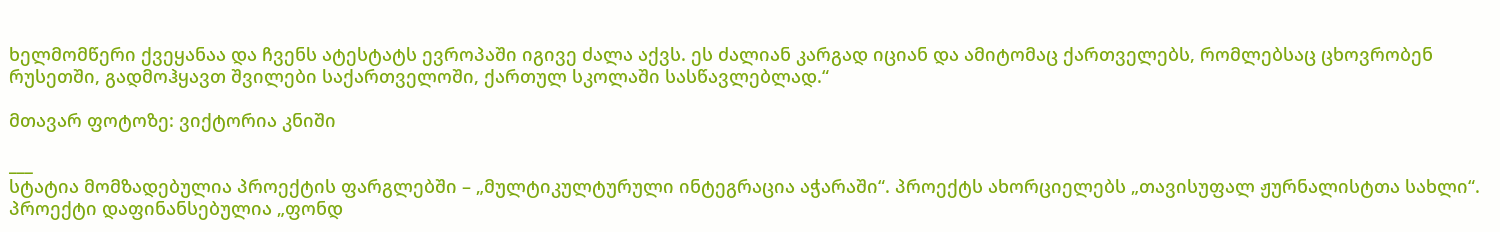ხელმომწერი ქვეყანაა და ჩვენს ატესტატს ევროპაში იგივე ძალა აქვს. ეს ძალიან კარგად იციან და ამიტომაც ქართველებს, რომლებსაც ცხოვრობენ რუსეთში, გადმოჰყავთ შვილები საქართველოში, ქართულ სკოლაში სასწავლებლად.“

მთავარ ფოტოზე: ვიქტორია კნიში

___
სტატია მომზადებულია პროექტის ფარგლებში – „მულტიკულტურული ინტეგრაცია აჭარაში“. პროექტს ახორციელებს „თავისუფალ ჟურნალისტთა სახლი“. პროექტი დაფინანსებულია „ფონდ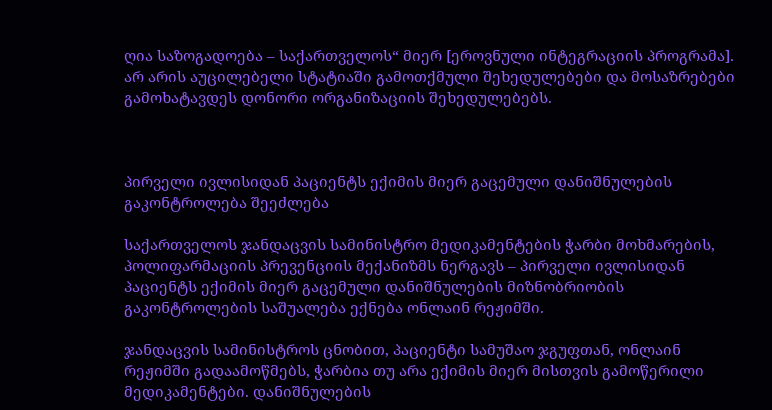ღია საზოგადოება – საქართველოს“ მიერ [ეროვნული ინტეგრაციის პროგრამა].
არ არის აუცილებელი სტატიაში გამოთქმული შეხედულებები და მოსაზრებები გამოხატავდეს დონორი ორგანიზაციის შეხედულებებს.



პირველი ივლისიდან პაციენტს ექიმის მიერ გაცემული დანიშნულების გაკონტროლება შეეძლება

საქართველოს ჯანდაცვის სამინისტრო მედიკამენტების ჭარბი მოხმარების, პოლიფარმაციის პრევენციის მექანიზმს ნერგავს – პირველი ივლისიდან პაციენტს ექიმის მიერ გაცემული დანიშნულების მიზნობრიობის გაკონტროლების საშუალება ექნება ონლაინ რეჟიმში.

ჯანდაცვის სამინისტროს ცნობით, პაციენტი სამუშაო ჯგუფთან, ონლაინ რეჟიმში გადაამოწმებს, ჭარბია თუ არა ექიმის მიერ მისთვის გამოწერილი მედიკამენტები. დანიშნულების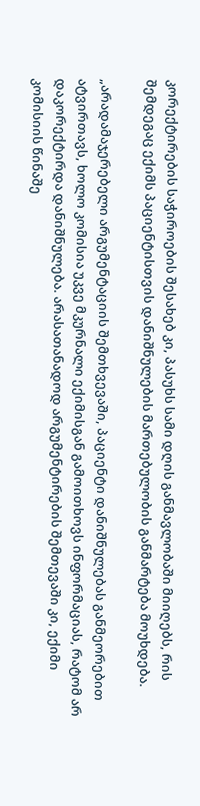კორექტირების საჭიროების შესახებ კი, პასუხს სამი დღის განმავლობაში მიიღებს, რის შემდეგაც ექიმს პაციენტისთვის დანიშნულების მართებულობის განმარტება მოუხდება.

„არადამაჯერებელი არგუმენტაციის შემთხვევაში, პაციენტი დანიშნულებას განმეორებით ატვირთავს, ხოლო კომისია უკვე მკურნალი ექიმისგან გამოითხოვს ინფორმაციას, რატომ არ დაკორექტირდა დანიშნულება. არასათანადოდ არგუმენტირების შემთევაში კი, ექიმი კომისიის წინაშე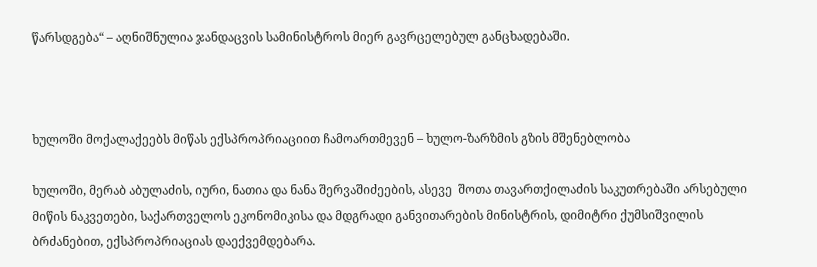წარსდგება“ – აღნიშნულია ჯანდაცვის სამინისტროს მიერ გავრცელებულ განცხადებაში.



ხულოში მოქალაქეებს მიწას ექსპროპრიაციით ჩამოართმევენ – ხულო-ზარზმის გზის მშენებლობა

ხულოში, მერაბ აბულაძის, იური, ნათია და ნანა შერვაშიძეების, ასევე  შოთა თავართქილაძის საკუთრებაში არსებული მიწის ნაკვეთები, საქართველოს ეკონომიკისა და მდგრადი განვითარების მინისტრის, დიმიტრი ქუმსიშვილის ბრძანებით, ექსპროპრიაციას დაექვემდებარა.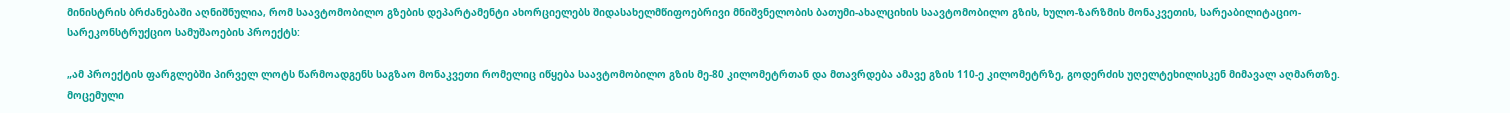მინისტრის ბრძანებაში აღნიშნულია, რომ საავტომობილო გზების დეპარტამენტი ახორციელებს შიდასახელმწიფოებრივი მნიშვნელობის ბათუმი-ახალციხის საავტომობილო გზის, ხულო-ზარზმის მონაკვეთის, სარეაბილიტაციო-სარეკონსტრუქციო სამუშაოების პროექტს:

„ამ პროექტის ფარგლებში პირველ ლოტს წარმოადგენს საგზაო მონაკვეთი რომელიც იწყება საავტომობილო გზის მე-80 კილომეტრთან და მთავრდება ამავე გზის 110-ე კილომეტრზე, გოდერძის უღელტეხილისკენ მიმავალ აღმართზე. მოცემული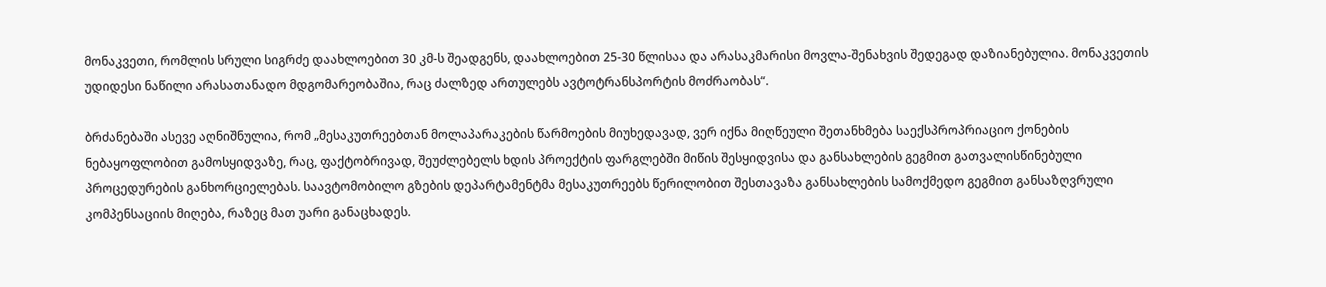მონაკვეთი, რომლის სრული სიგრძე დაახლოებით 30 კმ-ს შეადგენს, დაახლოებით 25-30 წლისაა და არასაკმარისი მოვლა-შენახვის შედეგად დაზიანებულია. მონაკვეთის უდიდესი ნაწილი არასათანადო მდგომარეობაშია, რაც ძალზედ ართულებს ავტოტრანსპორტის მოძრაობას“.

ბრძანებაში ასევე აღნიშნულია, რომ „მესაკუთრეებთან მოლაპარაკების წარმოების მიუხედავად, ვერ იქნა მიღწეული შეთანხმება საექსპროპრიაციო ქონების ნებაყოფლობით გამოსყიდვაზე, რაც, ფაქტობრივად, შეუძლებელს ხდის პროექტის ფარგლებში მიწის შესყიდვისა და განსახლების გეგმით გათვალისწინებული პროცედურების განხორციელებას. საავტომობილო გზების დეპარტამენტმა მესაკუთრეებს წერილობით შესთავაზა განსახლების სამოქმედო გეგმით განსაზღვრული კომპენსაციის მიღება, რაზეც მათ უარი განაცხადეს.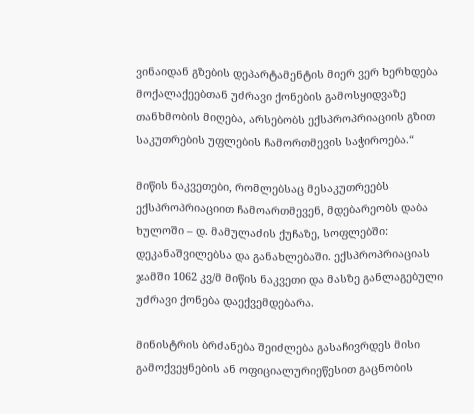ვინაიდან გზების დეპარტამენტის მიერ ვერ ხერხდება მოქალაქეებთან უძრავი ქონების გამოსყიდვაზე თანხმობის მიღება, არსებობს ექსპროპრიაციის გზით საკუთრების უფლების ჩამორთმევის საჭიროება.“

მიწის ნაკვეთები, რომლებსაც მესაკუთრეებს ექსპროპრიაციით ჩამოართმევენ, მდებარეობს დაბა ხულოში – დ. მამულაძის ქუჩაზე, სოფლებში: დეკანაშვილებსა და განახლებაში. ექსპროპრიაციას ჯამში 1062 კვ/მ მიწის ნაკვეთი და მასზე განლაგებული უძრავი ქონება დაექვემდებარა.

მინისტრის ბრძანება შეიძლება გასაჩივრდეს მისი გამოქვეყნების ან ოფიციალურიეწესით გაცნობის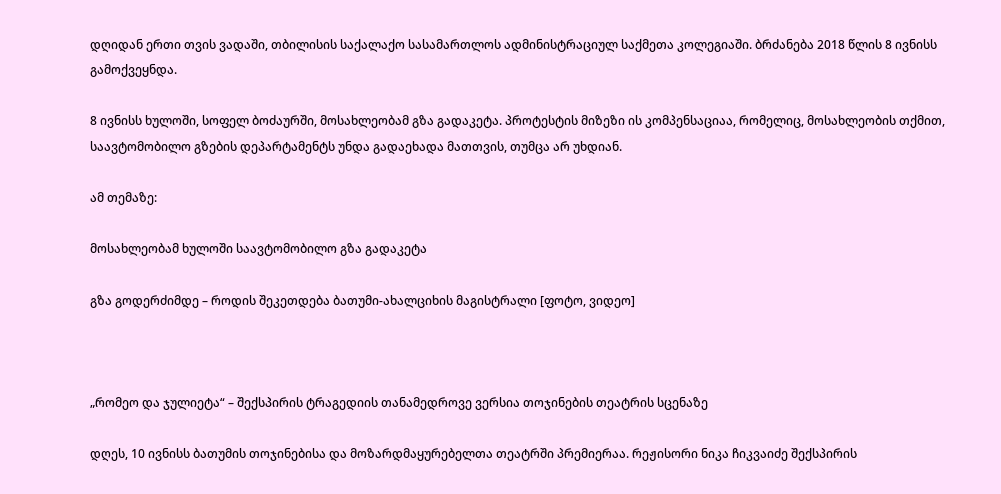დღიდან ერთი თვის ვადაში, თბილისის საქალაქო სასამართლოს ადმინისტრაციულ საქმეთა კოლეგიაში. ბრძანება 2018 წლის 8 ივნისს გამოქვეყნდა.

8 ივნისს ხულოში, სოფელ ბოძაურში, მოსახლეობამ გზა გადაკეტა. პროტესტის მიზეზი ის კომპენსაციაა, რომელიც, მოსახლეობის თქმით, საავტომობილო გზების დეპარტამენტს უნდა გადაეხადა მათთვის, თუმცა არ უხდიან.

ამ თემაზე:

მოსახლეობამ ხულოში საავტომობილო გზა გადაკეტა

გზა გოდერძიმდე – როდის შეკეთდება ბათუმი-ახალციხის მაგისტრალი [ფოტო, ვიდეო]



„რომეო და ჯულიეტა“ – შექსპირის ტრაგედიის თანამედროვე ვერსია თოჯინების თეატრის სცენაზე

დღეს, 10 ივნისს ბათუმის თოჯინებისა და მოზარდმაყურებელთა თეატრში პრემიერაა. რეჟისორი ნიკა ჩიკვაიძე შექსპირის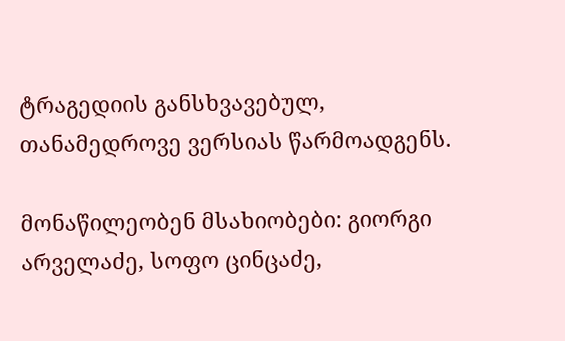ტრაგედიის განსხვავებულ, თანამედროვე ვერსიას წარმოადგენს.

მონაწილეობენ მსახიობები: გიორგი არველაძე, სოფო ცინცაძე,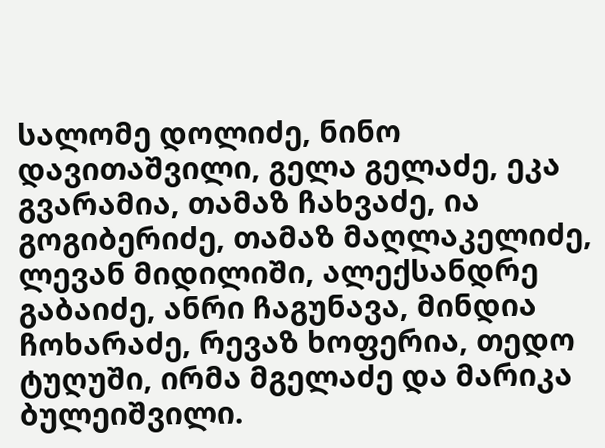სალომე დოლიძე, ნინო დავითაშვილი, გელა გელაძე, ეკა გვარამია, თამაზ ჩახვაძე, ია გოგიბერიძე, თამაზ მაღლაკელიძე, ლევან მიდილიში, ალექსანდრე გაბაიძე, ანრი ჩაგუნავა, მინდია ჩოხარაძე, რევაზ ხოფერია, თედო ტუღუში, ირმა მგელაძე და მარიკა ბულეიშვილი.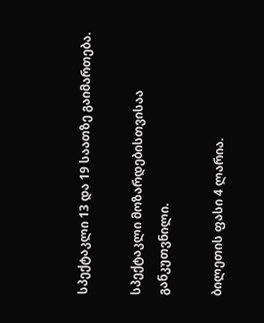სპექტაკლი 13 და 19 საათზე გაიმართება.

სპექტაკლი მოზარდებისთვისაა განკუთვნილი.

ბილეთის ფასი 4 ლარია.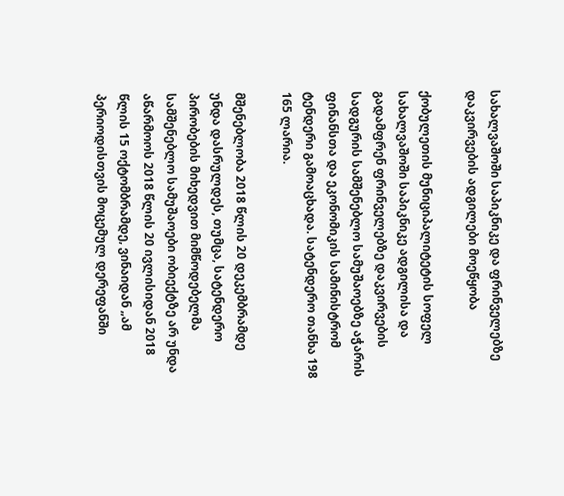სახალვაშოში საპიკნიკე და ფრინველებზე დაკვირვების ადგილები მოეწყობა

ქობულეთის მუნიციპალიტეტის სოფელ სახალვაშოში საპიკნიკე ადგილისა და გადამფრენ ფრინველებზე დაკვირვების სადგურის სამშენებლო სამუშაოებზე აჭარის ფინანსთა და ეკონომიკის სამინისტრომ ტენდერი გამოაცხადა. სატენდერო თანხა 198 165 ლარია.

მშენებლობა 2018 წლის 20 დეკემბრამდე უნდა დასრულდეს, თუმცა, სატენდერო პირობების მიხედვით მიმწოდებელმა სამშენებლო სამუშაოები ობიექტზე არ უნდა აწარმოოს 2018 წლის 20 ივლისიდან 2018 წლის 15 ოქტომბრამდე, ვინაიდან „ამ პერიოდისთვის მოცემულ დერეფანში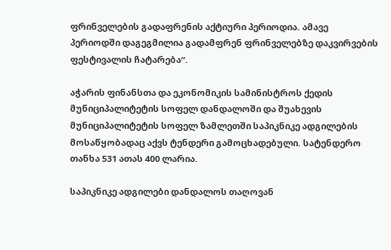ფრინველების გადაფრენის აქტიური პერიოდია. ამავე პერიოდში დაგეგმილია გადამფრენ ფრინველებზე დაკვირვების ფესტივალის ჩატარება“.

აჭარის ფინანსთა და ეკონომიკის სამინისტროს ქედის მუნიციპალიტეტის სოფელ დანდალოში და შუახევის მუნიციპალიტეტის სოფელ ზამლეთში საპიკნიკე ადგილების მოსაწყობადაც აქვს ტენდერი გამოცხადებული. სატენდერო თანხა 531 ათას 400 ლარია.

საპიკნიკე ადგილები დანდალოს თაღოვან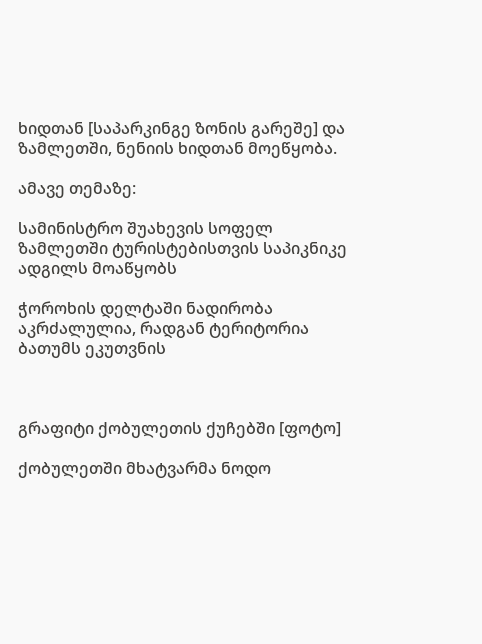ხიდთან [საპარკინგე ზონის გარეშე] და ზამლეთში, ნენიის ხიდთან მოეწყობა.

ამავე თემაზე:

სამინისტრო შუახევის სოფელ ზამლეთში ტურისტებისთვის საპიკნიკე ადგილს მოაწყობს

ჭოროხის დელტაში ნადირობა აკრძალულია, რადგან ტერიტორია ბათუმს ეკუთვნის



გრაფიტი ქობულეთის ქუჩებში [ფოტო]

ქობულეთში მხატვარმა ნოდო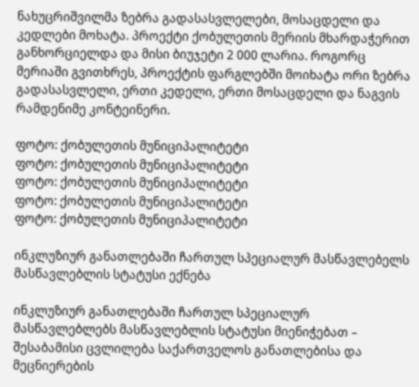ნახუცრიშვილმა ზებრა გადასასვლელები, მოსაცდელი და კედლები მოხატა. პროექტი ქობულეთის მერიის მხარდაჭერით განხორციელდა და მისი ბიუჯეტი 2 000 ლარია. როგორც მერიაში გვითხრეს, პროექტის ფარგლებში მოიხატა ორი ზებრა გადასასვლელი, ერთი კედელი, ერთი მოსაცდელი და ნაგვის რამდენიმე კონტეინერი.

ფოტო: ქობულეთის მუნიციპალიტეტი
ფოტო: ქობულეთის მუნიციპალიტეტი
ფოტო: ქობულეთის მუნიციპალიტეტი
ფოტო: ქობულეთის მუნიციპალიტეტი
ფოტო: ქობულეთის მუნიციპალიტეტი

ინკლუზიურ განათლებაში ჩართულ სპეციალურ მასწავლებელს მასწავლებლის სტატუსი ექნება

ინკლუზიურ განათლებაში ჩართულ სპეციალურ მასწავლებლებს მასწავლებლის სტატუსი მიენიჭებათ – შესაბამისი ცვლილება საქართველოს განათლებისა და მეცნიერების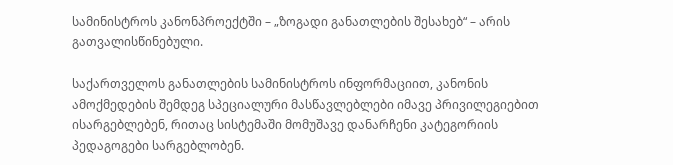სამინისტროს კანონპროექტში – „ზოგადი განათლების შესახებ“ – არის გათვალისწინებული.

საქართველოს განათლების სამინისტროს ინფორმაციით, კანონის ამოქმედების შემდეგ სპეციალური მასწავლებლები იმავე პრივილეგიებით ისარგებლებენ, რითაც სისტემაში მომუშავე დანარჩენი კატეგორიის პედაგოგები სარგებლობენ.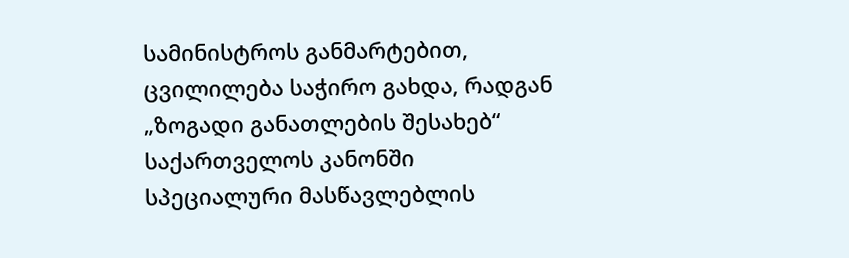სამინისტროს განმარტებით, ცვილილება საჭირო გახდა, რადგან „ზოგადი განათლების შესახებ“ საქართველოს კანონში სპეციალური მასწავლებლის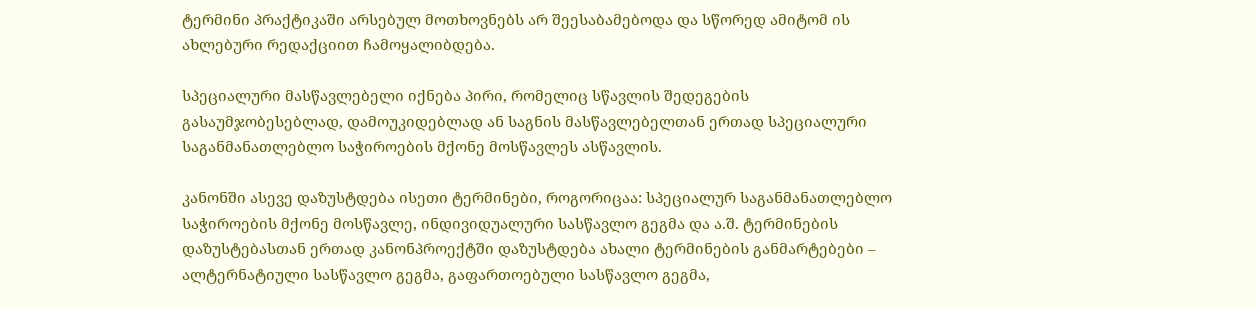ტერმინი პრაქტიკაში არსებულ მოთხოვნებს არ შეესაბამებოდა და სწორედ ამიტომ ის ახლებური რედაქციით ჩამოყალიბდება.

სპეციალური მასწავლებელი იქნება პირი, რომელიც სწავლის შედეგების გასაუმჯობესებლად, დამოუკიდებლად ან საგნის მასწავლებელთან ერთად სპეციალური საგანმანათლებლო საჭიროების მქონე მოსწავლეს ასწავლის.

კანონში ასევე დაზუსტდება ისეთი ტერმინები, როგორიცაა: სპეციალურ საგანმანათლებლო საჭიროების მქონე მოსწავლე, ინდივიდუალური სასწავლო გეგმა და ა.შ. ტერმინების დაზუსტებასთან ერთად კანონპროექტში დაზუსტდება ახალი ტერმინების განმარტებები – ალტერნატიული სასწავლო გეგმა, გაფართოებული სასწავლო გეგმა,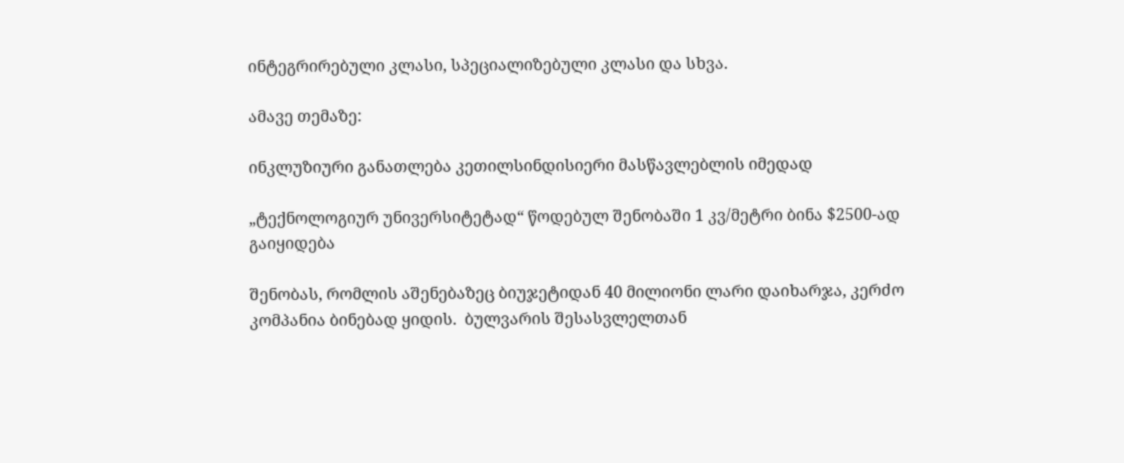ინტეგრირებული კლასი, სპეციალიზებული კლასი და სხვა.

ამავე თემაზე:

ინკლუზიური განათლება კეთილსინდისიერი მასწავლებლის იმედად

„ტექნოლოგიურ უნივერსიტეტად“ წოდებულ შენობაში 1 კვ/მეტრი ბინა $2500-ად გაიყიდება

შენობას, რომლის აშენებაზეც ბიუჯეტიდან 40 მილიონი ლარი დაიხარჯა, კერძო კომპანია ბინებად ყიდის.  ბულვარის შესასვლელთან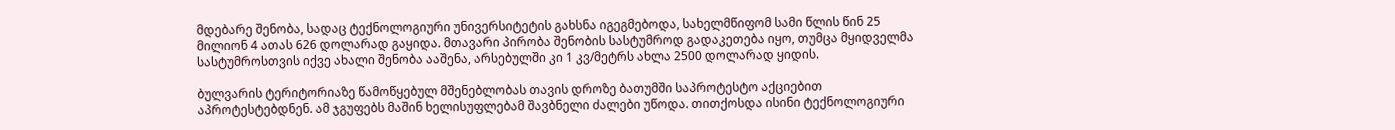მდებარე შენობა, სადაც ტექნოლოგიური უნივერსიტეტის გახსნა იგეგმებოდა, სახელმწიფომ სამი წლის წინ 25 მილიონ 4 ათას 626 დოლარად გაყიდა. მთავარი პირობა შენობის სასტუმროდ გადაკეთება იყო, თუმცა მყიდველმა სასტუმროსთვის იქვე ახალი შენობა ააშენა, არსებულში კი 1 კვ/მეტრს ახლა 2500 დოლარად ყიდის.

ბულვარის ტერიტორიაზე წამოწყებულ მშენებლობას თავის დროზე ბათუმში საპროტესტო აქციებით აპროტესტებდნენ. ამ ჯგუფებს მაშინ ხელისუფლებამ შავბნელი ძალები უწოდა. თითქოსდა ისინი ტექნოლოგიური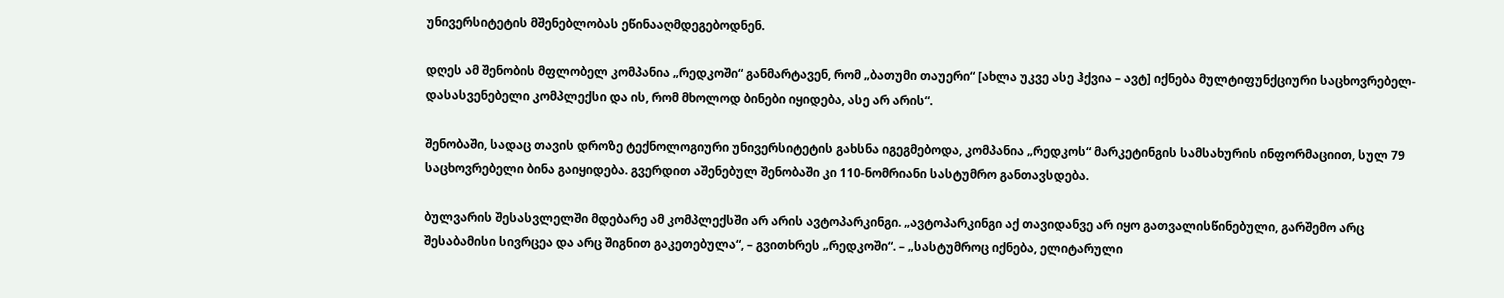უნივერსიტეტის მშენებლობას ეწინააღმდეგებოდნენ.

დღეს ამ შენობის მფლობელ კომპანია „რედკოში“ განმარტავენ, რომ „ბათუმი თაუერი“ [ახლა უკვე ასე ჰქვია – ავტ] იქნება მულტიფუნქციური საცხოვრებელ-დასასვენებელი კომპლექსი და ის, რომ მხოლოდ ბინები იყიდება, ასე არ არის“.

შენობაში, სადაც თავის დროზე ტექნოლოგიური უნივერსიტეტის გახსნა იგეგმებოდა, კომპანია „რედკოს“ მარკეტინგის სამსახურის ინფორმაციით, სულ 79 საცხოვრებელი ბინა გაიყიდება. გვერდით აშენებულ შენობაში კი 110-ნომრიანი სასტუმრო განთავსდება.

ბულვარის შესასვლელში მდებარე ამ კომპლექსში არ არის ავტოპარკინგი. „ავტოპარკინგი აქ თავიდანვე არ იყო გათვალისწინებული, გარშემო არც შესაბამისი სივრცეა და არც შიგნით გაკეთებულა“, – გვითხრეს „რედკოში“. – „სასტუმროც იქნება, ელიტარული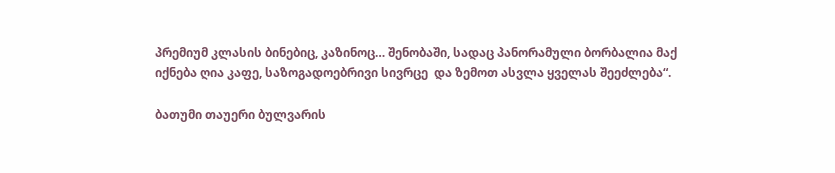პრემიუმ კლასის ბინებიც, კაზინოც… შენობაში, სადაც პანორამული ბორბალია მაქ იქნება ღია კაფე, საზოგადოებრივი სივრცე  და ზემოთ ასვლა ყველას შეეძლება“.

ბათუმი თაუერი ბულვარის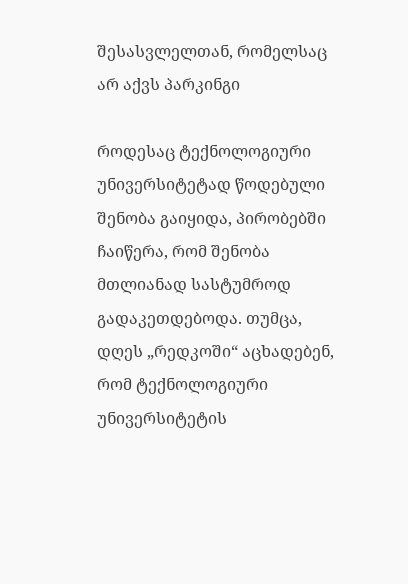შესასვლელთან, რომელსაც არ აქვს პარკინგი

როდესაც ტექნოლოგიური უნივერსიტეტად წოდებული შენობა გაიყიდა, პირობებში ჩაიწერა, რომ შენობა მთლიანად სასტუმროდ გადაკეთდებოდა. თუმცა, დღეს „რედკოში“ აცხადებენ, რომ ტექნოლოგიური უნივერსიტეტის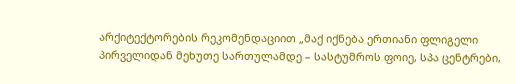არქიტექტორების რეკომენდაციით „მაქ იქნება ერთიანი ფლიგელი პირველიდან მეხუთე სართულამდე – სასტუმროს ფოიე, სპა ცენტრები,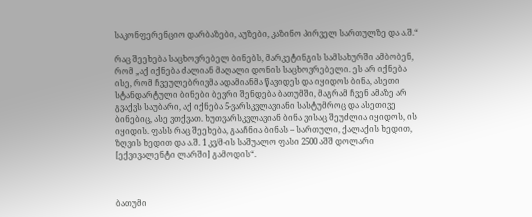საკონფერენციო დარბაზები, აუზები, კაზინო პირველ სართულზე და ა.შ.“

რაც შეეხება საცხოვრებელ ბინებს, მარკეტინგის სამსახურში ამბობენ, რომ „აქ იქნება ძალიან მაღალი დონის საცხოვრებელი. ეს არ იქნება ისე, რომ ჩვეულებრივმა ადამიანმა წავიდეს და იყიდოს ბინა, ასეთი სტანდარტული ბინები ბევრი შენდება ბათუმში, მაგრამ ჩვენ ამაზე არ გვაქვს საუბარი, აქ იქნება 5-ვარსკვლავიანი სასტუმროც და ასეთივე ბინებიც, ასე ვთქვათ. ხუთვარსკვლავიან ბინა ვისაც შეუძლია იყიდოს, ის იყიდის. ფასს რაც შეეხება, გააჩნია ბინას – სართული, ქალაქის ხედით, ზღვის ხედით და ა.შ. 1 კვ/მ-ის საშუალო ფასი 2500 აშშ დოლარი [ექვივალენტი ლარში] გამოდის“.



ბათუმი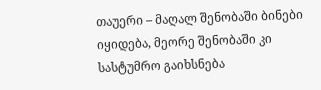თაუერი – მაღალ შენობაში ბინები იყიდება, მეორე შენობაში კი სასტუმრო გაიხსნება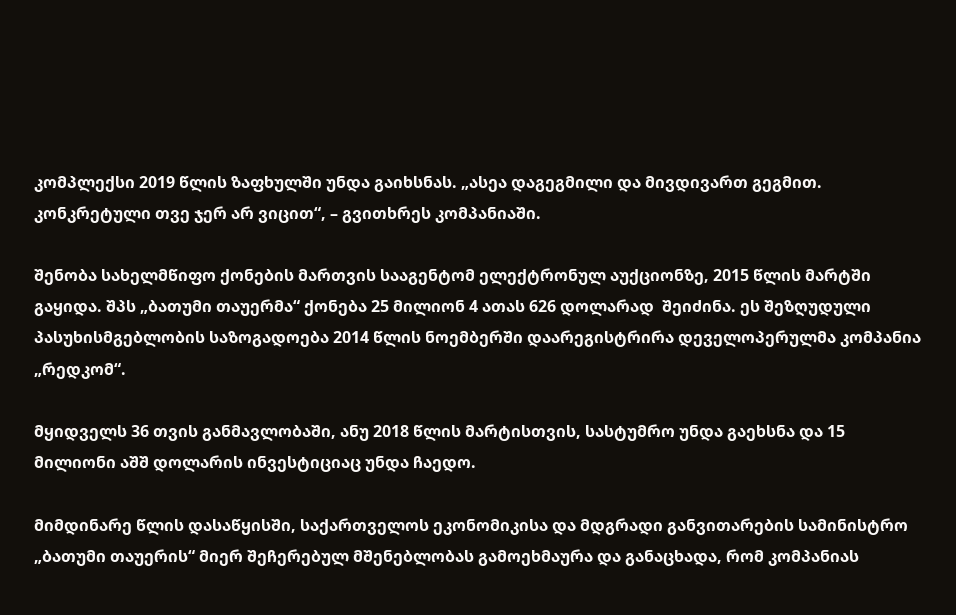კომპლექსი 2019 წლის ზაფხულში უნდა გაიხსნას. „ასეა დაგეგმილი და მივდივართ გეგმით. კონკრეტული თვე ჯერ არ ვიცით“, – გვითხრეს კომპანიაში.

შენობა სახელმწიფო ქონების მართვის სააგენტომ ელექტრონულ აუქციონზე, 2015 წლის მარტში გაყიდა. შპს „ბათუმი თაუერმა“ ქონება 25 მილიონ 4 ათას 626 დოლარად  შეიძინა. ეს შეზღუდული პასუხისმგებლობის საზოგადოება 2014 წლის ნოემბერში დაარეგისტრირა დეველოპერულმა კომპანია „რედკომ“.

მყიდველს 36 თვის განმავლობაში, ანუ 2018 წლის მარტისთვის, სასტუმრო უნდა გაეხსნა და 15 მილიონი აშშ დოლარის ინვესტიციაც უნდა ჩაედო.

მიმდინარე წლის დასაწყისში, საქართველოს ეკონომიკისა და მდგრადი განვითარების სამინისტრო  „ბათუმი თაუერის“ მიერ შეჩერებულ მშენებლობას გამოეხმაურა და განაცხადა, რომ კომპანიას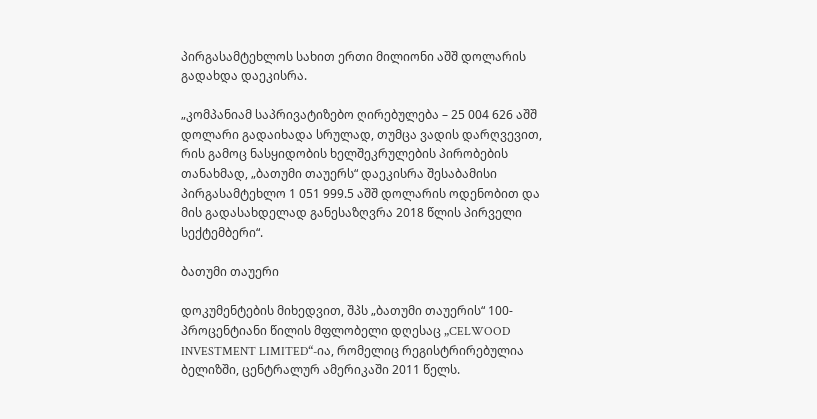პირგასამტეხლოს სახით ერთი მილიონი აშშ დოლარის გადახდა დაეკისრა.

„კომპანიამ საპრივატიზებო ღირებულება – 25 004 626 აშშ დოლარი გადაიხადა სრულად, თუმცა ვადის დარღვევით, რის გამოც ნასყიდობის ხელშეკრულების პირობების თანახმად, „ბათუმი თაუერს“ დაეკისრა შესაბამისი პირგასამტეხლო 1 051 999.5 აშშ დოლარის ოდენობით და მის გადასახდელად განესაზღვრა 2018 წლის პირველი სექტემბერი“.

ბათუმი თაუერი

დოკუმენტების მიხედვით, შპს „ბათუმი თაუერის“ 100-პროცენტიანი წილის მფლობელი დღესაც „CELWOOD INVESTMENT LIMITED“-ია, რომელიც რეგისტრირებულია ბელიზში, ცენტრალურ ამერიკაში 2011 წელს.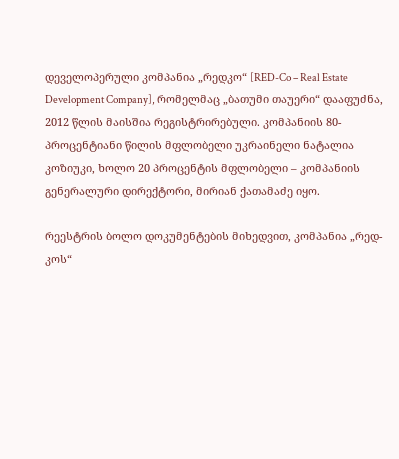დეველოპერული კომპანია „რედკო“ [RED-Co – Real Estate Development Company], რომელმაც „ბათუმი თაუერი“ დააფუძნა, 2012 წლის მაისშია რეგისტრირებული. კომპანიის 80-პროცენტიანი წილის მფლობელი უკრაინელი ნატალია კოზიუკი, ხოლო 20 პროცენტის მფლობელი – კომპანიის გენერალური დირექტორი, მირიან ქათამაძე იყო.

რეესტრის ბოლო დოკუმენტების მიხედვით, კომპანია „რედ-კოს“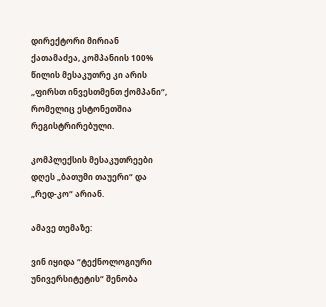დირექტორი მირიან ქათამაძეა, კომპანიის 100% წილის მესაკუთრე კი არის „ფირსთ ინვესთმენთ ქომპანი“, რომელიც ესტონეთშია რეგისტრირებული.

კომპლექსის მესაკუთრეები დღეს „ბათუმი თაუერი“ და „რედ-კო“ არიან.

ამავე თემაზე:

ვინ იყიდა “ტექნოლოგიური უნივერსიტეტის“ შენობა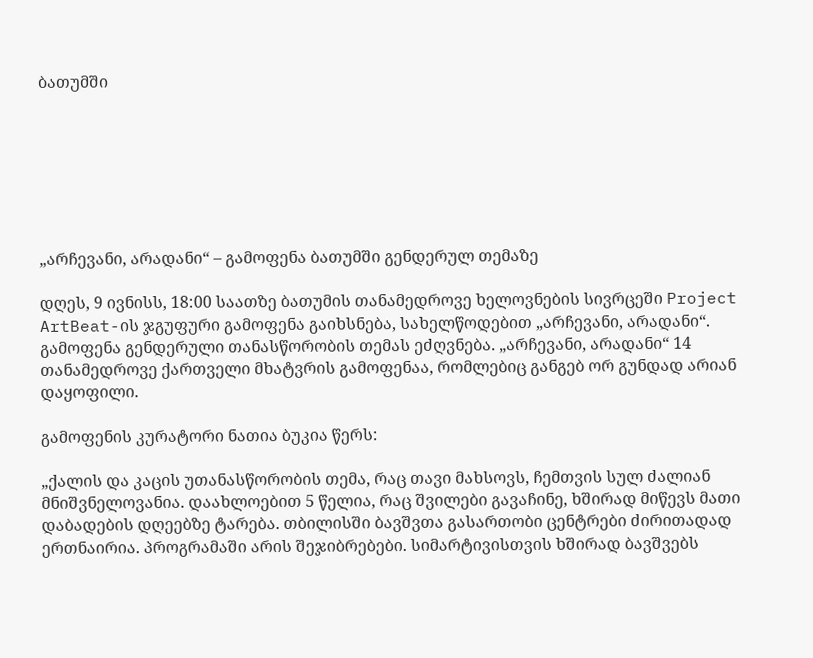ბათუმში







„არჩევანი, არადანი“ – გამოფენა ბათუმში გენდერულ თემაზე

დღეს, 9 ივნისს, 18:00 საათზე ბათუმის თანამედროვე ხელოვნების სივრცეში Project ArtBeat-ის ჯგუფური გამოფენა გაიხსნება, სახელწოდებით „არჩევანი, არადანი“. გამოფენა გენდერული თანასწორობის თემას ეძღვნება. „არჩევანი, არადანი“ 14 თანამედროვე ქართველი მხატვრის გამოფენაა, რომლებიც განგებ ორ გუნდად არიან დაყოფილი.

გამოფენის კურატორი ნათია ბუკია წერს:

„ქალის და კაცის უთანასწორობის თემა, რაც თავი მახსოვს, ჩემთვის სულ ძალიან მნიშვნელოვანია. დაახლოებით 5 წელია, რაც შვილები გავაჩინე, ხშირად მიწევს მათი დაბადების დღეებზე ტარება. თბილისში ბავშვთა გასართობი ცენტრები ძირითადად ერთნაირია. პროგრამაში არის შეჯიბრებები. სიმარტივისთვის ხშირად ბავშვებს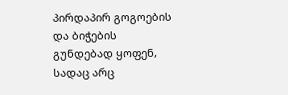პირდაპირ გოგოების და ბიჭების გუნდებად ყოფენ, სადაც არც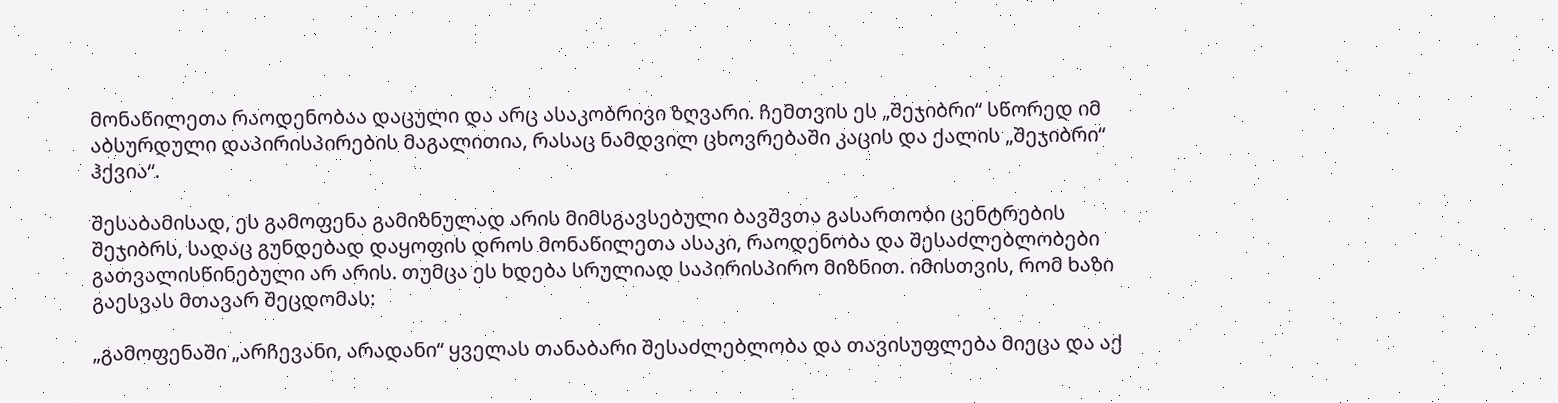მონაწილეთა რაოდენობაა დაცული და არც ასაკობრივი ზღვარი. ჩემთვის ეს „შეჯიბრი“ სწორედ იმ აბსურდული დაპირისპირების მაგალითია, რასაც ნამდვილ ცხოვრებაში კაცის და ქალის „შეჯიბრი“ ჰქვია“.

შესაბამისად, ეს გამოფენა გამიზნულად არის მიმსგავსებული ბავშვთა გასართობი ცენტრების შეჯიბრს, სადაც გუნდებად დაყოფის დროს მონაწილეთა ასაკი, რაოდენობა და შესაძლებლობები გათვალისწინებული არ არის. თუმცა ეს ხდება სრულიად საპირისპირო მიზნით. იმისთვის, რომ ხაზი გაესვას მთავარ შეცდომას:

„გამოფენაში „არჩევანი, არადანი“ ყველას თანაბარი შესაძლებლობა და თავისუფლება მიეცა და აქ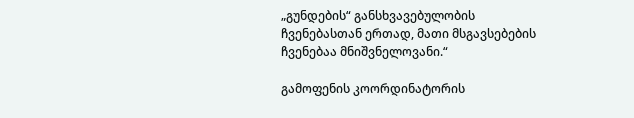„გუნდების“ განსხვავებულობის ჩვენებასთან ერთად, მათი მსგავსებების ჩვენებაა მნიშვნელოვანი.“

გამოფენის კოორდინატორის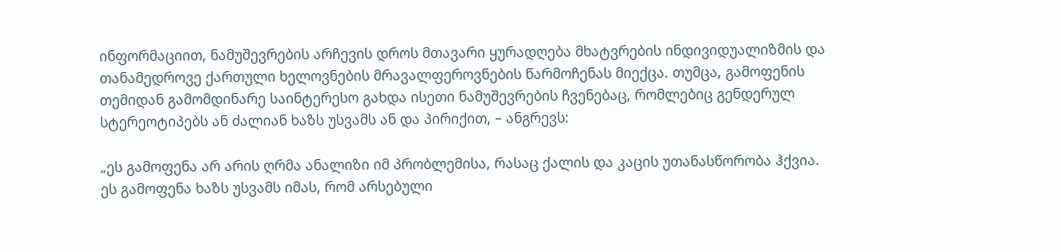ინფორმაციით, ნამუშევრების არჩევის დროს მთავარი ყურადღება მხატვრების ინდივიდუალიზმის და თანამედროვე ქართული ხელოვნების მრავალფეროვნების წარმოჩენას მიექცა. თუმცა, გამოფენის თემიდან გამომდინარე საინტერესო გახდა ისეთი ნამუშევრების ჩვენებაც, რომლებიც გენდერულ სტერეოტიპებს ან ძალიან ხაზს უსვამს ან და პირიქით, – ანგრევს:

„ეს გამოფენა არ არის ღრმა ანალიზი იმ პრობლემისა, რასაც ქალის და კაცის უთანასწორობა ჰქვია. ეს გამოფენა ხაზს უსვამს იმას, რომ არსებული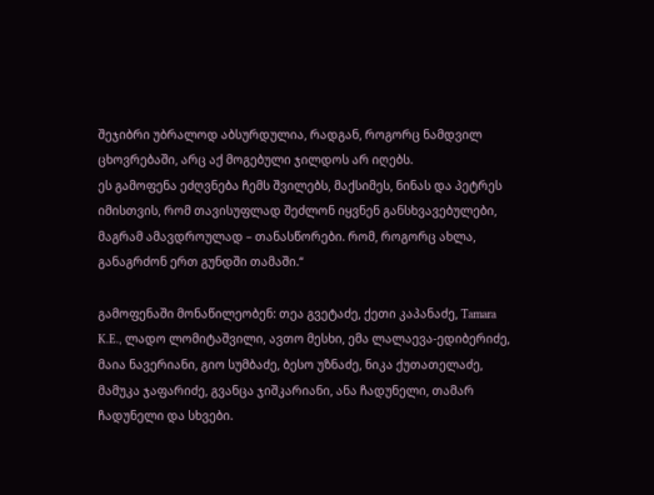შეჯიბრი უბრალოდ აბსურდულია, რადგან, როგორც ნამდვილ ცხოვრებაში, არც აქ მოგებული ჯილდოს არ იღებს.
ეს გამოფენა ეძღვნება ჩემს შვილებს, მაქსიმეს, ნინას და პეტრეს იმისთვის, რომ თავისუფლად შეძლონ იყვნენ განსხვავებულები, მაგრამ ამავდროულად – თანასწორები. რომ, როგორც ახლა, განაგრძონ ერთ გუნდში თამაში.“

გამოფენაში მონაწილეობენ: თეა გვეტაძე, ქეთი კაპანაძე, Tamara K.E., ლადო ლომიტაშვილი, ავთო მესხი, ემა ლალაევა-ედიბერიძე, მაია ნავერიანი, გიო სუმბაძე, ბესო უზნაძე, ნიკა ქუთათელაძე, მამუკა ჯაფარიძე, გვანცა ჯიშკარიანი, ანა ჩადუნელი, თამარ ჩადუნელი და სხვები.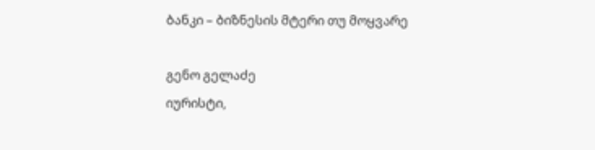ბანკი – ბიზნესის მტერი თუ მოყვარე

გენო გელაძე
იურისტი,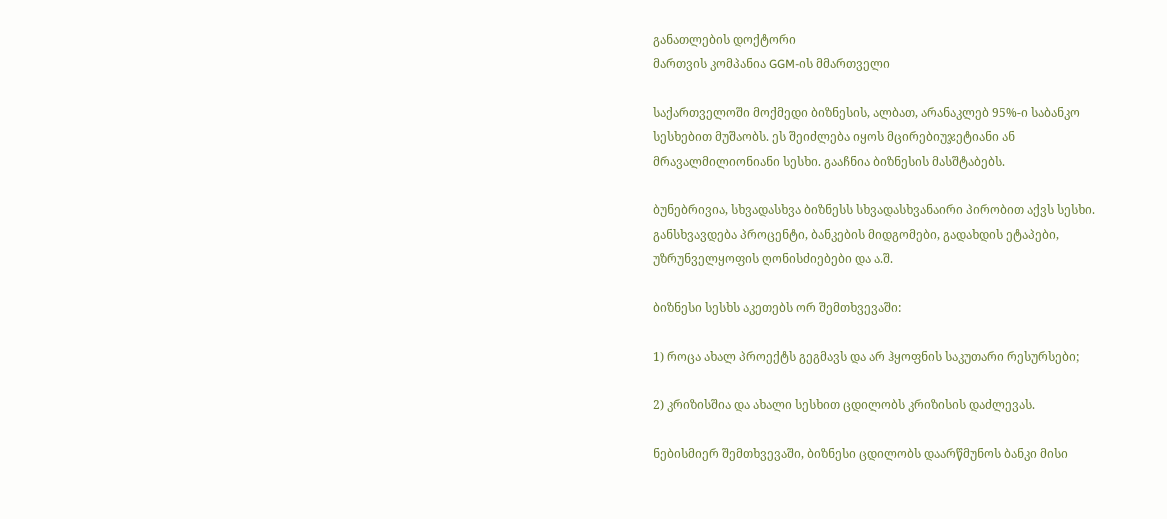განათლების დოქტორი
მართვის კომპანია GGM-ის მმართველი

საქართველოში მოქმედი ბიზნესის, ალბათ, არანაკლებ 95%-ი საბანკო სესხებით მუშაობს. ეს შეიძლება იყოს მცირებიუჯეტიანი ან მრავალმილიონიანი სესხი. გააჩნია ბიზნესის მასშტაბებს.

ბუნებრივია, სხვადასხვა ბიზნესს სხვადასხვანაირი პირობით აქვს სესხი. განსხვავდება პროცენტი, ბანკების მიდგომები, გადახდის ეტაპები, უზრუნველყოფის ღონისძიებები და ა.შ.

ბიზნესი სესხს აკეთებს ორ შემთხვევაში:

1) როცა ახალ პროექტს გეგმავს და არ ჰყოფნის საკუთარი რესურსები;

2) კრიზისშია და ახალი სესხით ცდილობს კრიზისის დაძლევას.

ნებისმიერ შემთხვევაში, ბიზნესი ცდილობს დაარწმუნოს ბანკი მისი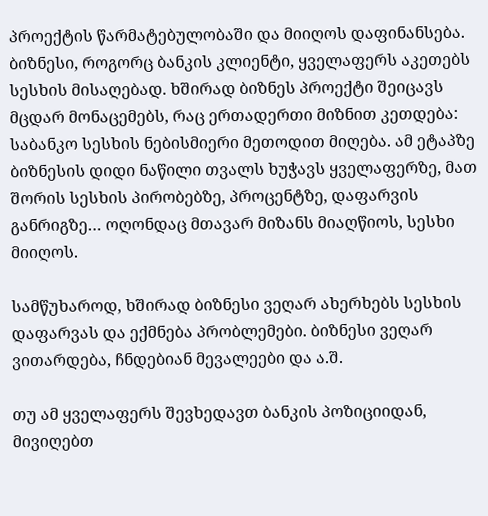პროექტის წარმატებულობაში და მიიღოს დაფინანსება. ბიზნესი, როგორც ბანკის კლიენტი, ყველაფერს აკეთებს სესხის მისაღებად. ხშირად ბიზნეს პროექტი შეიცავს მცდარ მონაცემებს, რაც ერთადერთი მიზნით კეთდება: საბანკო სესხის ნებისმიერი მეთოდით მიღება. ამ ეტაპზე ბიზნესის დიდი ნაწილი თვალს ხუჭავს ყველაფერზე, მათ შორის სესხის პირობებზე, პროცენტზე, დაფარვის განრიგზე… ოღონდაც მთავარ მიზანს მიაღწიოს, სესხი მიიღოს.

სამწუხაროდ, ხშირად ბიზნესი ვეღარ ახერხებს სესხის დაფარვას და ექმნება პრობლემები. ბიზნესი ვეღარ ვითარდება, ჩნდებიან მევალეები და ა.შ.

თუ ამ ყველაფერს შევხედავთ ბანკის პოზიციიდან, მივიღებთ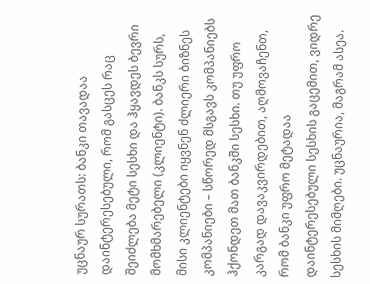უცნაურ სურათს: ბანკი თავადაა დაინტერესებული, რომ გასცეს რაც შეიძლება მეტი სესხი და ჰყავდეს ბევრი მომხმარებელი (კლიენტი). ბანკს სურს, მისი კლიენტები იყვნენ ძლიერი ბიზნეს კომპანიები – სწორედ მსგავს კომპანიებს ჰქონდეთ მათ ბანკში სესხი. თუ უფრო კარგად დავაკვირდებით, აღმოვაჩენთ, რომ ბანკი უფრო მეტადაა დაინტერესებული სესხის გაცემით, ვიდრე სესხის მიმღები. უცნაურია, მაგრამ ასეა.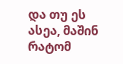და თუ ეს ასეა, მაშინ რატომ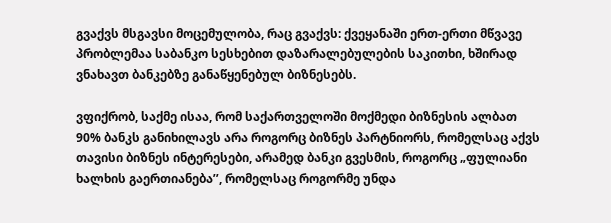გვაქვს მსგავსი მოცემულობა, რაც გვაქვს: ქვეყანაში ერთ-ერთი მწვავე პრობლემაა საბანკო სესხებით დაზარალებულების საკითხი, ხშირად ვნახავთ ბანკებზე განაწყენებულ ბიზნესებს.

ვფიქრობ, საქმე ისაა, რომ საქართველოში მოქმედი ბიზნესის ალბათ 90% ბანკს განიხილავს არა როგორც ბიზნეს პარტნიორს, რომელსაც აქვს თავისი ბიზნეს ინტერესები, არამედ ბანკი გვესმის, როგორც „ფულიანი ხალხის გაერთიანება’’, რომელსაც როგორმე უნდა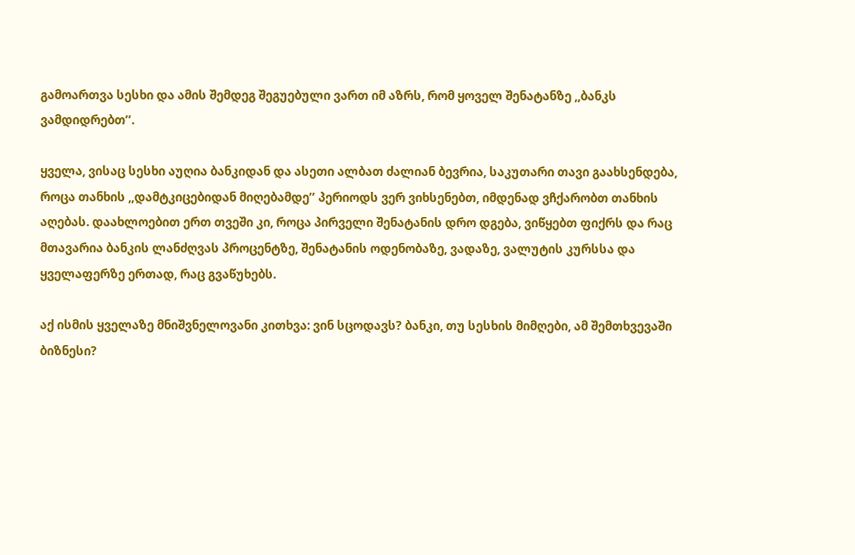გამოართვა სესხი და ამის შემდეგ შეგუებული ვართ იმ აზრს, რომ ყოველ შენატანზე ,,ბანკს ვამდიდრებთ’’.

ყველა, ვისაც სესხი აუღია ბანკიდან და ასეთი ალბათ ძალიან ბევრია, საკუთარი თავი გაახსენდება, როცა თანხის ,,დამტკიცებიდან მიღებამდე’’ პერიოდს ვერ ვიხსენებთ, იმდენად ვჩქარობთ თანხის აღებას. დაახლოებით ერთ თვეში კი, როცა პირველი შენატანის დრო დგება, ვიწყებთ ფიქრს და რაც მთავარია ბანკის ლანძღვას პროცენტზე, შენატანის ოდენობაზე, ვადაზე, ვალუტის კურსსა და ყველაფერზე ერთად, რაც გვაწუხებს.

აქ ისმის ყველაზე მნიშვნელოვანი კითხვა: ვინ სცოდავს? ბანკი, თუ სესხის მიმღები, ამ შემთხვევაში ბიზნესი?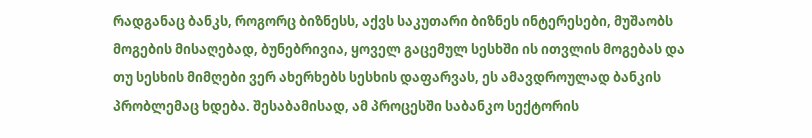რადგანაც ბანკს, როგორც ბიზნესს, აქვს საკუთარი ბიზნეს ინტერესები, მუშაობს მოგების მისაღებად, ბუნებრივია, ყოველ გაცემულ სესხში ის ითვლის მოგებას და თუ სესხის მიმღები ვერ ახერხებს სესხის დაფარვას, ეს ამავდროულად ბანკის პრობლემაც ხდება. შესაბამისად, ამ პროცესში საბანკო სექტორის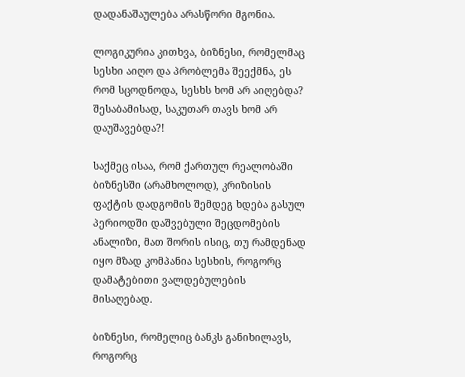დადანაშაულება არასწორი მგონია.

ლოგიკურია კითხვა, ბიზნესი, რომელმაც სესხი აიღო და პრობლემა შეექმნა, ეს რომ სცოდნოდა, სესხს ხომ არ აიღებდა? შესაბამისად, საკუთარ თავს ხომ არ დაუშავებდა?!

საქმეც ისაა, რომ ქართულ რეალობაში ბიზნესში (არამხოლოდ), კრიზისის ფაქტის დადგომის შემდეგ ხდება გასულ პერიოდში დაშვებული შეცდომების ანალიზი, მათ შორის ისიც, თუ რამდენად იყო მზად კომპანია სესხის, როგორც დამატებითი ვალდებულების მისაღებად.

ბიზნესი, რომელიც ბანკს განიხილავს, როგორც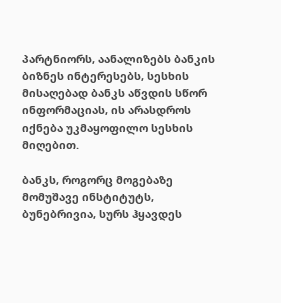პარტნიორს, აანალიზებს ბანკის ბიზნეს ინტერესებს, სესხის მისაღებად ბანკს აწვდის სწორ ინფორმაციას, ის არასდროს იქნება უკმაყოფილო სესხის მიღებით.

ბანკს, როგორც მოგებაზე მომუშავე ინსტიტუტს, ბუნებრივია, სურს ჰყავდეს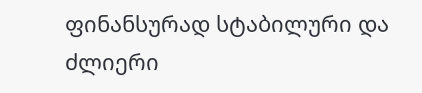ფინანსურად სტაბილური და ძლიერი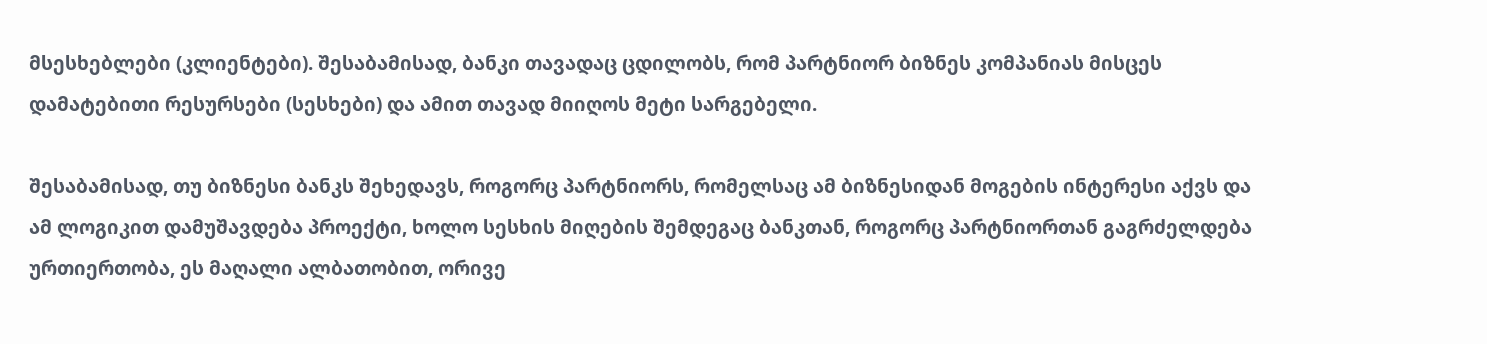მსესხებლები (კლიენტები). შესაბამისად, ბანკი თავადაც ცდილობს, რომ პარტნიორ ბიზნეს კომპანიას მისცეს დამატებითი რესურსები (სესხები) და ამით თავად მიიღოს მეტი სარგებელი.

შესაბამისად, თუ ბიზნესი ბანკს შეხედავს, როგორც პარტნიორს, რომელსაც ამ ბიზნესიდან მოგების ინტერესი აქვს და ამ ლოგიკით დამუშავდება პროექტი, ხოლო სესხის მიღების შემდეგაც ბანკთან, როგორც პარტნიორთან გაგრძელდება ურთიერთობა, ეს მაღალი ალბათობით, ორივე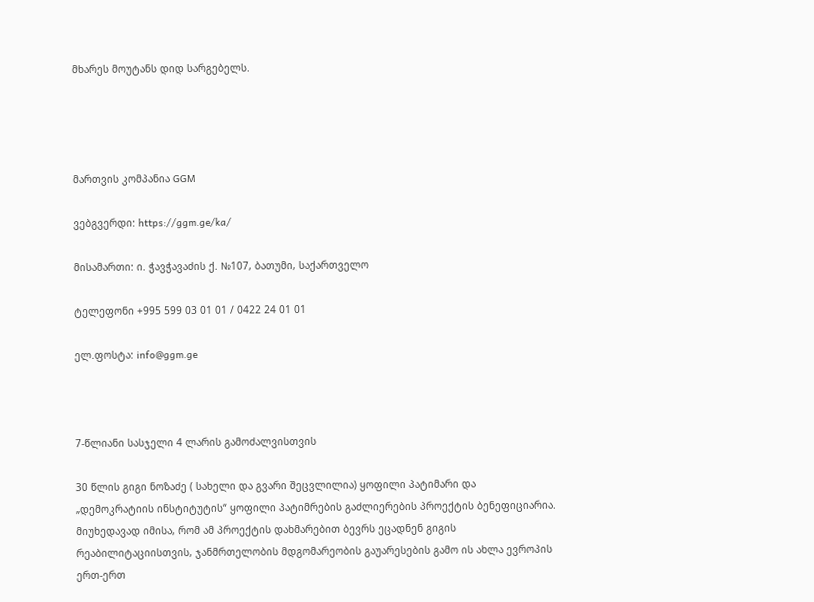მხარეს მოუტანს დიდ სარგებელს.




მართვის კომპანია GGM

ვებგვერდი: https://ggm.ge/ka/

მისამართი: ი. ჭავჭავაძის ქ. №107, ბათუმი, საქართველო

ტელეფონი +995 599 03 01 01 / 0422 24 01 01

ელ.ფოსტა: info@ggm.ge



7-წლიანი სასჯელი 4 ლარის გამოძალვისთვის

30 წლის გიგი ნოზაძე ( სახელი და გვარი შეცვლილია) ყოფილი პატიმარი და „დემოკრატიის ინსტიტუტის“ ყოფილი პატიმრების გაძლიერების პროექტის ბენეფიციარია. მიუხედავად იმისა, რომ ამ პროექტის დახმარებით ბევრს ეცადნენ გიგის რეაბილიტაციისთვის, ჯანმრთელობის მდგომარეობის გაუარესების გამო ის ახლა ევროპის ერთ-ერთ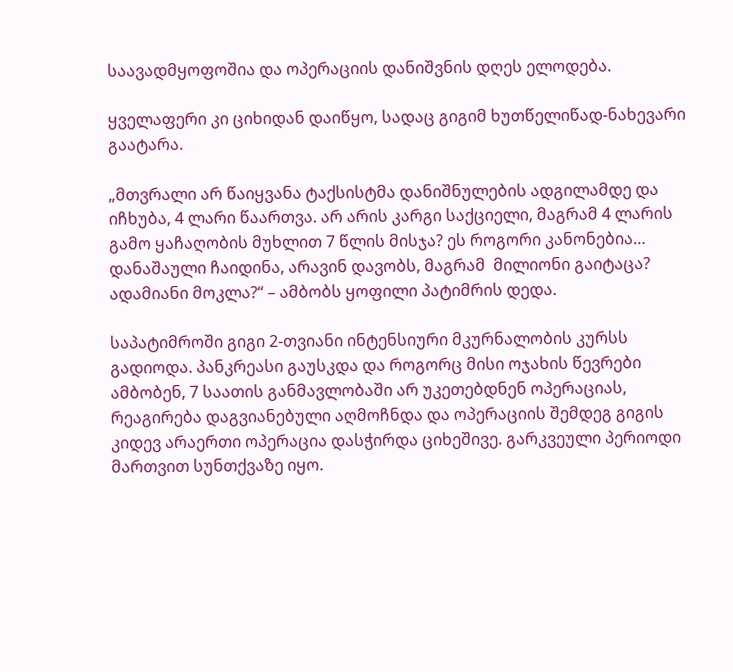საავადმყოფოშია და ოპერაციის დანიშვნის დღეს ელოდება.

ყველაფერი კი ციხიდან დაიწყო, სადაც გიგიმ ხუთწელიწად-ნახევარი გაატარა.

„მთვრალი არ წაიყვანა ტაქსისტმა დანიშნულების ადგილამდე და იჩხუბა, 4 ლარი წაართვა. არ არის კარგი საქციელი, მაგრამ 4 ლარის გამო ყაჩაღობის მუხლით 7 წლის მისჯა? ეს როგორი კანონებია… დანაშაული ჩაიდინა, არავინ დავობს, მაგრამ  მილიონი გაიტაცა? ადამიანი მოკლა?“ – ამბობს ყოფილი პატიმრის დედა.

საპატიმროში გიგი 2-თვიანი ინტენსიური მკურნალობის კურსს გადიოდა. პანკრეასი გაუსკდა და როგორც მისი ოჯახის წევრები ამბობენ, 7 საათის განმავლობაში არ უკეთებდნენ ოპერაციას, რეაგირება დაგვიანებული აღმოჩნდა და ოპერაციის შემდეგ გიგის კიდევ არაერთი ოპერაცია დასჭირდა ციხეშივე. გარკვეული პერიოდი მართვით სუნთქვაზე იყო.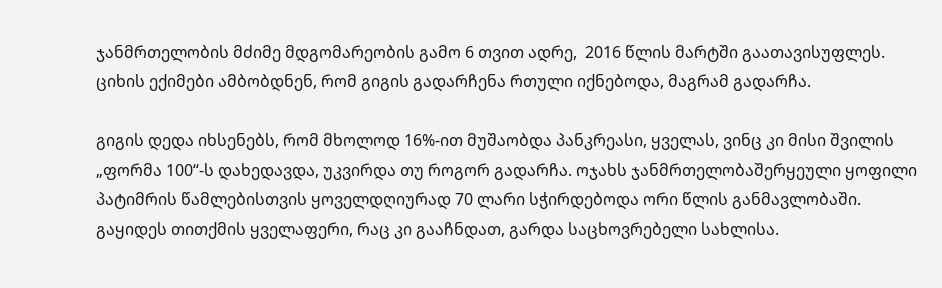ჯანმრთელობის მძიმე მდგომარეობის გამო 6 თვით ადრე,  2016 წლის მარტში გაათავისუფლეს. ციხის ექიმები ამბობდნენ, რომ გიგის გადარჩენა რთული იქნებოდა, მაგრამ გადარჩა.

გიგის დედა იხსენებს, რომ მხოლოდ 16%-ით მუშაობდა პანკრეასი, ყველას, ვინც კი მისი შვილის „ფორმა 100“-ს დახედავდა, უკვირდა თუ როგორ გადარჩა. ოჯახს ჯანმრთელობაშერყეული ყოფილი პატიმრის წამლებისთვის ყოველდღიურად 70 ლარი სჭირდებოდა ორი წლის განმავლობაში. გაყიდეს თითქმის ყველაფერი, რაც კი გააჩნდათ, გარდა საცხოვრებელი სახლისა.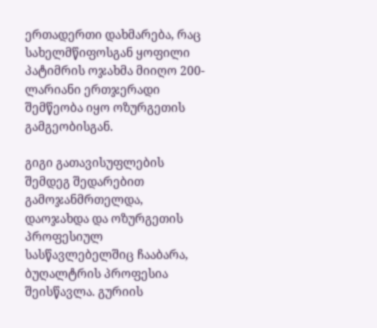ერთადერთი დახმარება, რაც სახელმწიფოსგან ყოფილი პატიმრის ოჯახმა მიიღო 200-ლარიანი ერთჯერადი შემწეობა იყო ოზურგეთის გამგეობისგან.

გიგი გათავისუფლების შემდეგ შედარებით გამოჯანმრთელდა, დაოჯახდა და ოზურგეთის პროფესიულ სასწავლებელშიც ჩააბარა, ბუღალტრის პროფესია შეისწავლა. გურიის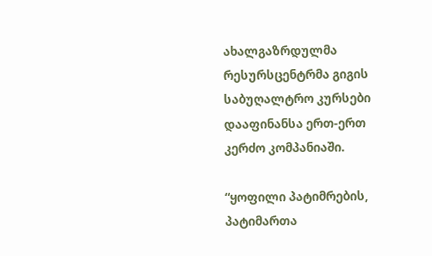ახალგაზრდულმა რესურსცენტრმა გიგის საბუღალტრო კურსები დააფინანსა ერთ-ერთ კერძო კომპანიაში.

“ყოფილი პატიმრების, პატიმართა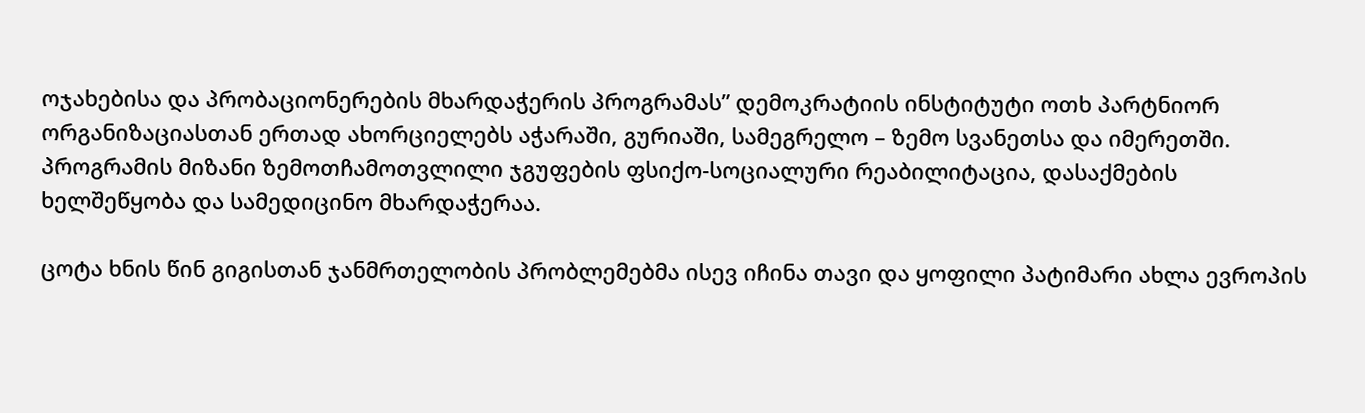ოჯახებისა და პრობაციონერების მხარდაჭერის პროგრამას” დემოკრატიის ინსტიტუტი ოთხ პარტნიორ ორგანიზაციასთან ერთად ახორციელებს აჭარაში, გურიაში, სამეგრელო – ზემო სვანეთსა და იმერეთში. პროგრამის მიზანი ზემოთჩამოთვლილი ჯგუფების ფსიქო-სოციალური რეაბილიტაცია, დასაქმების ხელშეწყობა და სამედიცინო მხარდაჭერაა.

ცოტა ხნის წინ გიგისთან ჯანმრთელობის პრობლემებმა ისევ იჩინა თავი და ყოფილი პატიმარი ახლა ევროპის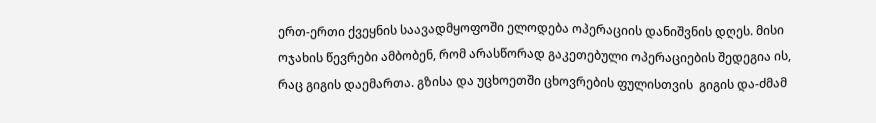ერთ-ერთი ქვეყნის საავადმყოფოში ელოდება ოპერაციის დანიშვნის დღეს. მისი ოჯახის წევრები ამბობენ, რომ არასწორად გაკეთებული ოპერაციების შედეგია ის, რაც გიგის დაემართა. გზისა და უცხოეთში ცხოვრების ფულისთვის  გიგის და-ძმამ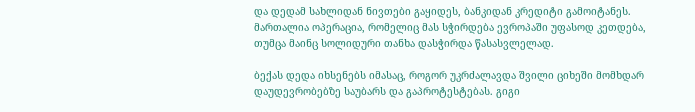და დედამ სახლიდან ნივთები გაყიდეს, ბანკიდან კრედიტი გამოიტანეს. მართალია ოპერაცია, რომელიც მას სჭირდება ევროპაში უფასოდ კეთდება, თუმცა მაინც სოლიდური თანხა დასჭირდა წასასვლელად.

ბექას დედა იხსენებს იმასაც, როგორ უკრძალავდა შვილი ციხეში მომხდარ დაუდევრობებზე საუბარს და გაპროტესტებას. გიგი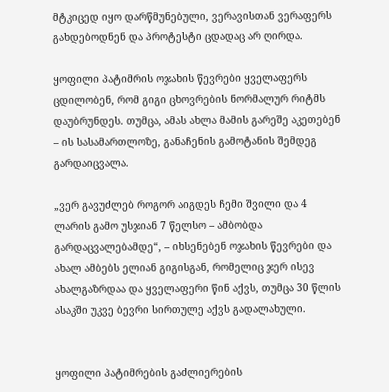მტკიცედ იყო დარწმუნებული, ვერავისთან ვერაფერს გახდებოდნენ და პროტესტი ცდადაც არ ღირდა.

ყოფილი პატიმრის ოჯახის წევრები ყველაფერს ცდილობენ, რომ გიგი ცხოვრების ნორმალურ რიტმს დაუბრუნდეს. თუმცა, ამას ახლა მამის გარეშე აკეთებენ – ის სასამართლოზე, განაჩენის გამოტანის შემდეგ გარდაიცვალა.

„ვერ გავუძლებ როგორ აიგდეს ჩემი შვილი და 4 ლარის გამო უსჯიან 7 წელსო – ამბობდა გარდაცვალებამდე“, – იხსენებენ ოჯახის წევრები და ახალ ამბებს ელიან გიგისგან, რომელიც ჯერ ისევ ახალგაზრდაა და ყველაფერი წინ აქვს, თუმცა 30 წლის ასაკში უკვე ბევრი სირთულე აქვს გადალახული.


ყოფილი პატიმრების გაძლიერების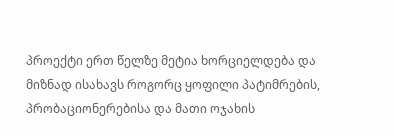პროექტი ერთ წელზე მეტია ხორციელდება და მიზნად ისახავს როგორც ყოფილი პატიმრების, პრობაციონერებისა და მათი ოჯახის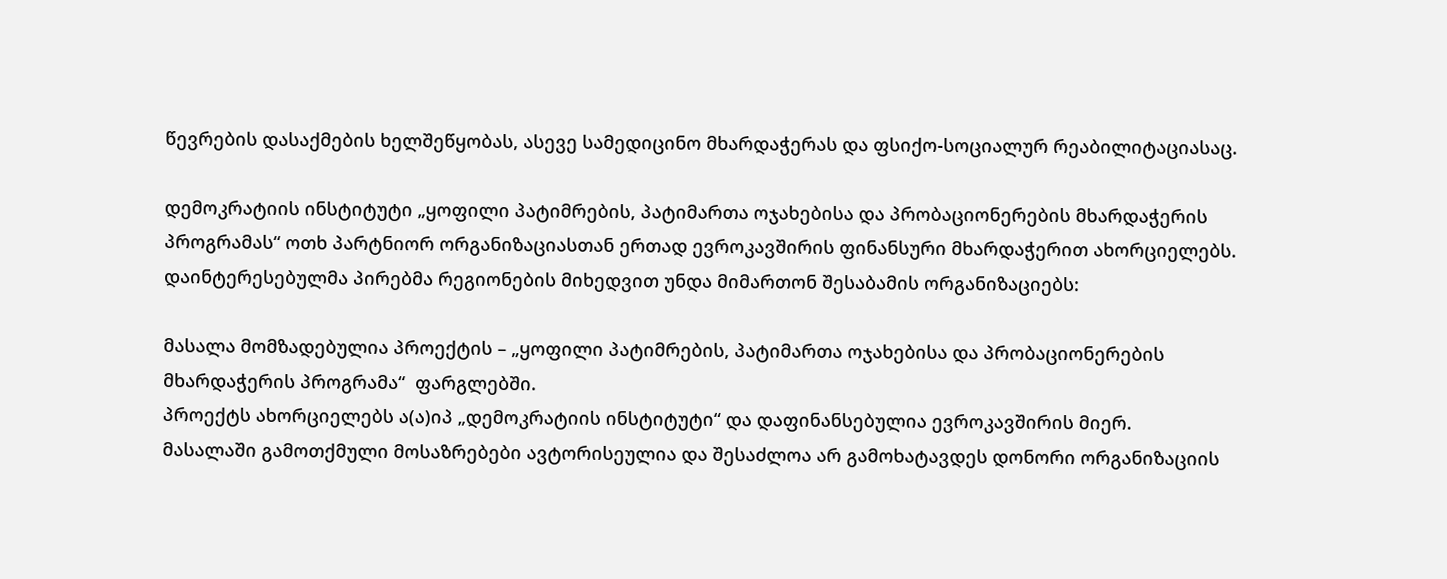წევრების დასაქმების ხელშეწყობას, ასევე სამედიცინო მხარდაჭერას და ფსიქო-სოციალურ რეაბილიტაციასაც.

დემოკრატიის ინსტიტუტი „ყოფილი პატიმრების, პატიმართა ოჯახებისა და პრობაციონერების მხარდაჭერის პროგრამას“ ოთხ პარტნიორ ორგანიზაციასთან ერთად ევროკავშირის ფინანსური მხარდაჭერით ახორციელებს. დაინტერესებულმა პირებმა რეგიონების მიხედვით უნდა მიმართონ შესაბამის ორგანიზაციებს:

მასალა მომზადებულია პროექტის – „ყოფილი პატიმრების, პატიმართა ოჯახებისა და პრობაციონერების მხარდაჭერის პროგრამა“  ფარგლებში.
პროექტს ახორციელებს ა(ა)იპ „დემოკრატიის ინსტიტუტი“ და დაფინანსებულია ევროკავშირის მიერ.
მასალაში გამოთქმული მოსაზრებები ავტორისეულია და შესაძლოა არ გამოხატავდეს დონორი ორგანიზაციის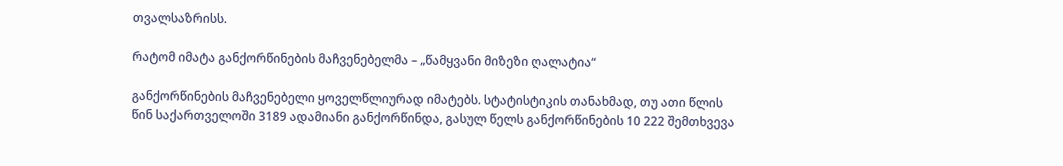თვალსაზრისს.

რატომ იმატა განქორწინების მაჩვენებელმა – „წამყვანი მიზეზი ღალატია“

განქორწინების მაჩვენებელი ყოველწლიურად იმატებს. სტატისტიკის თანახმად, თუ ათი წლის წინ საქართველოში 3189 ადამიანი განქორწინდა, გასულ წელს განქორწინების 10 222 შემთხვევა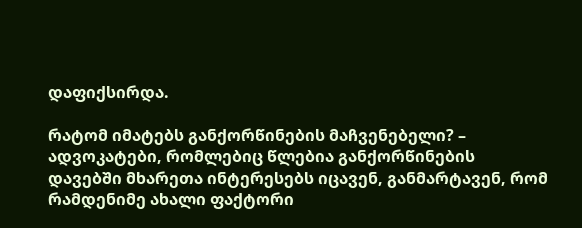დაფიქსირდა.

რატომ იმატებს განქორწინების მაჩვენებელი? – ადვოკატები, რომლებიც წლებია განქორწინების დავებში მხარეთა ინტერესებს იცავენ, განმარტავენ, რომ რამდენიმე ახალი ფაქტორი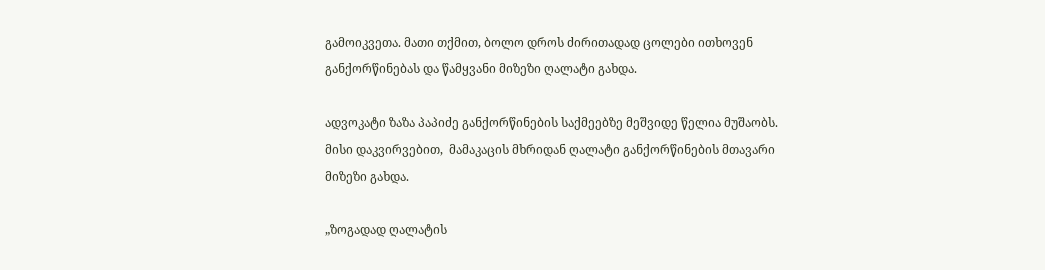გამოიკვეთა. მათი თქმით, ბოლო დროს ძირითადად ცოლები ითხოვენ განქორწინებას და წამყვანი მიზეზი ღალატი გახდა.

ადვოკატი ზაზა პაპიძე განქორწინების საქმეებზე მეშვიდე წელია მუშაობს. მისი დაკვირვებით,  მამაკაცის მხრიდან ღალატი განქორწინების მთავარი მიზეზი გახდა.

„ზოგადად ღალატის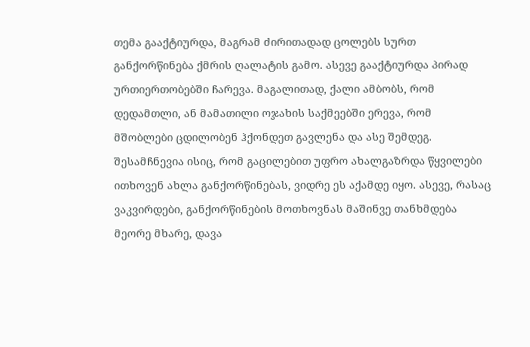თემა გააქტიურდა, მაგრამ ძირითადად ცოლებს სურთ განქორწინება ქმრის ღალატის გამო. ასევე გააქტიურდა პირად ურთიერთობებში ჩარევა. მაგალითად, ქალი ამბობს, რომ დედამთლი, ან მამათილი ოჯახის საქმეებში ერევა, რომ მშობლები ცდილობენ ჰქონდეთ გავლენა და ასე შემდეგ. შესამჩნევია ისიც, რომ გაცილებით უფრო ახალგაზრდა წყვილები ითხოვენ ახლა განქორწინებას, ვიდრე ეს აქამდე იყო. ასევე, რასაც ვაკვირდები, განქორწინების მოთხოვნას მაშინვე თანხმდება მეორე მხარე, დავა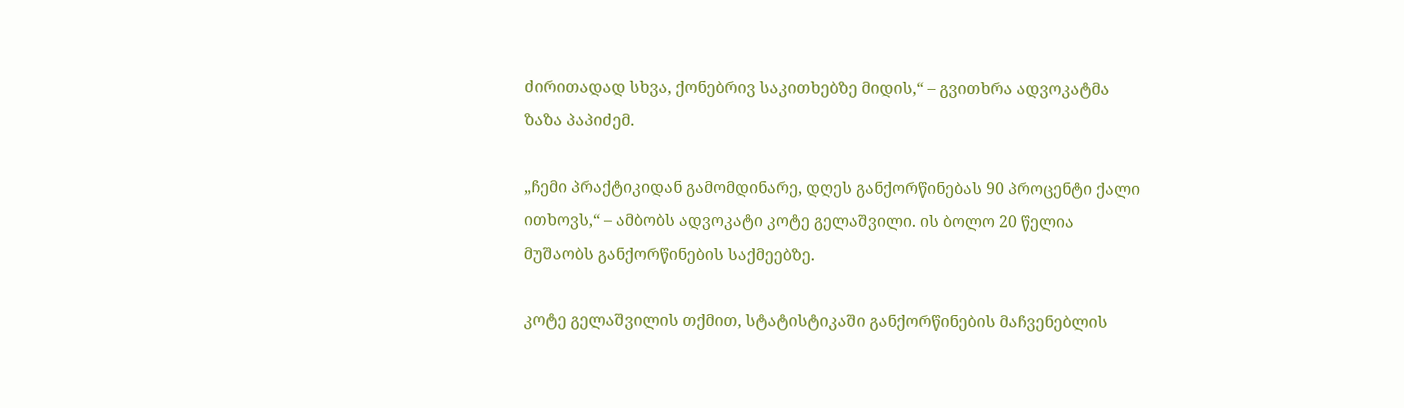ძირითადად სხვა, ქონებრივ საკითხებზე მიდის,“ – გვითხრა ადვოკატმა ზაზა პაპიძემ.

„ჩემი პრაქტიკიდან გამომდინარე, დღეს განქორწინებას 90 პროცენტი ქალი ითხოვს,“ – ამბობს ადვოკატი კოტე გელაშვილი. ის ბოლო 20 წელია მუშაობს განქორწინების საქმეებზე.

კოტე გელაშვილის თქმით, სტატისტიკაში განქორწინების მაჩვენებლის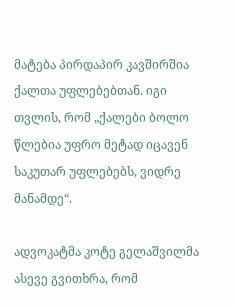მატება პირდაპირ კავშირშია ქალთა უფლებებთან. იგი თვლის, რომ „ქალები ბოლო წლებია უფრო მეტად იცავენ საკუთარ უფლებებს, ვიდრე მანამდე“.

ადვოკატმა კოტე გელაშვილმა ასევე გვითხრა, რომ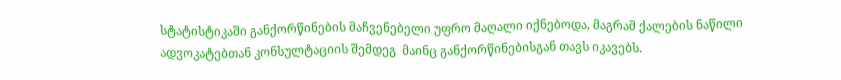სტატისტიკაში განქორწინების მაჩვენებელი უფრო მაღალი იქნებოდა, მაგრამ ქალების ნაწილი ადვოკატებთან კონსულტაციის შემდეგ  მაინც განქორწინებისგან თავს იკავებს.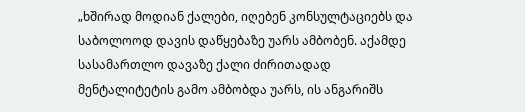„ხშირად მოდიან ქალები, იღებენ კონსულტაციებს და საბოლოოდ დავის დაწყებაზე უარს ამბობენ. აქამდე სასამართლო დავაზე ქალი ძირითადად მენტალიტეტის გამო ამბობდა უარს, ის ანგარიშს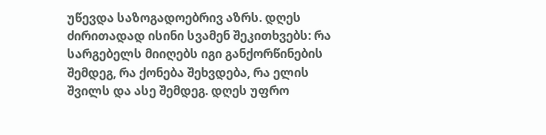უწევდა საზოგადოებრივ აზრს. დღეს ძირითადად ისინი სვამენ შეკითხვებს: რა სარგებელს მიიღებს იგი განქორწინების შემდეგ, რა ქონება შეხვდება, რა ელის შვილს და ასე შემდეგ. დღეს უფრო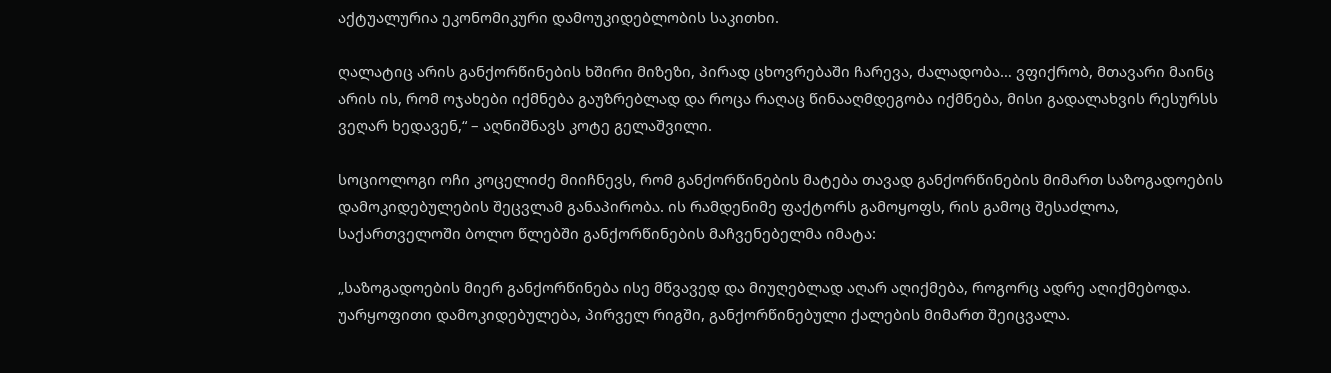აქტუალურია ეკონომიკური დამოუკიდებლობის საკითხი.

ღალატიც არის განქორწინების ხშირი მიზეზი, პირად ცხოვრებაში ჩარევა, ძალადობა… ვფიქრობ, მთავარი მაინც არის ის, რომ ოჯახები იქმნება გაუზრებლად და როცა რაღაც წინააღმდეგობა იქმნება, მისი გადალახვის რესურსს ვეღარ ხედავენ,“ – აღნიშნავს კოტე გელაშვილი.

სოციოლოგი ოჩი კოცელიძე მიიჩნევს, რომ განქორწინების მატება თავად განქორწინების მიმართ საზოგადოების დამოკიდებულების შეცვლამ განაპირობა. ის რამდენიმე ფაქტორს გამოყოფს, რის გამოც შესაძლოა, საქართველოში ბოლო წლებში განქორწინების მაჩვენებელმა იმატა:

„საზოგადოების მიერ განქორწინება ისე მწვავედ და მიუღებლად აღარ აღიქმება, როგორც ადრე აღიქმებოდა. უარყოფითი დამოკიდებულება, პირველ რიგში, განქორწინებული ქალების მიმართ შეიცვალა.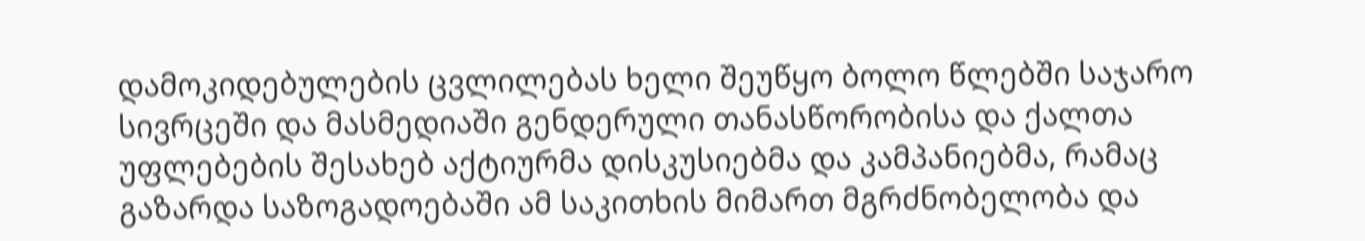დამოკიდებულების ცვლილებას ხელი შეუწყო ბოლო წლებში საჯარო სივრცეში და მასმედიაში გენდერული თანასწორობისა და ქალთა უფლებების შესახებ აქტიურმა დისკუსიებმა და კამპანიებმა, რამაც გაზარდა საზოგადოებაში ამ საკითხის მიმართ მგრძნობელობა და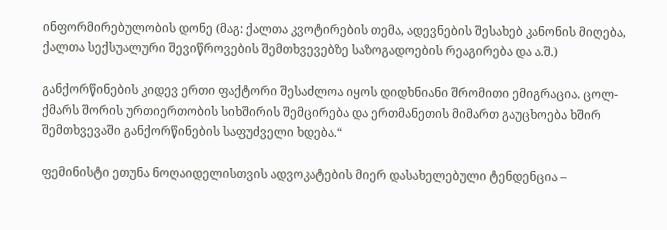ინფორმირებულობის დონე (მაგ: ქალთა კვოტირების თემა, ადევნების შესახებ კანონის მიღება, ქალთა სექსუალური შევიწროვების შემთხვევებზე საზოგადოების რეაგირება და ა.შ.)

განქორწინების კიდევ ერთი ფაქტორი შესაძლოა იყოს დიდხნიანი შრომითი ემიგრაცია. ცოლ-ქმარს შორის ურთიერთობის სიხშირის შემცირება და ერთმანეთის მიმართ გაუცხოება ხშირ შემთხვევაში განქორწინების საფუძველი ხდება.“

ფემინისტი ეთუნა ნოღაიდელისთვის ადვოკატების მიერ დასახელებული ტენდენცია –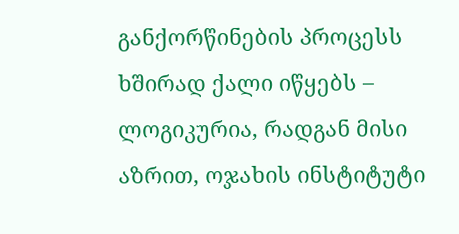განქორწინების პროცესს ხშირად ქალი იწყებს – ლოგიკურია, რადგან მისი აზრით, ოჯახის ინსტიტუტი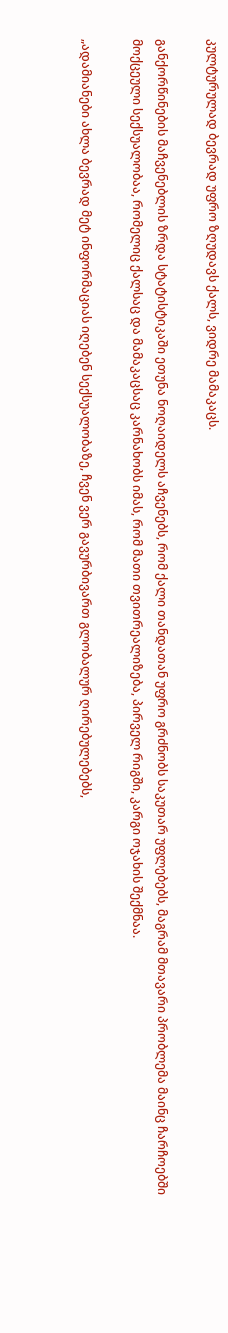კულტურულად ბევრად უფრო ზღუდავს ქალს, ვიდრე მამაკაცს.

განქორწინების მაჩვენებლის ზრდა სტატისტიკაში ეთუნა ნოღაიდელს აჩვენებს, რომ ქალი თანდათან უფრო გრძნობს საკუთარ უფლებებს, მაგრამ მთავარი პრობლემა მაინც ჩარჩოებში მოქცეული სექსუალობაა, რომელიც ქალსაც და მამაკაცსაც კარნახობს იმას, რომ მათი თვითრეალიზება, პირველ რიგში, კარგი ოჯახის შექმნაა.

„ადამიანები ახლა ბევრად მეტ ინფორმაციას იღებენ სექსუალობაზე, ჩვენ ვერ გავურბივართ გლობალურ ღირებულებებს,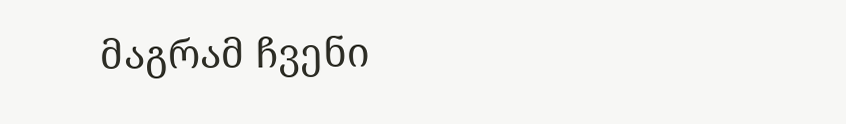მაგრამ ჩვენი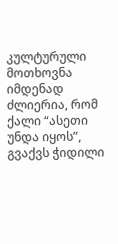კულტურული მოთხოვნა იმდენად ძლიერია, რომ ქალი “ასეთი უნდა იყოს”, გვაქვს ჭიდილი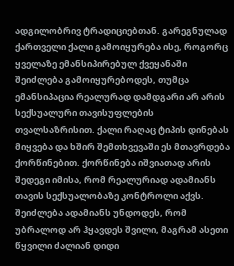ადგილობრივ ტრადიციებთან. გარეგნულად ქართველი ქალი გამოიყურება ისე, როგორც ყველაზე ემანსიპირებულ ქვეყანაში შეიძლება გამოიყურებოდეს, თუმცა ემანსიპაცია რეალურად დამდგარი არ არის სექსუალური თავისუფლების თვალსაზრისით. ქალი რაღაც ტიპის დინებას მიყვება და ხშირ შემთხვევაში ეს მთავრდება ქორწინებით. ქორწინება იშვიათად არის შედეგი იმისა, რომ რეალურიად ადამიანს თავის სექსუალობაზე კონტროლი აქვს. შეიძლება ადამიანს უნდოდეს, რომ უბრალოდ არ ჰყავდეს შვილი, მაგრამ ასეთი წყვილი ძალიან დიდი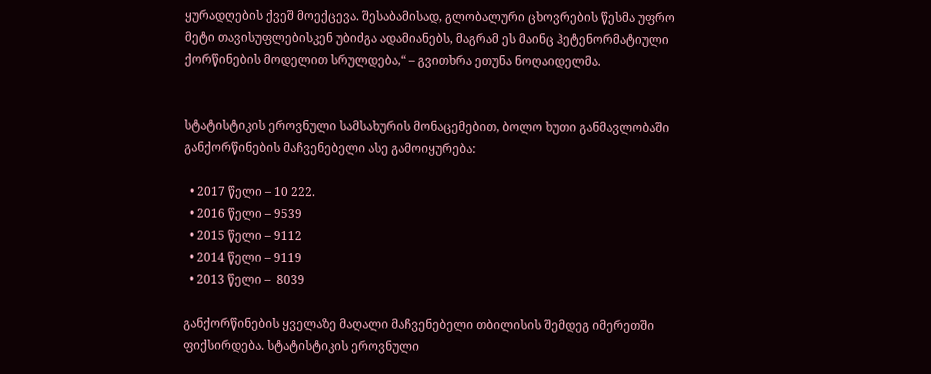ყურადღების ქვეშ მოექცევა. შესაბამისად, გლობალური ცხოვრების წესმა უფრო მეტი თავისუფლებისკენ უბიძგა ადამიანებს, მაგრამ ეს მაინც ჰეტენორმატიული ქორწინების მოდელით სრულდება,“ – გვითხრა ეთუნა ნოღაიდელმა.


სტატისტიკის ეროვნული სამსახურის მონაცემებით, ბოლო ხუთი განმავლობაში განქორწინების მაჩვენებელი ასე გამოიყურება:

  • 2017 წელი – 10 222.
  • 2016 წელი – 9539
  • 2015 წელი – 9112
  • 2014 წელი – 9119
  • 2013 წელი –  8039

განქორწინების ყველაზე მაღალი მაჩვენებელი თბილისის შემდეგ იმერეთში ფიქსირდება. სტატისტიკის ეროვნული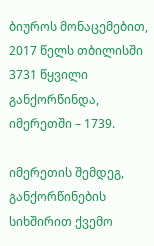ბიუროს მონაცემებით, 2017 წელს თბილისში 3731 წყვილი განქორწინდა, იმერეთში – 1739.

იმერეთის შემდეგ, განქორწინების  სიხშირით ქვემო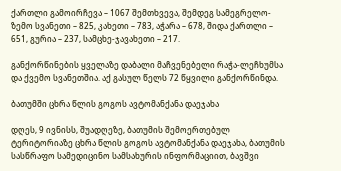ქართლი გამოირჩევა – 1067 შემთხვევა, შემდეგ სამეგრელო-ზემო სვანეთი – 825, კახეთი – 783, აჭარა – 678, შიდა ქართლი – 651, გურია – 237, სამცხე-ჯავახეთი – 217.

განქორწინების ყველაზე დაბალი მაჩვენებელი რაჭა-ლეჩხუმსა და ქვემო სვანეთშია. აქ გასულ წელს 72 წყვილი განქორწინდა.

ბათუმში ცხრა წლის გოგოს ავტომანქანა დაეჯახა

დღეს, 9 ივნისს, შუადღეზე, ბათუმის შემოერთებულ ტერიტორიაზე ცხრა წლის გოგოს ავტომანქანა დაეჯახა, ბათუმის სასწრაფო სამედიცინო სამსახურის ინფორმაციით, ბავშვი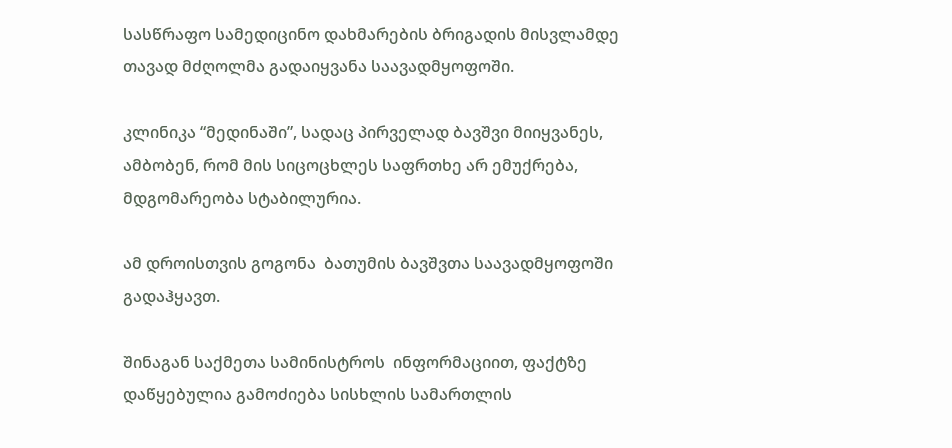სასწრაფო სამედიცინო დახმარების ბრიგადის მისვლამდე თავად მძღოლმა გადაიყვანა საავადმყოფოში.

კლინიკა “მედინაში”, სადაც პირველად ბავშვი მიიყვანეს, ამბობენ, რომ მის სიცოცხლეს საფრთხე არ ემუქრება, მდგომარეობა სტაბილურია.

ამ დროისთვის გოგონა  ბათუმის ბავშვთა საავადმყოფოში გადაჰყავთ.

შინაგან საქმეთა სამინისტროს  ინფორმაციით, ფაქტზე დაწყებულია გამოძიება სისხლის სამართლის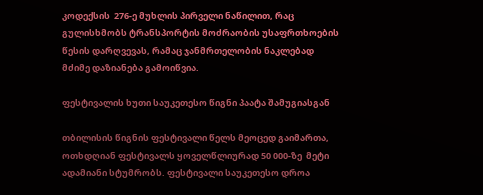კოდექსის  276-ე მუხლის პირველი ნაწილით, რაც გულისხმობს ტრანსპორტის მოძრაობის უსაფრთხოების წესის დარღვევას, რამაც ჯანმრთელობის ნაკლებად მძიმე დაზიანება გამოიწვია.

ფესტივალის ხუთი საუკეთესო წიგნი პაატა შამუგიასგან

თბილისის წიგნის ფესტივალი წელს მეოცედ გაიმართა, ოთხდღიან ფესტივალს ყოველწლიურად 50 000-ზე  მეტი ადამიანი სტუმრობს. ფესტივალი საუკეთესო დროა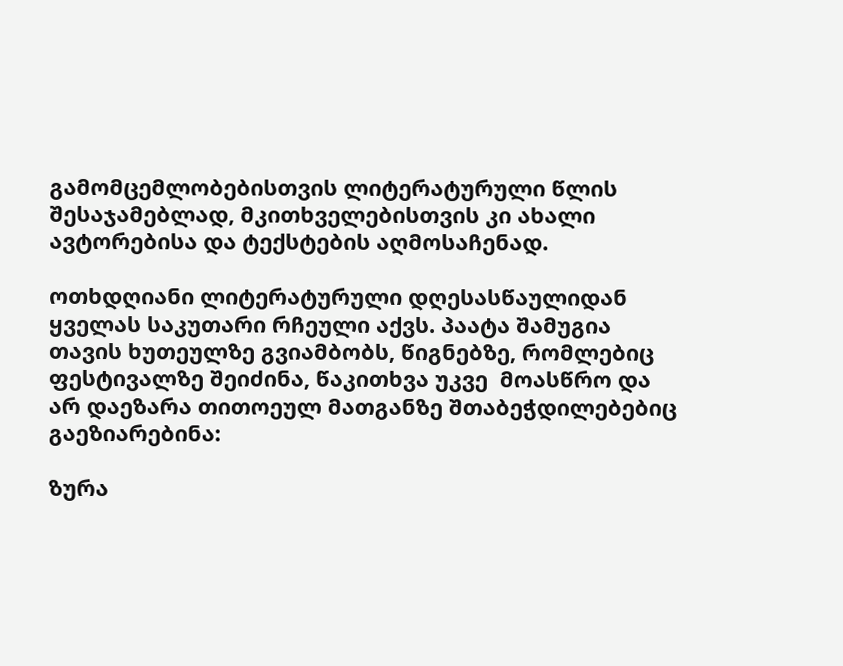გამომცემლობებისთვის ლიტერატურული წლის შესაჯამებლად, მკითხველებისთვის კი ახალი ავტორებისა და ტექსტების აღმოსაჩენად.

ოთხდღიანი ლიტერატურული დღესასწაულიდან ყველას საკუთარი რჩეული აქვს. პაატა შამუგია თავის ხუთეულზე გვიამბობს, წიგნებზე, რომლებიც ფესტივალზე შეიძინა, წაკითხვა უკვე  მოასწრო და არ დაეზარა თითოეულ მათგანზე შთაბეჭდილებებიც გაეზიარებინა:

ზურა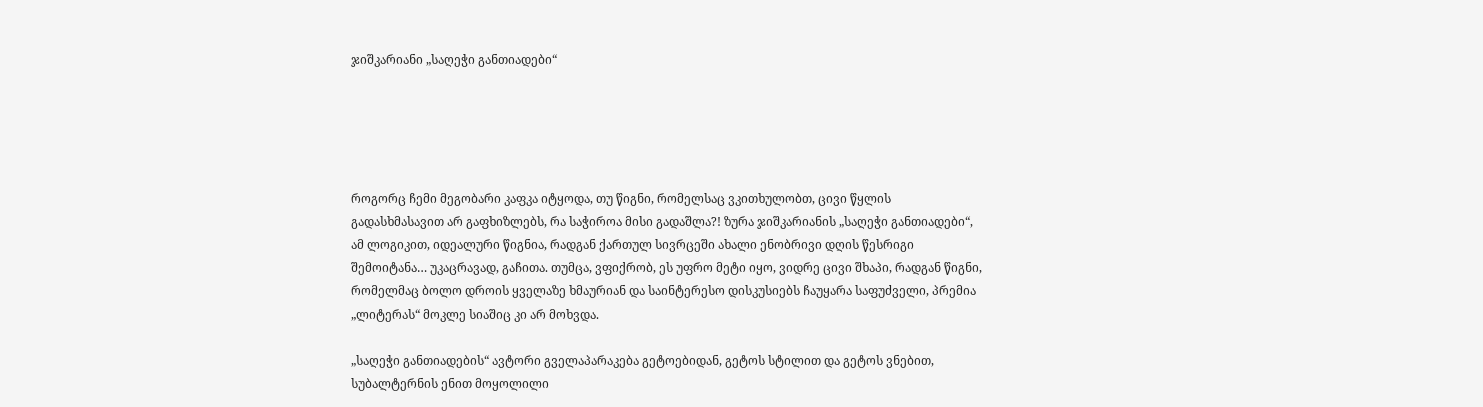ჯიშკარიანი „საღეჭი განთიადები“





როგორც ჩემი მეგობარი კაფკა იტყოდა, თუ წიგნი, რომელსაც ვკითხულობთ, ცივი წყლის გადასხმასავით არ გაფხიზლებს, რა საჭიროა მისი გადაშლა?! ზურა ჯიშკარიანის „საღეჭი განთიადები“, ამ ლოგიკით, იდეალური წიგნია, რადგან ქართულ სივრცეში ახალი ენობრივი დღის წესრიგი შემოიტანა… უკაცრავად, გაჩითა. თუმცა, ვფიქრობ, ეს უფრო მეტი იყო, ვიდრე ცივი შხაპი, რადგან წიგნი, რომელმაც ბოლო დროის ყველაზე ხმაურიან და საინტერესო დისკუსიებს ჩაუყარა საფუძველი, პრემია „ლიტერას“ მოკლე სიაშიც კი არ მოხვდა.

„საღეჭი განთიადების“ ავტორი გველაპარაკება გეტოებიდან, გეტოს სტილით და გეტოს ვნებით, სუბალტერნის ენით მოყოლილი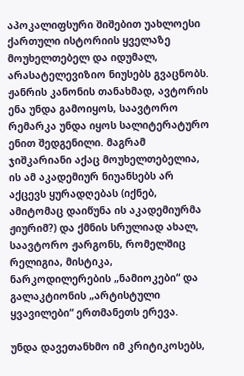აპოკალიფსური შიშებით უახლოესი ქართული ისტორიის ყველაზე მოუხელთებელ და იდუმალ, არასატელევიზიო ნიუსებს გვაცნობს.  ჟანრის კანონის თანახმად, ავტორის ენა უნდა გამოიყოს, საავტორო რემარკა უნდა იყოს სალიტერატურო ენით შედგენილი. მაგრამ ჯიშკარიანი აქაც მოუხელთებელია, ის ამ აკადემიურ ნიუანსებს არ აქცევს ყურადღებას (იქნებ, ამიტომაც დაიწუნა ის აკადემიურმა ჟიურიმ?) და ქმნის სრულიად ახალ, საავტორო ჟარგონს, რომელშიც რელიგია, მისტიკა, ნარკოდილერების „ნამიოკები“ და გალაკტიონის „არტისტული ყვავილები“ ერთმანეთს ერევა.

უნდა დავეთანხმო იმ კრიტიკოსებს,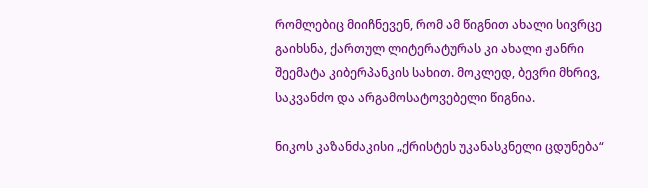რომლებიც მიიჩნევენ, რომ ამ წიგნით ახალი სივრცე გაიხსნა, ქართულ ლიტერატურას კი ახალი ჟანრი შეემატა კიბერპანკის სახით. მოკლედ, ბევრი მხრივ, საკვანძო და არგამოსატოვებელი წიგნია.

ნიკოს კაზანძაკისი „ქრისტეს უკანასკნელი ცდუნება“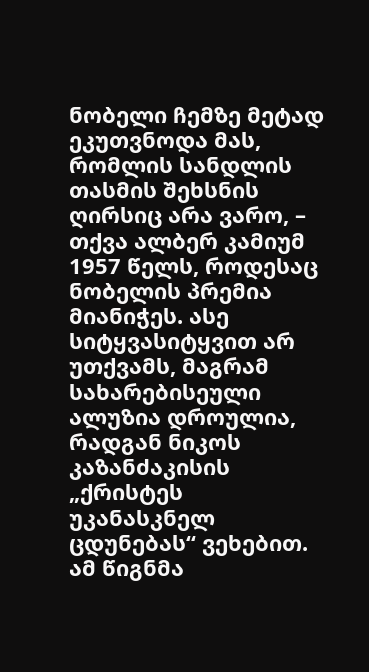ნობელი ჩემზე მეტად ეკუთვნოდა მას, რომლის სანდლის თასმის შეხსნის ღირსიც არა ვარო, – თქვა ალბერ კამიუმ 1957 წელს, როდესაც ნობელის პრემია მიანიჭეს. ასე სიტყვასიტყვით არ უთქვამს, მაგრამ სახარებისეული ალუზია დროულია, რადგან ნიკოს კაზანძაკისის „ქრისტეს უკანასკნელ ცდუნებას“ ვეხებით. ამ წიგნმა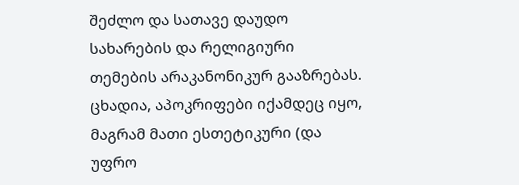შეძლო და სათავე დაუდო სახარების და რელიგიური თემების არაკანონიკურ გააზრებას. ცხადია, აპოკრიფები იქამდეც იყო, მაგრამ მათი ესთეტიკური (და უფრო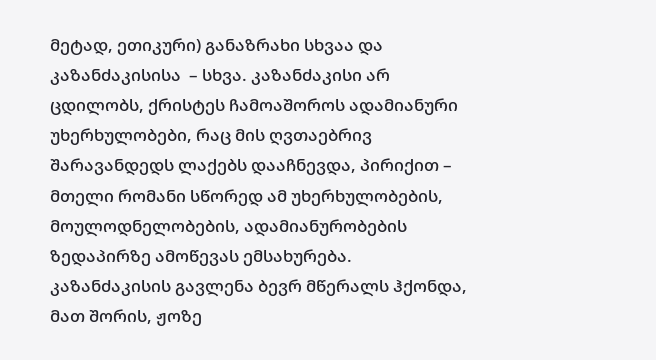მეტად, ეთიკური) განაზრახი სხვაა და კაზანძაკისისა  – სხვა. კაზანძაკისი არ ცდილობს, ქრისტეს ჩამოაშოროს ადამიანური უხერხულობები, რაც მის ღვთაებრივ შარავანდედს ლაქებს დააჩნევდა, პირიქით – მთელი რომანი სწორედ ამ უხერხულობების, მოულოდნელობების, ადამიანურობების ზედაპირზე ამოწევას ემსახურება. კაზანძაკისის გავლენა ბევრ მწერალს ჰქონდა, მათ შორის, ჟოზე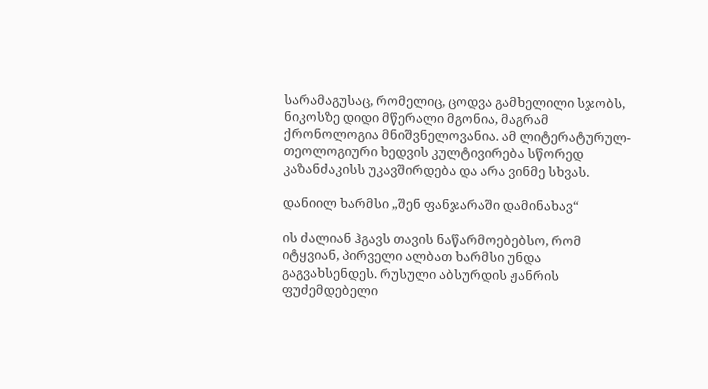სარამაგუსაც, რომელიც, ცოდვა გამხელილი სჯობს, ნიკოსზე დიდი მწერალი მგონია, მაგრამ ქრონოლოგია მნიშვნელოვანია. ამ ლიტერატურულ-თეოლოგიური ხედვის კულტივირება სწორედ კაზანძაკისს უკავშირდება და არა ვინმე სხვას.

დანიილ ხარმსი „შენ ფანჯარაში დამინახავ“

ის ძალიან ჰგავს თავის ნაწარმოებებსო, რომ იტყვიან, პირველი ალბათ ხარმსი უნდა გაგვახსენდეს. რუსული აბსურდის ჟანრის ფუძემდებელი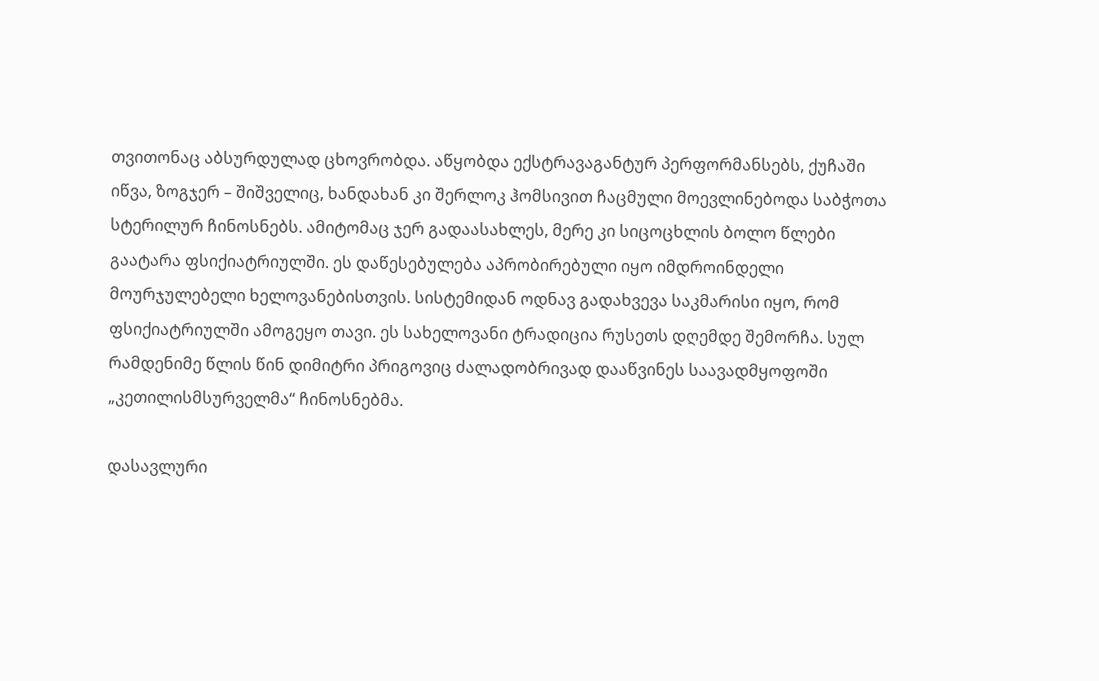თვითონაც აბსურდულად ცხოვრობდა. აწყობდა ექსტრავაგანტურ პერფორმანსებს, ქუჩაში იწვა, ზოგჯერ – შიშველიც, ხანდახან კი შერლოკ ჰომსივით ჩაცმული მოევლინებოდა საბჭოთა სტერილურ ჩინოსნებს. ამიტომაც ჯერ გადაასახლეს, მერე კი სიცოცხლის ბოლო წლები გაატარა ფსიქიატრიულში. ეს დაწესებულება აპრობირებული იყო იმდროინდელი მოურჯულებელი ხელოვანებისთვის. სისტემიდან ოდნავ გადახვევა საკმარისი იყო, რომ ფსიქიატრიულში ამოგეყო თავი. ეს სახელოვანი ტრადიცია რუსეთს დღემდე შემორჩა. სულ რამდენიმე წლის წინ დიმიტრი პრიგოვიც ძალადობრივად დააწვინეს საავადმყოფოში „კეთილისმსურველმა“ ჩინოსნებმა.

დასავლური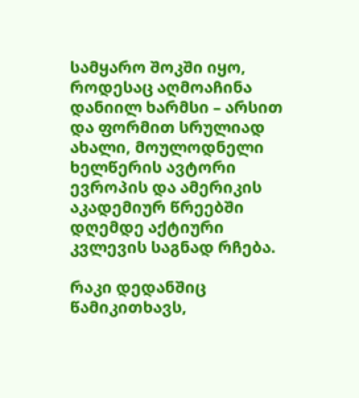სამყარო შოკში იყო, როდესაც აღმოაჩინა დანიილ ხარმსი – არსით და ფორმით სრულიად ახალი, მოულოდნელი ხელწერის ავტორი ევროპის და ამერიკის აკადემიურ წრეებში დღემდე აქტიური კვლევის საგნად რჩება.

რაკი დედანშიც წამიკითხავს,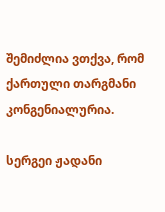შემიძლია ვთქვა, რომ ქართული თარგმანი კონგენიალურია.

სერგეი ჟადანი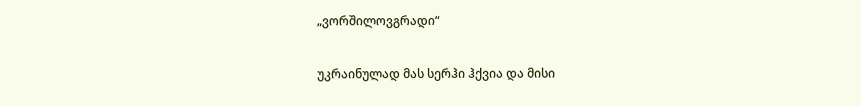„ვორშილოვგრადი“

უკრაინულად მას სერჰი ჰქვია და მისი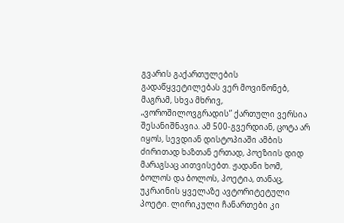გვარის გაქართულების გადაწყვეტილებას ვერ მოვიწონებ, მაგრამ, სხვა მხრივ, „ვოროშილოვგრადის“ ქართული ვერსია შესანიშნავია. ამ 500-გვერდიან, ცოტა არ იყოს, სევდიან დისტოპიაში ამბის ძირითად ხაზთან ერთად, პოეზიის დიდ მარაგსაც აითვისებთ. ჟადანი ხომ, ბოლოს და ბოლოს, პოეტია, თანაც, უკრაინის ყველაზე ავტორიტეტული პოეტი. ლირიკული ჩანართები კი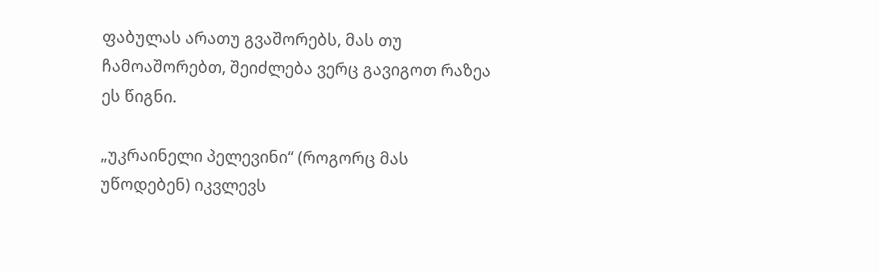ფაბულას არათუ გვაშორებს, მას თუ ჩამოაშორებთ, შეიძლება ვერც გავიგოთ რაზეა ეს წიგნი.

„უკრაინელი პელევინი“ (როგორც მას უწოდებენ) იკვლევს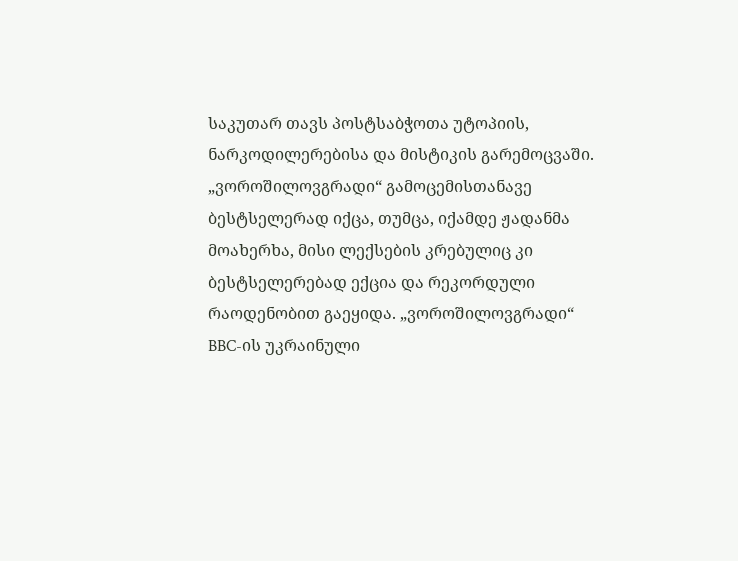საკუთარ თავს პოსტსაბჭოთა უტოპიის, ნარკოდილერებისა და მისტიკის გარემოცვაში. „ვოროშილოვგრადი“ გამოცემისთანავე ბესტსელერად იქცა, თუმცა, იქამდე ჟადანმა მოახერხა, მისი ლექსების კრებულიც კი ბესტსელერებად ექცია და რეკორდული რაოდენობით გაეყიდა. „ვოროშილოვგრადი“ BBC-ის უკრაინული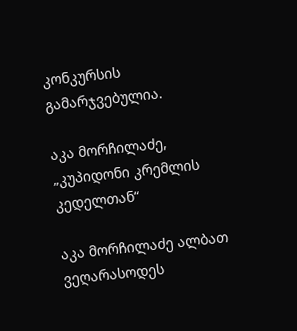კონკურსის გამარჯვებულია.

აკა მორჩილაძე, „კუპიდონი კრემლის კედელთან“

აკა მორჩილაძე ალბათ ვეღარასოდეს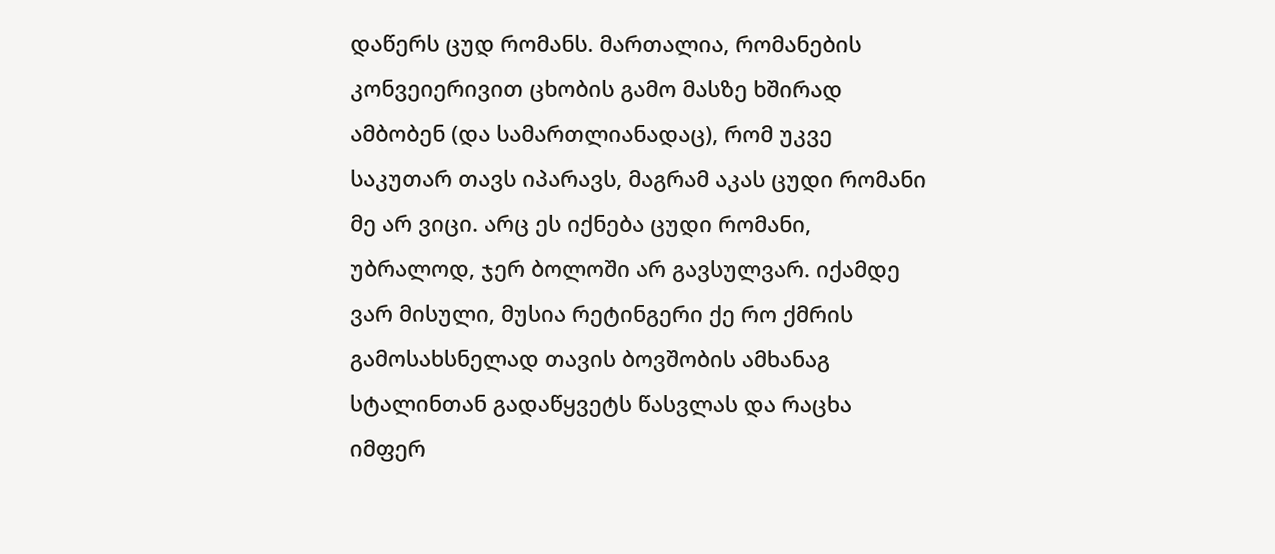დაწერს ცუდ რომანს. მართალია, რომანების კონვეიერივით ცხობის გამო მასზე ხშირად ამბობენ (და სამართლიანადაც), რომ უკვე საკუთარ თავს იპარავს, მაგრამ აკას ცუდი რომანი მე არ ვიცი. არც ეს იქნება ცუდი რომანი, უბრალოდ, ჯერ ბოლოში არ გავსულვარ. იქამდე ვარ მისული, მუსია რეტინგერი ქე რო ქმრის გამოსახსნელად თავის ბოვშობის ამხანაგ სტალინთან გადაწყვეტს წასვლას და რაცხა იმფერ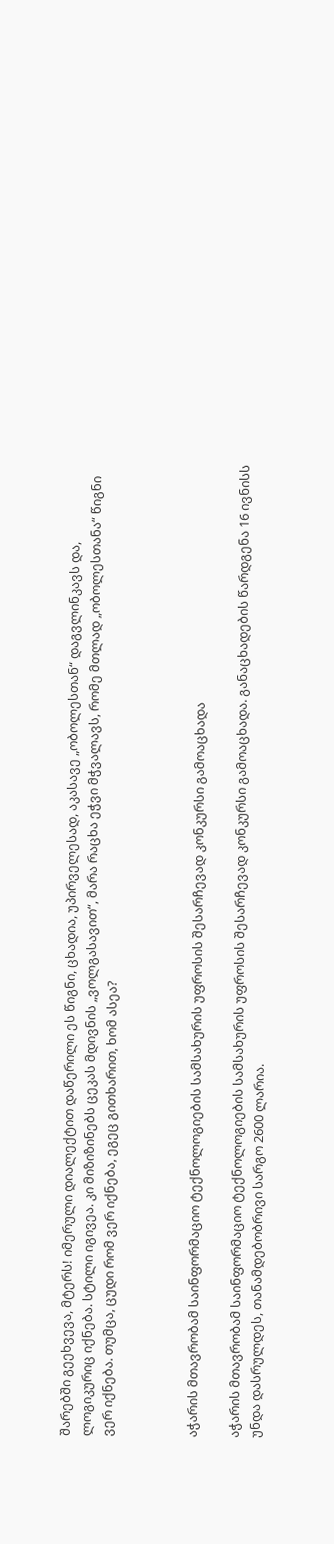შარებში გეეხვევა, მტერს! იმერული დიალექტით დაწერილი ეს წიგნი, ცხადია, უპირველესად, აკასავე „ობოლესთან“ დაგვლინკავს და, ლოგიკურიც იქნება. სტილი იგივეა. კი მიზიზინებს ცეკას მდივნის „ვოლგასავით“, მარა რაცხა ეჭვი მჭვალავს, რომე მთლად „ობოლესთანა“ წიგნი ვერ იქნება. თუმცა, ცუდი რომ ვერ იქნება, ეგეც გითხარით, ხომ ასეა?



აჭარის მთავრობამ საინფორმაციო ტექნოლოგიების სამსახურის უფროსის შესარჩევად კონკურსი გამოაცხადა

აჭარის მთავრობამ საინფორმაციო ტექნოლოგიების სამსახურის უფროსის შესარჩევად კონკურსი გამოაცხადა. განაცხადების წარდგენა 16 ივნისს უნდა დასრულდეს, თანამდებობრივი სარგო 2600 ლარია.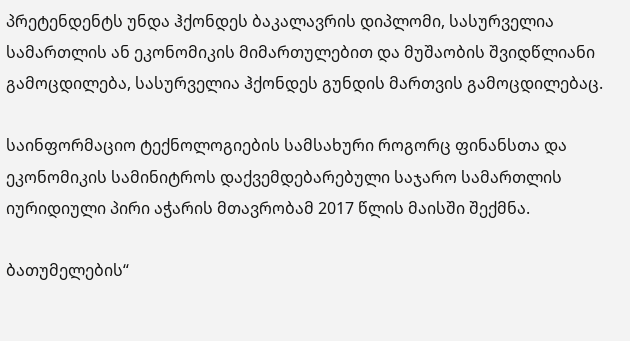პრეტენდენტს უნდა ჰქონდეს ბაკალავრის დიპლომი, სასურველია სამართლის ან ეკონომიკის მიმართულებით და მუშაობის შვიდწლიანი გამოცდილება, სასურველია ჰქონდეს გუნდის მართვის გამოცდილებაც.

საინფორმაციო ტექნოლოგიების სამსახური როგორც ფინანსთა და ეკონომიკის სამინიტროს დაქვემდებარებული საჯარო სამართლის იურიდიული პირი აჭარის მთავრობამ 2017 წლის მაისში შექმნა.

ბათუმელების“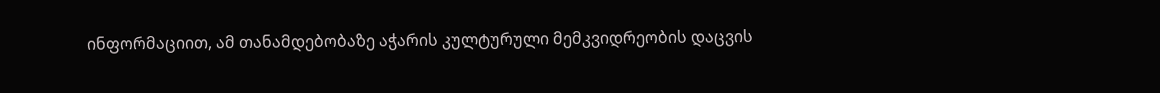ინფორმაციით, ამ თანამდებობაზე აჭარის კულტურული მემკვიდრეობის დაცვის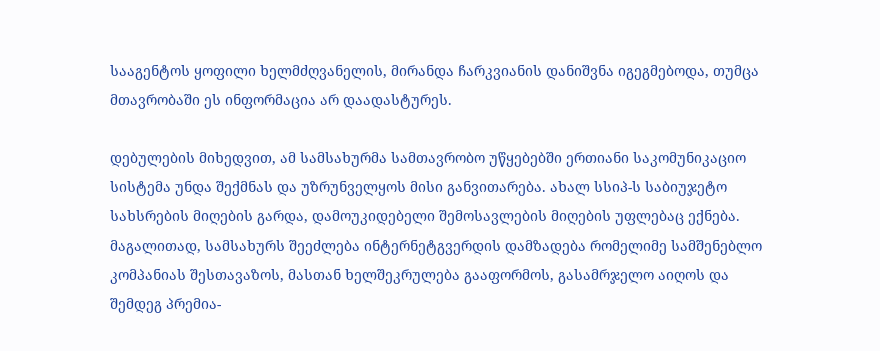სააგენტოს ყოფილი ხელმძღვანელის, მირანდა ჩარკვიანის დანიშვნა იგეგმებოდა, თუმცა მთავრობაში ეს ინფორმაცია არ დაადასტურეს.

დებულების მიხედვით, ამ სამსახურმა სამთავრობო უწყებებში ერთიანი საკომუნიკაციო სისტემა უნდა შექმნას და უზრუნველყოს მისი განვითარება. ახალ სსიპ-ს საბიუჯეტო სახსრების მიღების გარდა, დამოუკიდებელი შემოსავლების მიღების უფლებაც ექნება. მაგალითად, სამსახურს შეეძლება ინტერნეტგვერდის დამზადება რომელიმე სამშენებლო კომპანიას შესთავაზოს, მასთან ხელშეკრულება გააფორმოს, გასამრჯელო აიღოს და შემდეგ პრემია-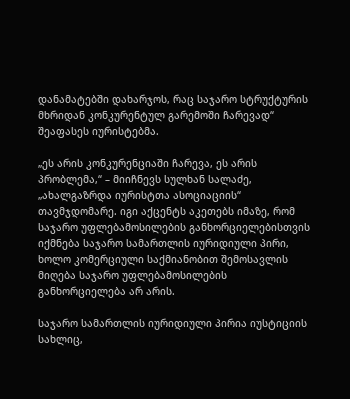დანამატებში დახარჯოს, რაც საჯარო სტრუქტურის მხრიდან კონკურენტულ გარემოში ჩარევად“ შეაფასეს იურისტებმა.

„ეს არის კონკურენციაში ჩარევა, ეს არის პრობლემა,“ – მიიჩნევს სულხან სალაძე, „ახალგაზრდა იურისტთა ასოციაციის“ თავმჯდომარე. იგი აქცენტს აკეთებს იმაზე, რომ საჯარო უფლებამოსილების განხორციელებისთვის იქმნება საჯარო სამართლის იურიდიული პირი, ხოლო კომერციული საქმიანობით შემოსავლის მიღება საჯარო უფლებამოსილების განხორციელება არ არის.

საჯარო სამართლის იურიდიული პირია იუსტიციის სახლიც,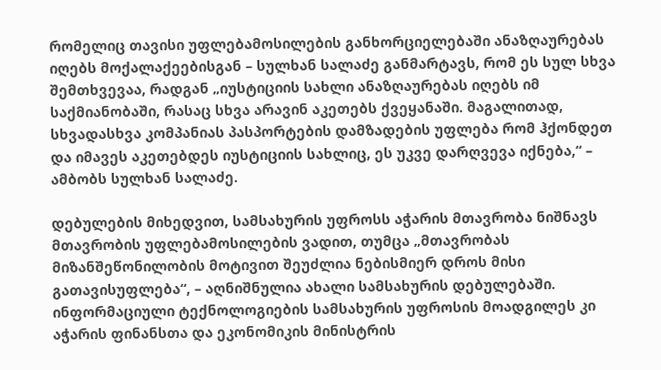რომელიც თავისი უფლებამოსილების განხორციელებაში ანაზღაურებას იღებს მოქალაქეებისგან – სულხან სალაძე განმარტავს, რომ ეს სულ სხვა შემთხვევაა, რადგან „იუსტიციის სახლი ანაზღაურებას იღებს იმ საქმიანობაში, რასაც სხვა არავინ აკეთებს ქვეყანაში. მაგალითად, სხვადასხვა კომპანიას პასპორტების დამზადების უფლება რომ ჰქონდეთ და იმავეს აკეთებდეს იუსტიციის სახლიც, ეს უკვე დარღვევა იქნება,“ – ამბობს სულხან სალაძე.

დებულების მიხედვით, სამსახურის უფროსს აჭარის მთავრობა ნიშნავს მთავრობის უფლებამოსილების ვადით, თუმცა „მთავრობას მიზანშეწონილობის მოტივით შეუძლია ნებისმიერ დროს მისი გათავისუფლება“, – აღნიშნულია ახალი სამსახურის დებულებაში. ინფორმაციული ტექნოლოგიების სამსახურის უფროსის მოადგილეს კი აჭარის ფინანსთა და ეკონომიკის მინისტრის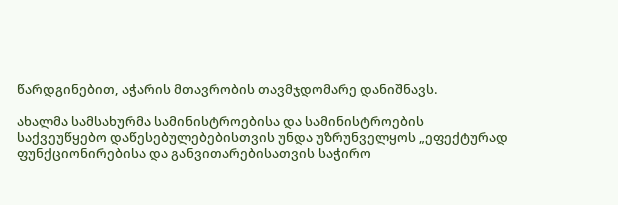წარდგინებით, აჭარის მთავრობის თავმჯდომარე დანიშნავს.

ახალმა სამსახურმა სამინისტროებისა და სამინისტროების საქვეუწყებო დაწესებულებებისთვის უნდა უზრუნველყოს „ეფექტურად ფუნქციონირებისა და განვითარებისათვის საჭირო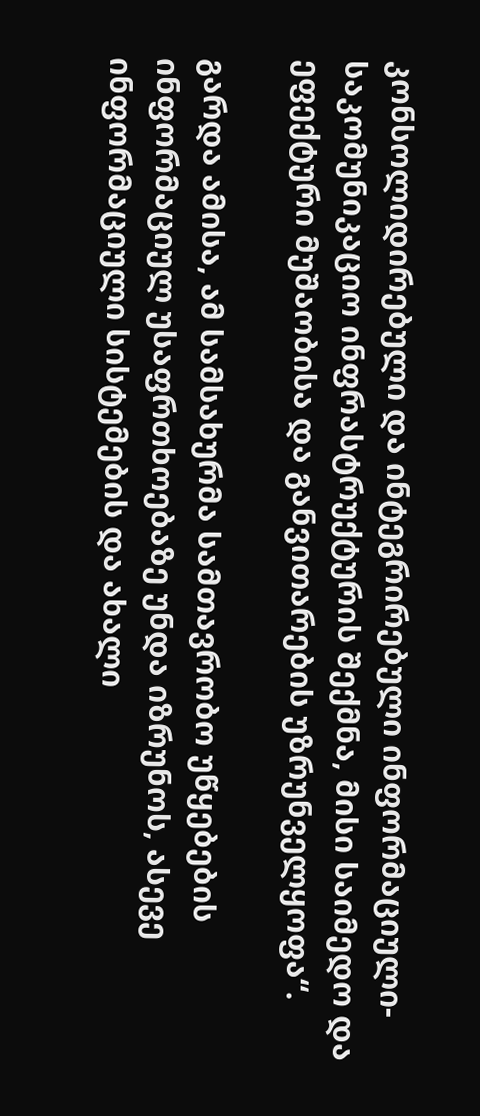კონსოლიდირებული და ინტეგრირებული ინფორმაციული-საკომუნიკაციო ინფრასტრუქტურის შექმნა, მისი საიმედო და ეფექტური მუშაობისა და განვითარების უზრუნველყოფა“.

გარდა ამისა, ამ სამსახურმა სამთავრობო უწყებების ინფორმაციულ უსაფრთხოებაზე უნდა იზრუნოს, ასევე ინფორმაციული სისტემების და ახალი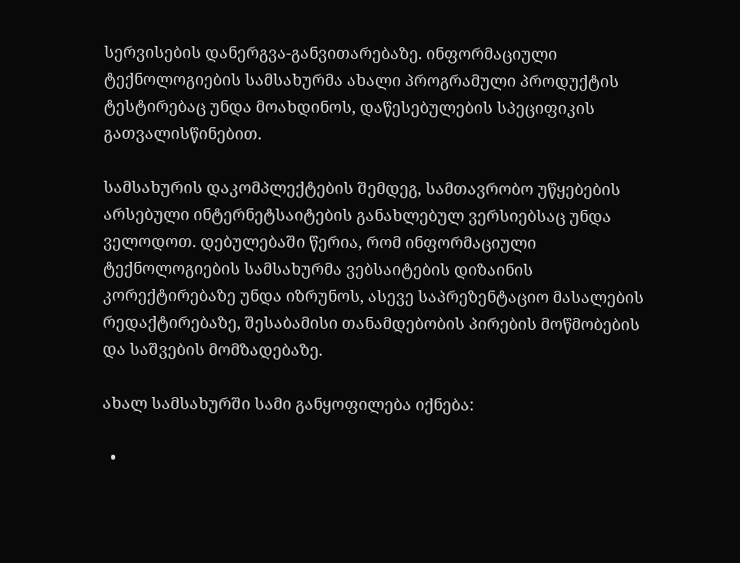სერვისების დანერგვა-განვითარებაზე. ინფორმაციული ტექნოლოგიების სამსახურმა ახალი პროგრამული პროდუქტის ტესტირებაც უნდა მოახდინოს, დაწესებულების სპეციფიკის გათვალისწინებით.

სამსახურის დაკომპლექტების შემდეგ, სამთავრობო უწყებების არსებული ინტერნეტსაიტების განახლებულ ვერსიებსაც უნდა ველოდოთ. დებულებაში წერია, რომ ინფორმაციული ტექნოლოგიების სამსახურმა ვებსაიტების დიზაინის კორექტირებაზე უნდა იზრუნოს, ასევე საპრეზენტაციო მასალების რედაქტირებაზე, შესაბამისი თანამდებობის პირების მოწმობების და საშვების მომზადებაზე.

ახალ სამსახურში სამი განყოფილება იქნება:

  •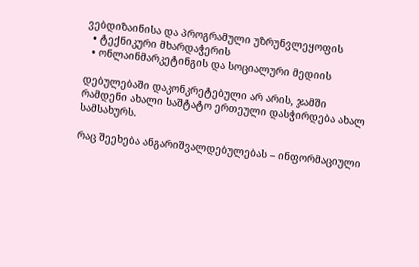ვებდიზაინისა და პროგრამული უზრუნვლეყოფის
  • ტექნიკური მხარდაჭერის
  • ონლაინმარკეტინგის და სოციალური მედიის

დებულებაში დაკონკრეტებული არ არის, ჯამში რამდენი ახალი საშტატო ერთეული დასჭირდება ახალ სამსახურს.

რაც შეეხება ანგარიშვალდებულებას – ინფორმაციული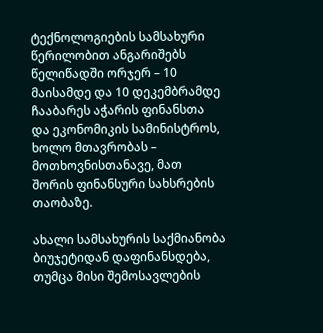ტექნოლოგიების სამსახური წერილობით ანგარიშებს წელიწადში ორჯერ – 10 მაისამდე და 10 დეკემბრამდე ჩააბარეს აჭარის ფინანსთა და ეკონომიკის სამინისტროს, ხოლო მთავრობას – მოთხოვნისთანავე, მათ შორის ფინანსური სახსრების თაობაზე.

ახალი სამსახურის საქმიანობა ბიუჯეტიდან დაფინანსდება, თუმცა მისი შემოსავლების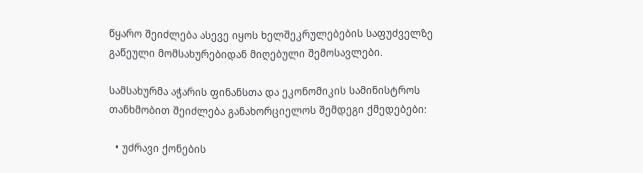წყარო შეიძლება ასევე იყოს ხელშეკრულებების საფუძველზე გაწეული მომსახურებიდან მიღებული შემოსავლები.

სამსახურმა აჭარის ფინანსთა და ეკონომიკის სამინისტროს თანხმობით შეიძლება განახორციელოს შემდეგი ქმედებები:

  • უძრავი ქონების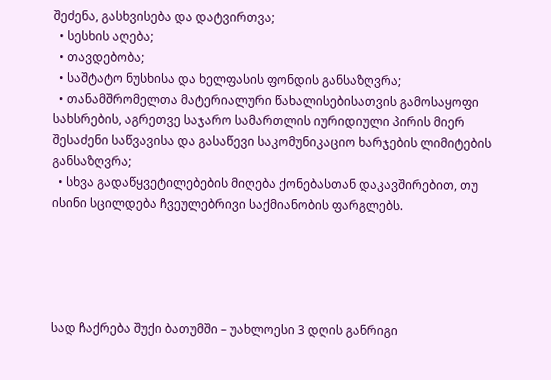შეძენა, გასხვისება და დატვირთვა;
  • სესხის აღება;
  • თავდებობა;
  • საშტატო ნუსხისა და ხელფასის ფონდის განსაზღვრა;
  • თანამშრომელთა მატერიალური წახალისებისათვის გამოსაყოფი სახსრების, აგრეთვე საჯარო სამართლის იურიდიული პირის მიერ შესაძენი საწვავისა და გასაწევი საკომუნიკაციო ხარჯების ლიმიტების განსაზღვრა;
  • სხვა გადაწყვეტილებების მიღება ქონებასთან დაკავშირებით, თუ ისინი სცილდება ჩვეულებრივი საქმიანობის ფარგლებს.





სად ჩაქრება შუქი ბათუმში – უახლოესი 3 დღის განრიგი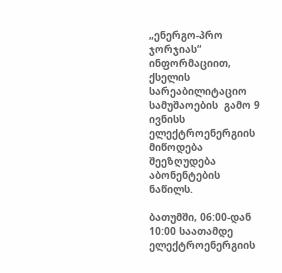„ენერგო-პრო ჯორჯიას“ ინფორმაციით, ქსელის სარეაბილიტაციო სამუშაოების  გამო 9  ივნისს ელექტროენერგიის მიწოდება შეეზღუდება აბონენტების ნაწილს.

ბათუმში, 06:00-დან 10:00 საათამდე ელექტროენერგიის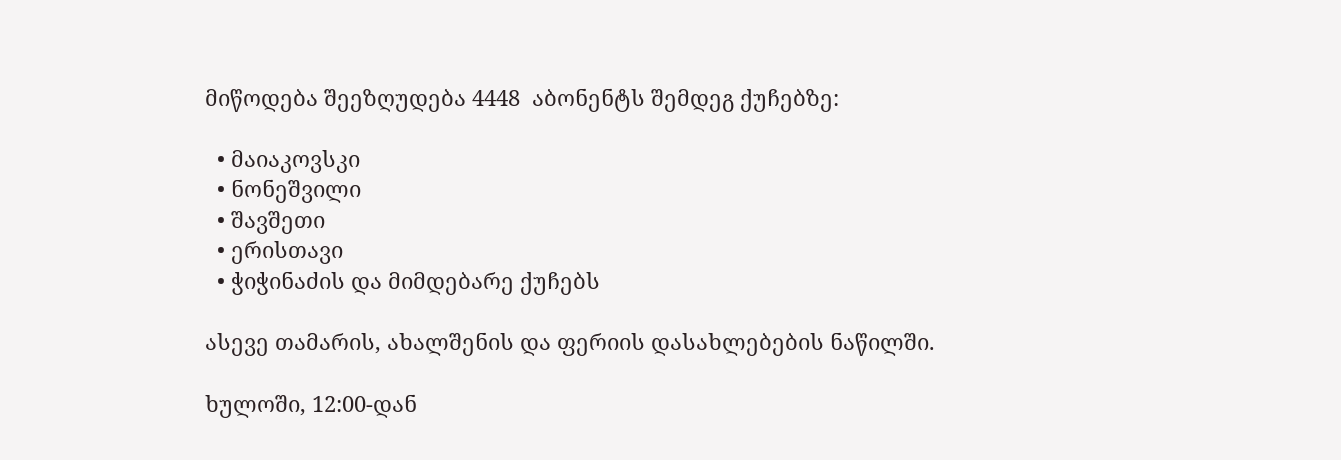მიწოდება შეეზღუდება 4448  აბონენტს შემდეგ ქუჩებზე:

  • მაიაკოვსკი
  • ნონეშვილი
  • შავშეთი
  • ერისთავი
  • ჭიჭინაძის და მიმდებარე ქუჩებს

ასევე თამარის, ახალშენის და ფერიის დასახლებების ნაწილში.

ხულოში, 12:00-დან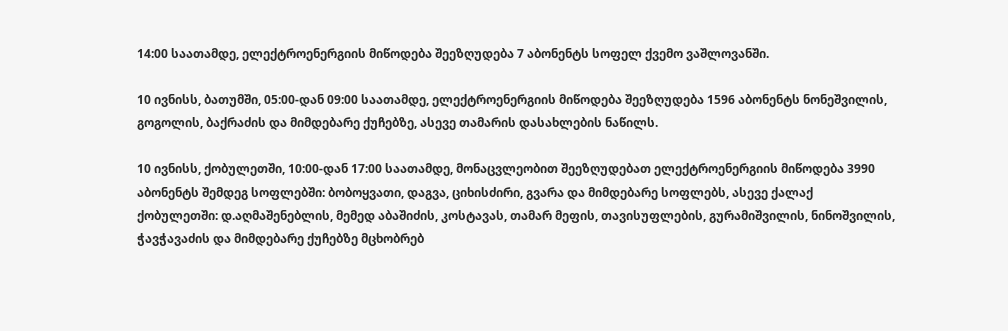14:00 საათამდე, ელექტროენერგიის მიწოდება შეეზღუდება 7 აბონენტს სოფელ ქვემო ვაშლოვანში.

10 ივნისს, ბათუმში, 05:00-დან 09:00 საათამდე, ელექტროენერგიის მიწოდება შეეზღუდება 1596 აბონენტს ნონეშვილის, გოგოლის, ბაქრაძის და მიმდებარე ქუჩებზე, ასევე თამარის დასახლების ნაწილს.

10 ივნისს, ქობულეთში, 10:00-დან 17:00 საათამდე, მონაცვლეობით შეეზღუდებათ ელექტროენერგიის მიწოდება 3990 აბონენტს შემდეგ სოფლებში: ბობოყვათი, დაგვა, ციხისძირი, გვარა და მიმდებარე სოფლებს, ასევე ქალაქ ქობულეთში: დ.აღმაშენებლის, მემედ აბაშიძის, კოსტავას, თამარ მეფის, თავისუფლების, გურამიშვილის, ნინოშვილის, ჭავჭავაძის და მიმდებარე ქუჩებზე მცხობრებ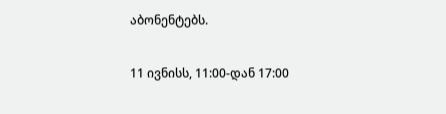აბონენტებს.

11 ივნისს, 11:00-დან 17:00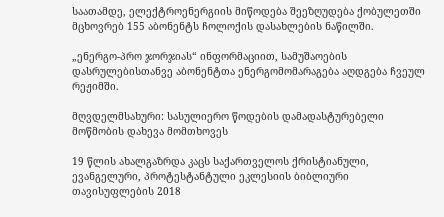საათამდე, ელექტროენერგიის მიწოდება შეეზღუდება ქობულეთში მცხოვრებ 155 აბონენტს ჩოლოქის დასახლების ნაწილში.

„ენერგო-პრო ჯორჯიას“ ინფორმაციით, სამუშაოების დასრულებისთანვე აბონენტთა ენერგომომარაგება აღდგება ჩვეულ რეჟიმში.

მღვდელმსახური: სასულიერო წოდების დამადასტურებელი მოწმობის დახევა მომთხოვეს

19 წლის ახალგაზრდა კაცს საქართველოს ქრისტიანული, ევანგელური, პროტესტანტული ეკლესიის ბიბლიური თავისუფლების 2018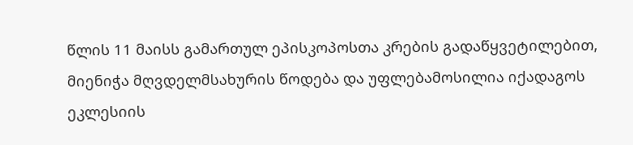წლის 11 მაისს გამართულ ეპისკოპოსთა კრების გადაწყვეტილებით, მიენიჭა მღვდელმსახურის წოდება და უფლებამოსილია იქადაგოს ეკლესიის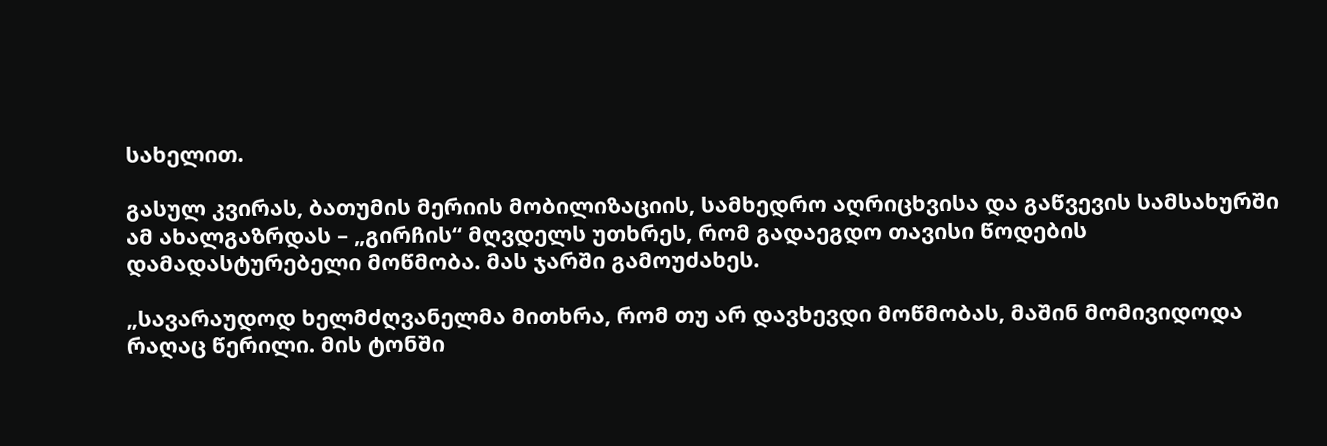სახელით.

გასულ კვირას, ბათუმის მერიის მობილიზაციის, სამხედრო აღრიცხვისა და გაწვევის სამსახურში ამ ახალგაზრდას – „გირჩის“ მღვდელს უთხრეს, რომ გადაეგდო თავისი წოდების დამადასტურებელი მოწმობა. მას ჯარში გამოუძახეს.

„სავარაუდოდ ხელმძღვანელმა მითხრა, რომ თუ არ დავხევდი მოწმობას, მაშინ მომივიდოდა რაღაც წერილი. მის ტონში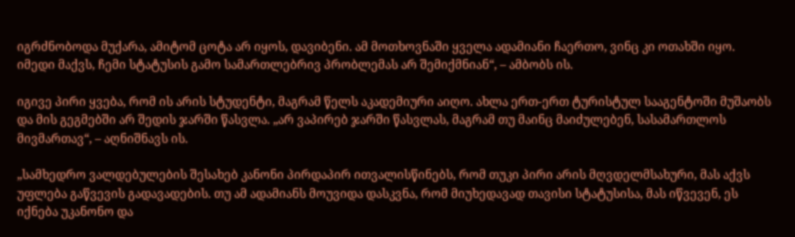იგრძნობოდა მუქარა, ამიტომ ცოტა არ იყოს, დავიბენი. ამ მოთხოვნაში ყველა ადამიანი ჩაერთო, ვინც კი ოთახში იყო. იმედი მაქვს, ჩემი სტატუსის გამო სამართლებრივ პრობლემას არ შემიქმნიან“, – ამბობს ის.

იგივე პირი ყვება, რომ ის არის სტუდენტი, მაგრამ წელს აკადემიური აიღო. ახლა ერთ-ერთ ტურისტულ სააგენტოში მუშაობს და მის გეგმებში არ შედის ჯარში წასვლა. „არ ვაპირებ ჯარში წასვლას, მაგრამ თუ მაინც მაიძულებენ, სასამართლოს მივმართავ“, – აღნიშნავს ის.

„სამხედრო ვალდებულების შესახებ კანონი პირდაპირ ითვალისწინებს, რომ თუკი პირი არის მღვდელმსახური, მას აქვს უფლება გაწვევის გადავადების. თუ ამ ადამიანს მოუვიდა დასკვნა, რომ მიუხედავად თავისი სტატუსისა, მას იწვევენ, ეს იქნება უკანონო და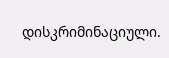დისკრიმინაციული.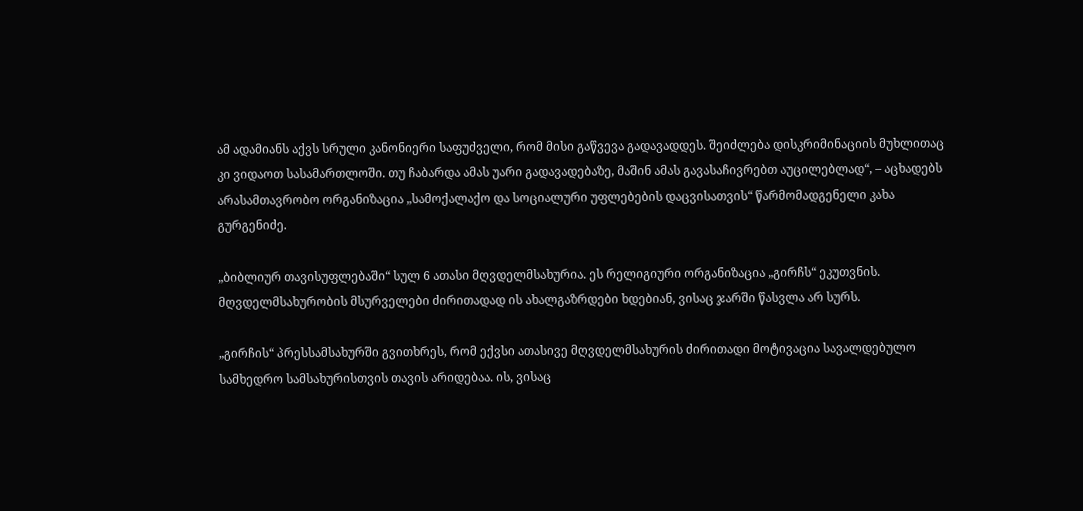ამ ადამიანს აქვს სრული კანონიერი საფუძველი, რომ მისი გაწვევა გადავადდეს. შეიძლება დისკრიმინაციის მუხლითაც  კი ვიდაოთ სასამართლოში. თუ ჩაბარდა ამას უარი გადავადებაზე, მაშინ ამას გავასაჩივრებთ აუცილებლად“, – აცხადებს არასამთავრობო ორგანიზაცია „სამოქალაქო და სოციალური უფლებების დაცვისათვის“ წარმომადგენელი კახა გურგენიძე.

„ბიბლიურ თავისუფლებაში“ სულ 6 ათასი მღვდელმსახურია. ეს რელიგიური ორგანიზაცია „გირჩს“ ეკუთვნის. მღვდელმსახურობის მსურველები ძირითადად ის ახალგაზრდები ხდებიან, ვისაც ჯარში წასვლა არ სურს.

„გირჩის“ პრესსამსახურში გვითხრეს, რომ ექვსი ათასივე მღვდელმსახურის ძირითადი მოტივაცია სავალდებულო სამხედრო სამსახურისთვის თავის არიდებაა. ის, ვისაც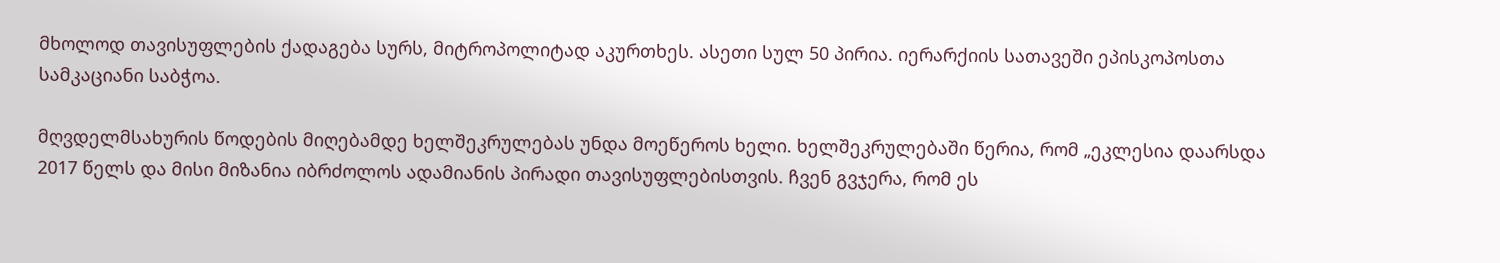მხოლოდ თავისუფლების ქადაგება სურს, მიტროპოლიტად აკურთხეს. ასეთი სულ 50 პირია. იერარქიის სათავეში ეპისკოპოსთა სამკაციანი საბჭოა.

მღვდელმსახურის წოდების მიღებამდე ხელშეკრულებას უნდა მოეწეროს ხელი. ხელშეკრულებაში წერია, რომ „ეკლესია დაარსდა 2017 წელს და მისი მიზანია იბრძოლოს ადამიანის პირადი თავისუფლებისთვის. ჩვენ გვჯერა, რომ ეს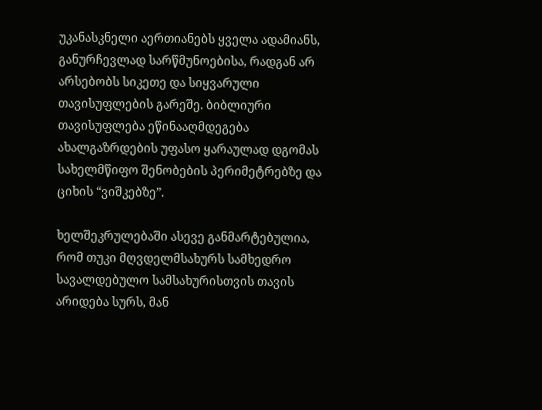უკანასკნელი აერთიანებს ყველა ადამიანს, განურჩევლად სარწმუნოებისა, რადგან არ არსებობს სიკეთე და სიყვარული თავისუფლების გარეშე. ბიბლიური თავისუფლება ეწინააღმდეგება ახალგაზრდების უფასო ყარაულად დგომას სახელმწიფო შენობების პერიმეტრებზე და ციხის “ვიშკებზე”.

ხელშეკრულებაში ასევე განმარტებულია, რომ თუკი მღვდელმსახურს სამხედრო სავალდებულო სამსახურისთვის თავის არიდება სურს, მან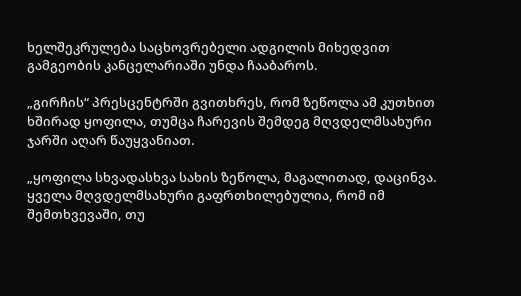ხელშეკრულება საცხოვრებელი ადგილის მიხედვით გამგეობის კანცელარიაში უნდა ჩააბაროს.

„გირჩის“ პრესცენტრში გვითხრეს, რომ ზეწოლა ამ კუთხით ხშირად ყოფილა, თუმცა ჩარევის შემდეგ მღვდელმსახური ჯარში აღარ წაუყვანიათ.

„ყოფილა სხვადასხვა სახის ზეწოლა, მაგალითად, დაცინვა. ყველა მღვდელმსახური გაფრთხილებულია, რომ იმ შემთხვევაში, თუ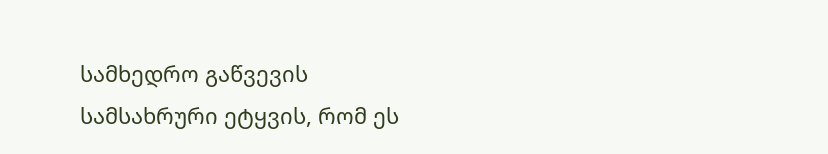სამხედრო გაწვევის სამსახრური ეტყვის, რომ ეს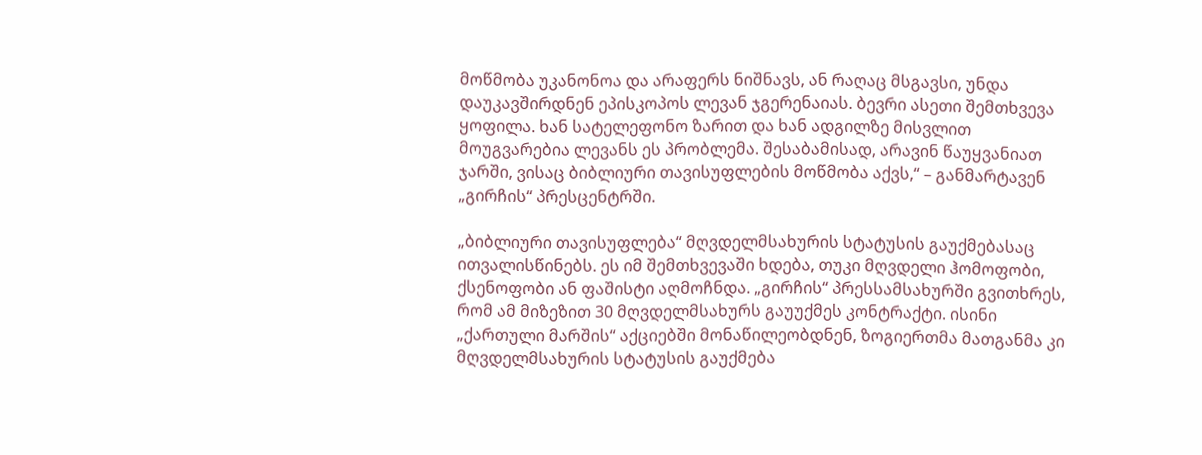მოწმობა უკანონოა და არაფერს ნიშნავს, ან რაღაც მსგავსი, უნდა დაუკავშირდნენ ეპისკოპოს ლევან ჯგერენაიას. ბევრი ასეთი შემთხვევა ყოფილა. ხან სატელეფონო ზარით და ხან ადგილზე მისვლით მოუგვარებია ლევანს ეს პრობლემა. შესაბამისად, არავინ წაუყვანიათ ჯარში, ვისაც ბიბლიური თავისუფლების მოწმობა აქვს,“ – განმარტავენ „გირჩის“ პრესცენტრში.

„ბიბლიური თავისუფლება“ მღვდელმსახურის სტატუსის გაუქმებასაც ითვალისწინებს. ეს იმ შემთხვევაში ხდება, თუკი მღვდელი ჰომოფობი, ქსენოფობი ან ფაშისტი აღმოჩნდა. „გირჩის“ პრესსამსახურში გვითხრეს, რომ ამ მიზეზით 30 მღვდელმსახურს გაუუქმეს კონტრაქტი. ისინი „ქართული მარშის“ აქციებში მონაწილეობდნენ, ზოგიერთმა მათგანმა კი მღვდელმსახურის სტატუსის გაუქმება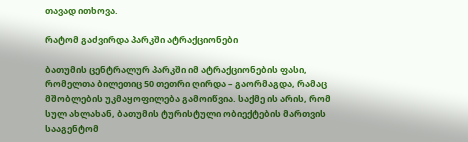თავად ითხოვა.

რატომ გაძვირდა პარკში ატრაქციონები

ბათუმის ცენტრალურ პარკში იმ ატრაქციონების ფასი, რომელთა ბილეთიც 50 თეთრი ღირდა – გაორმაგდა, რამაც მშობლების უკმაყოფილება გამოიწვია. საქმე ის არის, რომ სულ ახლახან, ბათუმის ტურისტული ობიექტების მართვის სააგენტომ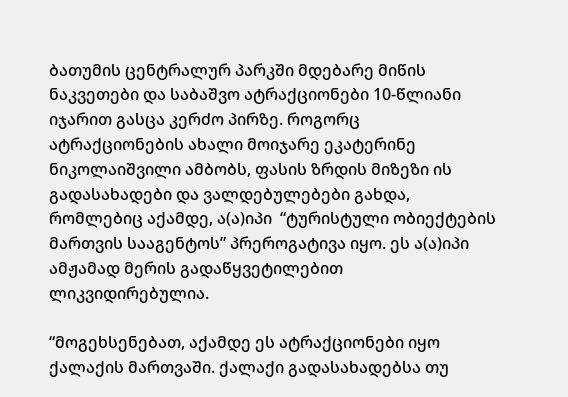ბათუმის ცენტრალურ პარკში მდებარე მიწის ნაკვეთები და საბაშვო ატრაქციონები 10-წლიანი იჯარით გასცა კერძო პირზე. როგორც ატრაქციონების ახალი მოიჯარე ეკატერინე ნიკოლაიშვილი ამბობს, ფასის ზრდის მიზეზი ის გადასახადები და ვალდებულებები გახდა, რომლებიც აქამდე, ა(ა)იპი  “ტურისტული ობიექტების მართვის სააგენტოს” პრეროგატივა იყო. ეს ა(ა)იპი ამჟამად მერის გადაწყვეტილებით ლიკვიდირებულია.

“მოგეხსენებათ, აქამდე ეს ატრაქციონები იყო ქალაქის მართვაში. ქალაქი გადასახადებსა თუ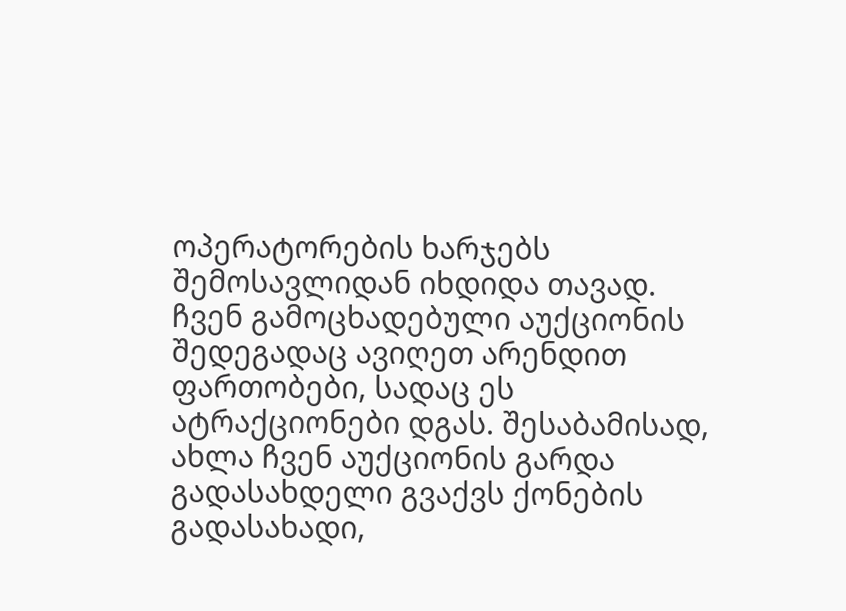ოპერატორების ხარჯებს შემოსავლიდან იხდიდა თავად. ჩვენ გამოცხადებული აუქციონის შედეგადაც ავიღეთ არენდით ფართობები, სადაც ეს ატრაქციონები დგას. შესაბამისად, ახლა ჩვენ აუქციონის გარდა გადასახდელი გვაქვს ქონების გადასახადი,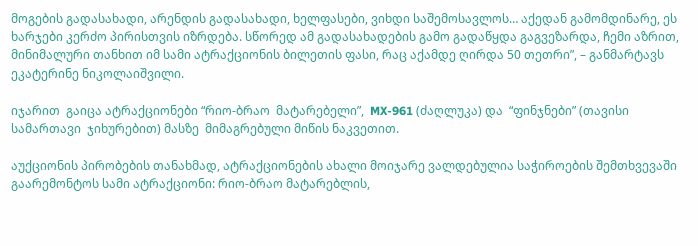მოგების გადასახადი, არენდის გადასახადი, ხელფასები, ვიხდი საშემოსავლოს… აქედან გამომდინარე, ეს ხარჯები კერძო პირისთვის იზრდება. სწორედ ამ გადასახადების გამო გადაწყდა გაგვეზარდა, ჩემი აზრით, მინიმალური თანხით იმ სამი ატრაქციონის ბილეთის ფასი, რაც აქამდე ღირდა 50 თეთრი”, – განმარტავს ეკატერინე ნიკოლაიშვილი.

იჯარით  გაიცა ატრაქციონები “რიო-ბრაო  მატარებელი”,  MX-961 (ძაღლუკა) და  “ფინჯნები” (თავისი  სამართავი  ჯიხურებით) მასზე  მიმაგრებული მიწის ნაკვეთით.

აუქციონის პირობების თანახმად, ატრაქციონების ახალი მოიჯარე ვალდებულია საჭიროების შემთხვევაში გაარემონტოს სამი ატრაქციონი: რიო-ბრაო მატარებლის,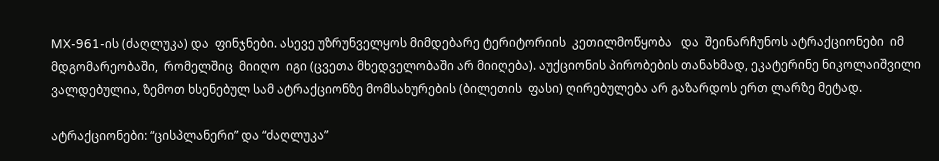MX-961-ის (ძაღლუკა) და  ფინჯნები. ასევე უზრუნველყოს მიმდებარე ტერიტორიის  კეთილმოწყობა   და  შეინარჩუნოს ატრაქციონები  იმ  მდგომარეობაში,  რომელშიც  მიიღო  იგი (ცვეთა მხედველობაში არ მიიღება). აუქციონის პირობების თანახმად, ეკატერინე ნიკოლაიშვილი ვალდებულია, ზემოთ ხსენებულ სამ ატრაქციონზე მომსახურების (ბილეთის  ფასი) ღირებულება არ გაზარდოს ერთ ლარზე მეტად.

ატრაქციონები: “ცისპლანერი” და “ძაღლუკა”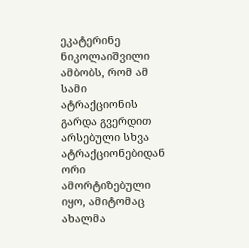ეკატერინე ნიკოლაიშვილი ამბობს, რომ ამ სამი ატრაქციონის გარდა გვერდით არსებული სხვა ატრაქციონებიდან ორი ამორტიზებული იყო, ამიტომაც ახალმა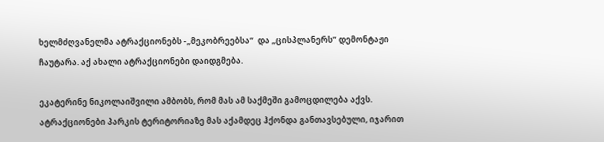ხელმძღვანელმა ატრაქციონებს -„მეკობრეებსა“  და „ცისპლანერს” დემონტაჟი ჩაუტარა. აქ ახალი ატრაქციონები დაიდგმება.

ეკატერინე ნიკოლაიშვილი ამბობს, რომ მას ამ საქმეში გამოცდილება აქვს. ატრაქციონები პარკის ტერიტორიაზე მას აქამდეც ჰქონდა განთავსებული, იჯარით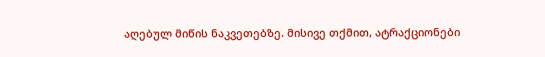აღებულ მიწის ნაკვეთებზე. მისივე თქმით, ატრაქციონები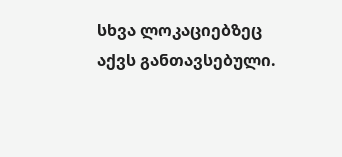სხვა ლოკაციებზეც აქვს განთავსებული.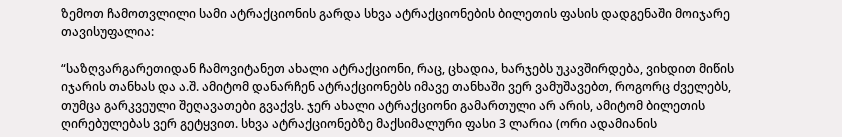ზემოთ ჩამოთვლილი სამი ატრაქციონის გარდა სხვა ატრაქციონების ბილეთის ფასის დადგენაში მოიჯარე თავისუფალია:

“საზღვარგარეთიდან ჩამოვიტანეთ ახალი ატრაქციონი, რაც, ცხადია, ხარჯებს უკავშირდება, ვიხდით მიწის იჯარის თანხას და ა.შ. ამიტომ დანარჩენ ატრაქციონებს იმავე თანხაში ვერ ვამუშავებთ, როგორც ძველებს, თუმცა გარკვეული შეღავათები გვაქვს. ჯერ ახალი ატრაქციონი გამართული არ არის, ამიტომ ბილეთის ღირებულებას ვერ გეტყვით. სხვა ატრაქციონებზე მაქსიმალური ფასი 3 ლარია (ორი ადამიანის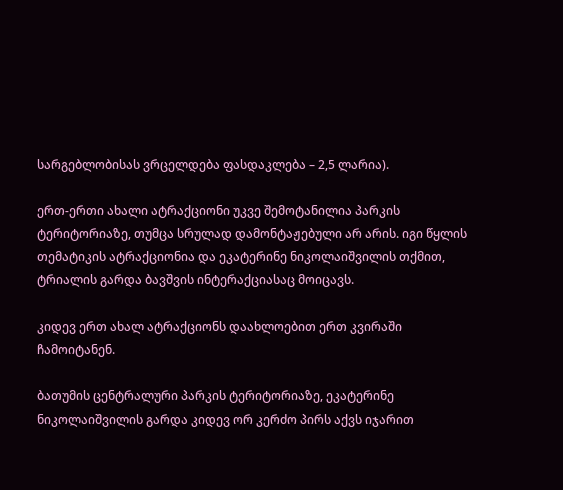სარგებლობისას ვრცელდება ფასდაკლება – 2,5 ლარია).

ერთ-ერთი ახალი ატრაქციონი უკვე შემოტანილია პარკის ტერიტორიაზე, თუმცა სრულად დამონტაჟებული არ არის. იგი წყლის თემატიკის ატრაქციონია და ეკატერინე ნიკოლაიშვილის თქმით, ტრიალის გარდა ბავშვის ინტერაქციასაც მოიცავს.

კიდევ ერთ ახალ ატრაქციონს დაახლოებით ერთ კვირაში ჩამოიტანენ.

ბათუმის ცენტრალური პარკის ტერიტორიაზე, ეკატერინე ნიკოლაიშვილის გარდა კიდევ ორ კერძო პირს აქვს იჯარით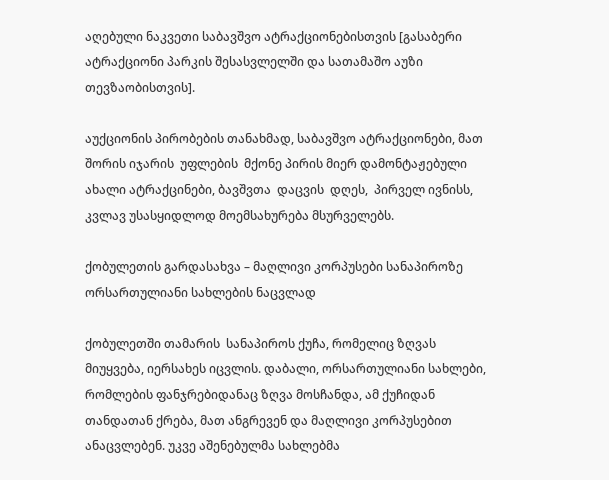აღებული ნაკვეთი საბავშვო ატრაქციონებისთვის [გასაბერი ატრაქციონი პარკის შესასვლელში და სათამაშო აუზი თევზაობისთვის].

აუქციონის პირობების თანახმად, საბავშვო ატრაქციონები, მათ შორის იჯარის  უფლების  მქონე პირის მიერ დამონტაჟებული ახალი ატრაქცინები, ბავშვთა  დაცვის  დღეს,  პირველ ივნისს, კვლავ უსასყიდლოდ მოემსახურება მსურველებს.

ქობულეთის გარდასახვა – მაღლივი კორპუსები სანაპიროზე ორსართულიანი სახლების ნაცვლად

ქობულეთში თამარის  სანაპიროს ქუჩა, რომელიც ზღვას მიუყვება, იერსახეს იცვლის. დაბალი, ორსართულიანი სახლები, რომლების ფანჯრებიდანაც ზღვა მოსჩანდა, ამ ქუჩიდან თანდათან ქრება, მათ ანგრევენ და მაღლივი კორპუსებით ანაცვლებენ. უკვე აშენებულმა სახლებმა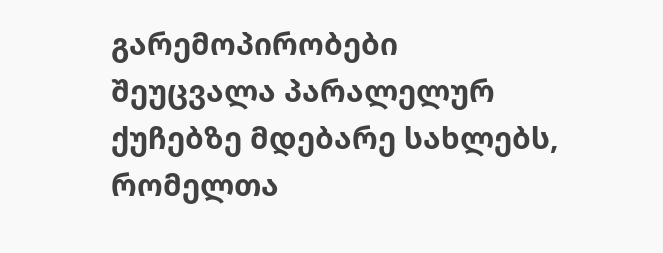გარემოპირობები შეუცვალა პარალელურ ქუჩებზე მდებარე სახლებს, რომელთა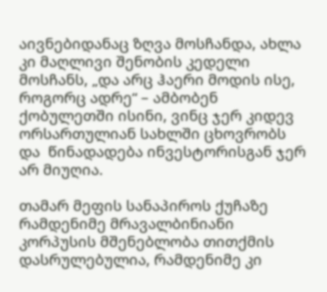აივნებიდანაც ზღვა მოსჩანდა, ახლა კი მაღლივი შენობის კედელი მოსჩანს, „და არც ჰაერი მოდის ისე, როგორც ადრე“ – ამბობენ ქობულეთში ისინი, ვინც ჯერ კიდევ ორსართულიან სახლში ცხოვრობს და  წინადადება ინვესტორისგან ჯერ არ მიუღია.

თამარ მეფის სანაპიროს ქუჩაზე  რამდენიმე მრავალბინიანი კორპუსის მშენებლობა თითქმის დასრულებულია, რამდენიმე კი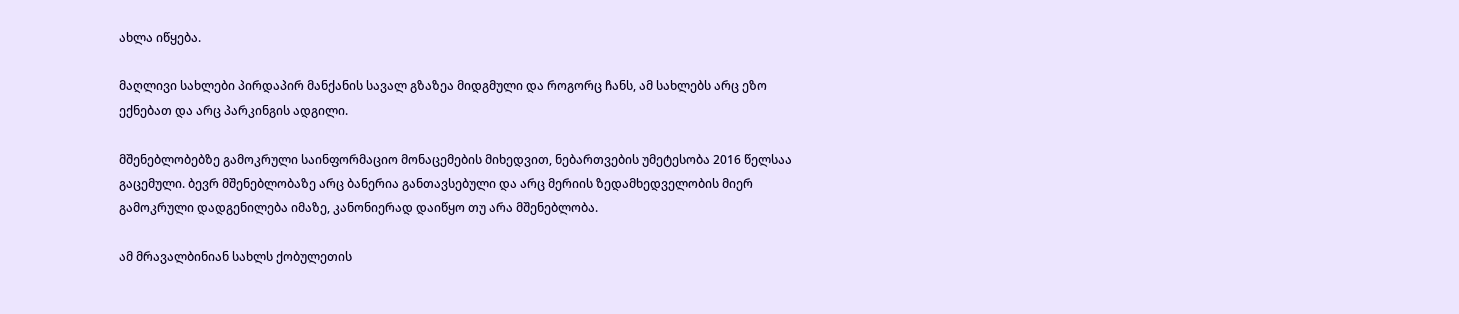ახლა იწყება.

მაღლივი სახლები პირდაპირ მანქანის სავალ გზაზეა მიდგმული და როგორც ჩანს, ამ სახლებს არც ეზო ექნებათ და არც პარკინგის ადგილი.

მშენებლობებზე გამოკრული საინფორმაციო მონაცემების მიხედვით, ნებართვების უმეტესობა 2016 წელსაა გაცემული. ბევრ მშენებლობაზე არც ბანერია განთავსებული და არც მერიის ზედამხედველობის მიერ გამოკრული დადგენილება იმაზე, კანონიერად დაიწყო თუ არა მშენებლობა.

ამ მრავალბინიან სახლს ქობულეთის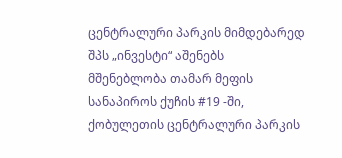ცენტრალური პარკის მიმდებარედ შპს „ინვესტი“ აშენებს
მშენებლობა თამარ მეფის სანაპიროს ქუჩის #19 -ში, ქობულეთის ცენტრალური პარკის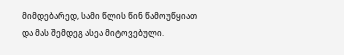მიმდებარედ, სამი წლის წინ წამოუწყიათ და მას შემდეგ ასეა მიტოვებული.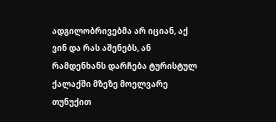ადგილობრივებმა არ იციან, აქ ვინ და რას აშენებს, ან რამდენხანს დარჩება ტურისტულ ქალაქში მზეზე მოელვარე თუნუქით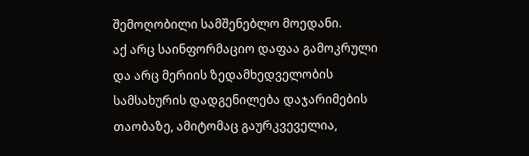შემოღობილი სამშენებლო მოედანი.
აქ არც საინფორმაციო დაფაა გამოკრული და არც მერიის ზედამხედველობის სამსახურის დადგენილება დაჯარიმების თაობაზე, ამიტომაც გაურკვეველია,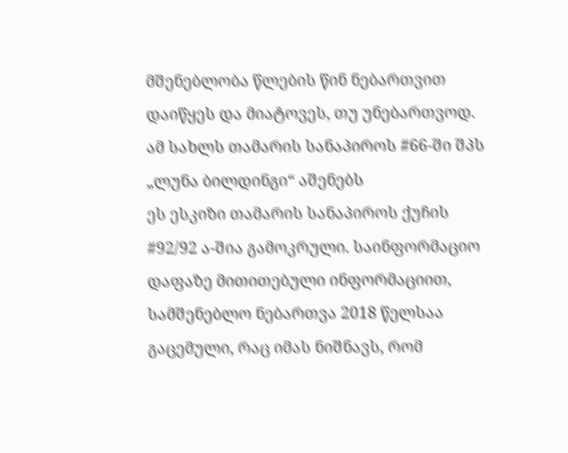მშენებლობა წლების წინ ნებართვით დაიწყეს და მიატოვეს, თუ უნებართვოდ.
ამ სახლს თამარის სანაპიროს #66-ში შპს „ლუნა ბილდინგი“ აშენებს
ეს ესკიზი თამარის სანაპიროს ქუჩის #92/92 ა-შია გამოკრული. საინფორმაციო დაფაზე მითითებული ინფორმაციით, სამშენებლო ნებართვა 2018 წელსაა გაცემული, რაც იმას ნიშნავს, რომ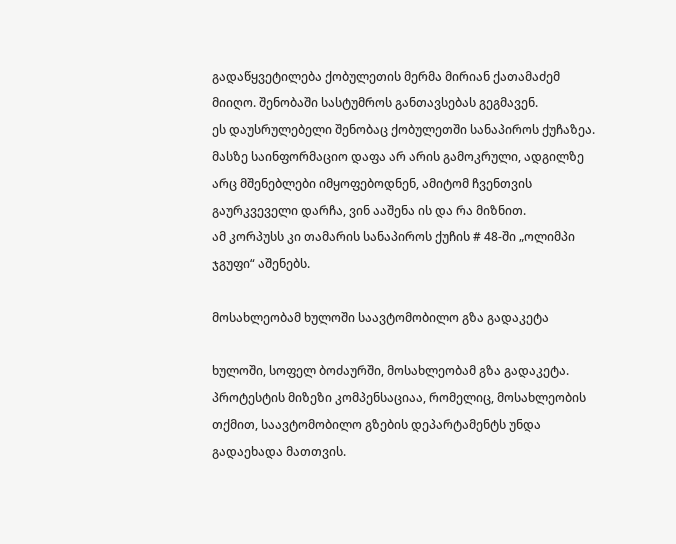გადაწყვეტილება ქობულეთის მერმა მირიან ქათამაძემ მიიღო. შენობაში სასტუმროს განთავსებას გეგმავენ.
ეს დაუსრულებელი შენობაც ქობულეთში სანაპიროს ქუჩაზეა. მასზე საინფორმაციო დაფა არ არის გამოკრული, ადგილზე არც მშენებლები იმყოფებოდნენ, ამიტომ ჩვენთვის გაურკვეველი დარჩა, ვინ ააშენა ის და რა მიზნით.
ამ კორპუსს კი თამარის სანაპიროს ქუჩის # 48-ში „ოლიმპი ჯგუფი“ აშენებს.

მოსახლეობამ ხულოში საავტომობილო გზა გადაკეტა

ხულოში, სოფელ ბოძაურში, მოსახლეობამ გზა გადაკეტა. პროტესტის მიზეზი კომპენსაციაა, რომელიც, მოსახლეობის თქმით, საავტომობილო გზების დეპარტამენტს უნდა გადაეხადა მათთვის.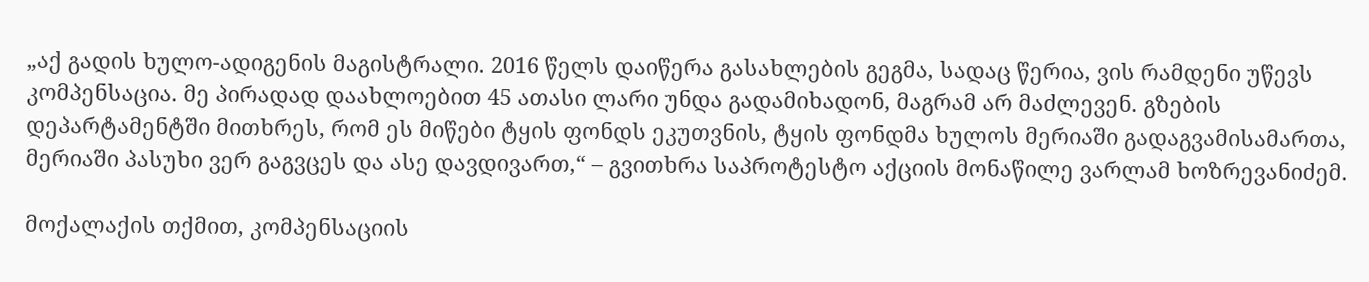„აქ გადის ხულო-ადიგენის მაგისტრალი. 2016 წელს დაიწერა გასახლების გეგმა, სადაც წერია, ვის რამდენი უწევს კომპენსაცია. მე პირადად დაახლოებით 45 ათასი ლარი უნდა გადამიხადონ, მაგრამ არ მაძლევენ. გზების დეპარტამენტში მითხრეს, რომ ეს მიწები ტყის ფონდს ეკუთვნის, ტყის ფონდმა ხულოს მერიაში გადაგვამისამართა, მერიაში პასუხი ვერ გაგვცეს და ასე დავდივართ,“ – გვითხრა საპროტესტო აქციის მონაწილე ვარლამ ხოზრევანიძემ.

მოქალაქის თქმით, კომპენსაციის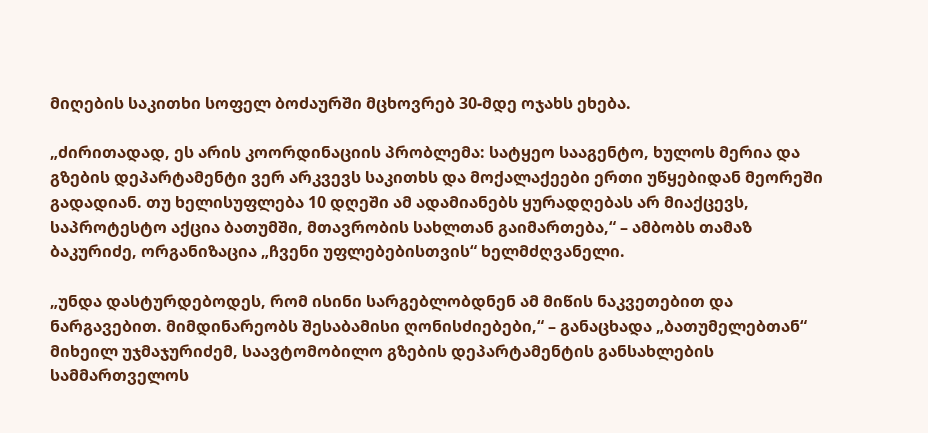მიღების საკითხი სოფელ ბოძაურში მცხოვრებ 30-მდე ოჯახს ეხება.

„ძირითადად, ეს არის კოორდინაციის პრობლემა: სატყეო სააგენტო, ხულოს მერია და გზების დეპარტამენტი ვერ არკვევს საკითხს და მოქალაქეები ერთი უწყებიდან მეორეში გადადიან. თუ ხელისუფლება 10 დღეში ამ ადამიანებს ყურადღებას არ მიაქცევს, საპროტესტო აქცია ბათუმში, მთავრობის სახლთან გაიმართება,“ – ამბობს თამაზ ბაკურიძე, ორგანიზაცია „ჩვენი უფლებებისთვის“ ხელმძღვანელი.

„უნდა დასტურდებოდეს, რომ ისინი სარგებლობდნენ ამ მიწის ნაკვეთებით და ნარგავებით. მიმდინარეობს შესაბამისი ღონისძიებები,“ – განაცხადა „ბათუმელებთან“ მიხეილ უჯმაჯურიძემ, საავტომობილო გზების დეპარტამენტის განსახლების სამმართველოს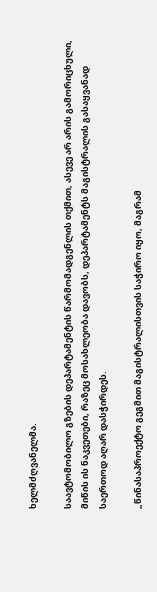ხელმძღვანელმა.

საავტომობილო გზების დეპარტამენტის წარმომადგენლის თქმით, ასევე არ არის გამორიცხული, მიწის ის ნაკვეთები, რაზეც მოსახლეობა დავობს, დეპარტამენტს მაგისტრალის გასაყვანად საერთოდ აღარ დასჭირდეს.

„წინასაპროექტო გეგმით მაგისტრალისთვის საჭირო იყო, მაგრამ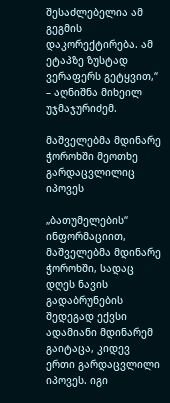შესაძლებელია ამ გეგმის დაკორექტირება. ამ ეტაპზე ზუსტად ვერაფერს გეტყვით,“ – აღნიშნა მიხეილ უჯმაჯურიძემ.

მაშველებმა მდინარე ჭოროხში მეოთხე გარდაცვლილიც იპოვეს

„ბათუმელების“ ინფორმაციით, მაშველებმა მდინარე ჭოროხში, სადაც დღეს ნავის გადაბრუნების შედეგად ექვსი ადამიანი მდინარემ გაიტაცა, კიდევ ერთი გარდაცვლილი იპოვეს. იგი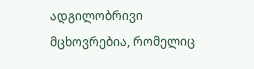ადგილობრივი მცხოვრებია, რომელიც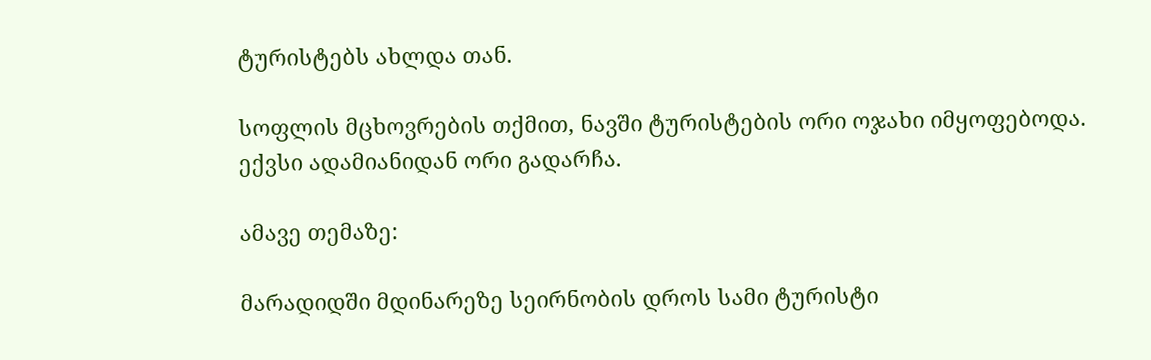ტურისტებს ახლდა თან.

სოფლის მცხოვრების თქმით, ნავში ტურისტების ორი ოჯახი იმყოფებოდა. ექვსი ადამიანიდან ორი გადარჩა.

ამავე თემაზე:

მარადიდში მდინარეზე სეირნობის დროს სამი ტურისტი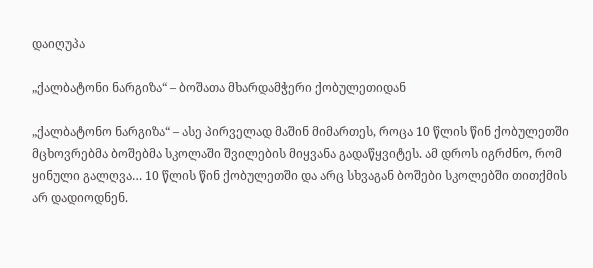დაიღუპა

„ქალბატონი ნარგიზა“ – ბოშათა მხარდამჭერი ქობულეთიდან

„ქალბატონო ნარგიზა“ – ასე პირველად მაშინ მიმართეს, როცა 10 წლის წინ ქობულეთში მცხოვრებმა ბოშებმა სკოლაში შვილების მიყვანა გადაწყვიტეს. ამ დროს იგრძნო, რომ ყინული გალღვა… 10 წლის წინ ქობულეთში და არც სხვაგან ბოშები სკოლებში თითქმის არ დადიოდნენ.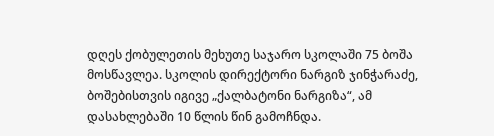დღეს ქობულეთის მეხუთე საჯარო სკოლაში 75 ბოშა მოსწავლეა. სკოლის დირექტორი ნარგიზ ჯინჭარაძე, ბოშებისთვის იგივე „ქალბატონი ნარგიზა“, ამ დასახლებაში 10 წლის წინ გამოჩნდა.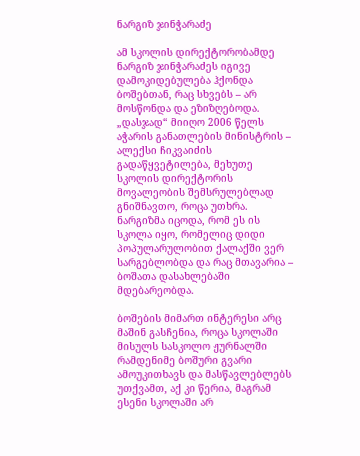ნარგიზ ჯინჭარაძე

ამ სკოლის დირექტორობამდე ნარგიზ ჯინჭარაძეს იგივე დამოკიდებულება ჰქონდა ბოშებთან, რაც სხვებს – არ მოსწონდა და ეზიზღებოდა. „დასჯად“ მიიღო 2006 წელს აჭარის განათლების მინისტრის – ალექსი ჩიკვაიძის გადაწყვეტილება, მეხუთე სკოლის დირექტორის მოვალეობის შემსრულებლად გნიშნავთო, როცა უთხრა. ნარგიზმა იცოდა, რომ ეს ის სკოლა იყო, რომელიც დიდი პოპულარულობით ქალაქში ვერ სარგებლობდა და რაც მთავარია – ბოშათა დასახლებაში მდებარეობდა.

ბოშების მიმართ ინტერესი არც მაშინ გასჩენია, როცა სკოლაში მისულს სასკოლო ჟურნალში რამდენიმე ბოშური გვარი ამოუკითხავს და მასწავლებლებს უთქვამთ, აქ კი წერია, მაგრამ ესენი სკოლაში არ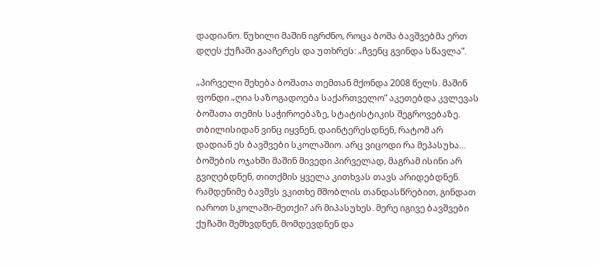დადიანო. წუხილი მაშინ იგრძნო, როცა ბოშა ბავშვებმა ერთ დღეს ქუჩაში გააჩერეს და უთხრეს: „ჩვენც გვინდა სწავლა“.

„პირველი შეხება ბოშათა თემთან მქონდა 2008 წელს. მაშინ ფონდი „ღია საზოგადოება საქართველო“ აკეთებდა კვლევას ბოშათა თემის საჭიროებაზე, სტატისტიკის შეგროვებაზე. თბილისიდან ვინც იყვნენ, დაინტერესდნენ, რატომ არ დადიან ეს ბავშვები სკოლაშიო. არც ვიცოდი რა მეპასუხა… ბოშების ოჯახში მაშინ მივედი პირველად, მაგრამ ისინი არ გვიღებდნენ, თითქმის ყველა კითხვას თავს არიდებდნენ. რამდენიმე ბავშვს ვკითხე მშობლის თანდასწრებით, გინდათ იაროთ სკოლაში-მეთქი? არ მიპასუხეს. მერე იგივე ბავშვები ქუჩაში შემხვდნენ, მომდევდნენ და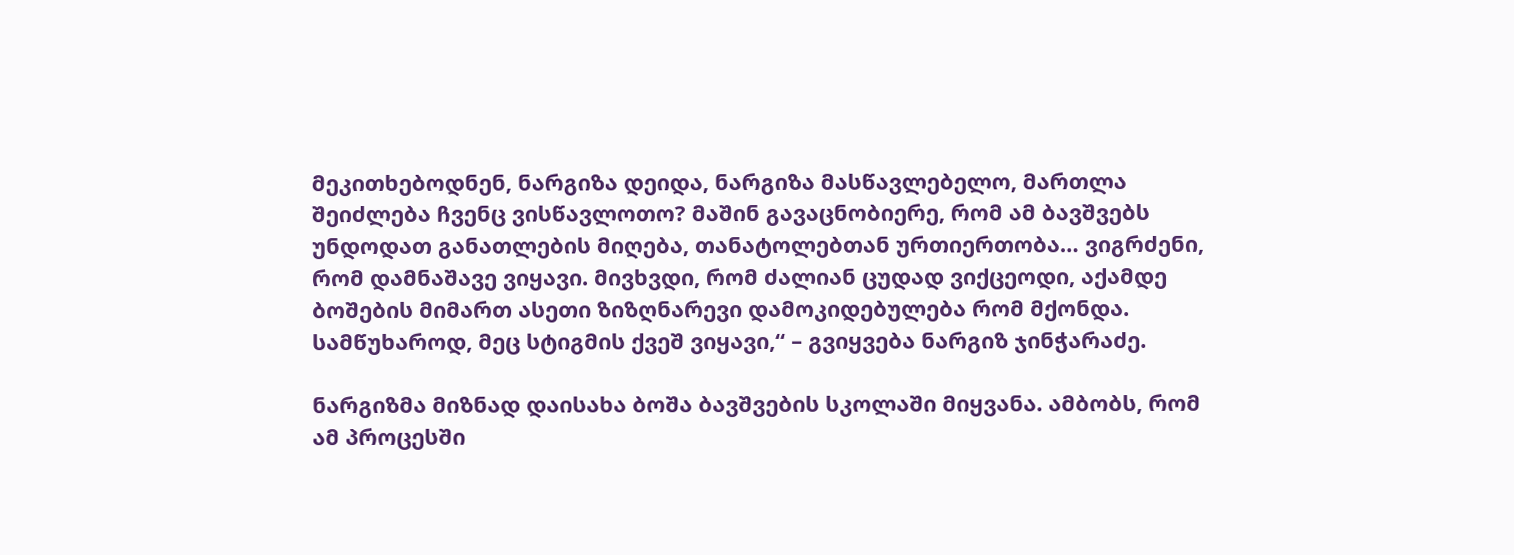მეკითხებოდნენ, ნარგიზა დეიდა, ნარგიზა მასწავლებელო, მართლა შეიძლება ჩვენც ვისწავლოთო? მაშინ გავაცნობიერე, რომ ამ ბავშვებს უნდოდათ განათლების მიღება, თანატოლებთან ურთიერთობა… ვიგრძენი, რომ დამნაშავე ვიყავი. მივხვდი, რომ ძალიან ცუდად ვიქცეოდი, აქამდე ბოშების მიმართ ასეთი ზიზღნარევი დამოკიდებულება რომ მქონდა. სამწუხაროდ, მეც სტიგმის ქვეშ ვიყავი,“ – გვიყვება ნარგიზ ჯინჭარაძე.

ნარგიზმა მიზნად დაისახა ბოშა ბავშვების სკოლაში მიყვანა. ამბობს, რომ ამ პროცესში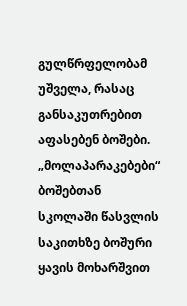გულწრფელობამ უშველა, რასაც განსაკუთრებით აფასებენ ბოშები. „მოლაპარაკებები“ ბოშებთან სკოლაში წასვლის საკითხზე ბოშური ყავის მოხარშვით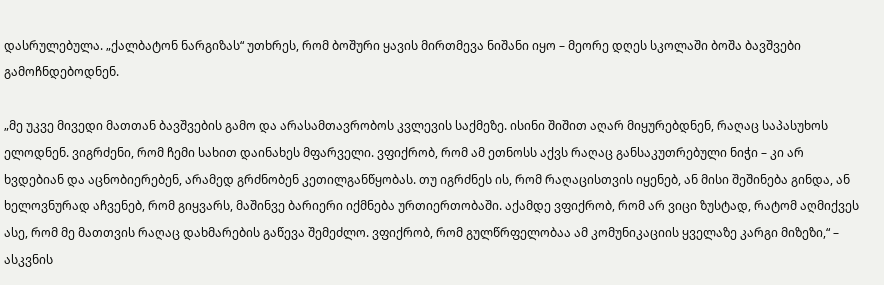დასრულებულა. „ქალბატონ ნარგიზას“ უთხრეს, რომ ბოშური ყავის მირთმევა ნიშანი იყო – მეორე დღეს სკოლაში ბოშა ბავშვები გამოჩნდებოდნენ.

„მე უკვე მივედი მათთან ბავშვების გამო და არასამთავრობოს კვლევის საქმეზე. ისინი შიშით აღარ მიყურებდნენ, რაღაც საპასუხოს ელოდნენ. ვიგრძენი, რომ ჩემი სახით დაინახეს მფარველი. ვფიქრობ, რომ ამ ეთნოსს აქვს რაღაც განსაკუთრებული ნიჭი – კი არ ხვდებიან და აცნობიერებენ, არამედ გრძნობენ კეთილგანწყობას. თუ იგრძნეს ის, რომ რაღაცისთვის იყენებ, ან მისი შეშინება გინდა, ან ხელოვნურად აჩვენებ, რომ გიყვარს, მაშინვე ბარიერი იქმნება ურთიერთობაში. აქამდე ვფიქრობ, რომ არ ვიცი ზუსტად, რატომ აღმიქვეს ასე, რომ მე მათთვის რაღაც დახმარების გაწევა შემეძლო. ვფიქრობ, რომ გულწრფელობაა ამ კომუნიკაციის ყველაზე კარგი მიზეზი,“ – ასკვნის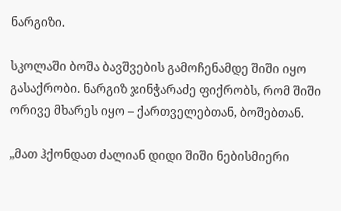ნარგიზი.

სკოლაში ბოშა ბავშვების გამოჩენამდე შიში იყო გასაქრობი. ნარგიზ ჯინჭარაძე ფიქრობს, რომ შიში ორივე მხარეს იყო – ქართველებთან, ბოშებთან.

„მათ ჰქონდათ ძალიან დიდი შიში ნებისმიერი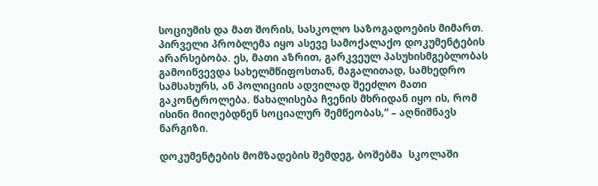სოციუმის და მათ შორის, სასკოლო საზოგადოების მიმართ. პირველი პრობლემა იყო ასევე სამოქალაქო დოკუმენტების არარსებობა. ეს, მათი აზრით, გარკვეულ პასუხისმგებლობას გამოიწვევდა სახელმწიფოსთან, მაგალითად, სამხედრო სამსახურს, ან პოლიციის ადვილად შეეძლო მათი გაკონტროლება. წახალისება ჩვენის მხრიდან იყო ის, რომ ისინი მიიღებდნენ სოციალურ შემწეობას,“ – აღნიშნავს ნარგიზი.

დოკუმენტების მომზადების შემდეგ, ბოშებმა  სკოლაში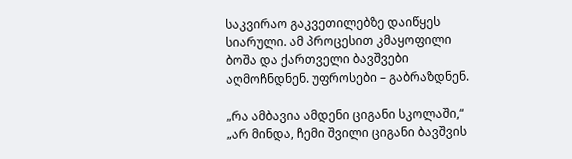საკვირაო გაკვეთილებზე დაიწყეს სიარული. ამ პროცესით კმაყოფილი ბოშა და ქართველი ბავშვები აღმოჩნდნენ. უფროსები – გაბრაზდნენ.

„რა ამბავია ამდენი ციგანი სკოლაში,“ „არ მინდა, ჩემი შვილი ციგანი ბავშვის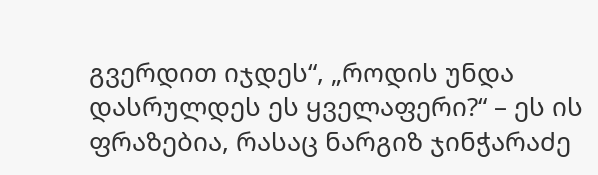გვერდით იჯდეს“, „როდის უნდა დასრულდეს ეს ყველაფერი?“ – ეს ის ფრაზებია, რასაც ნარგიზ ჯინჭარაძე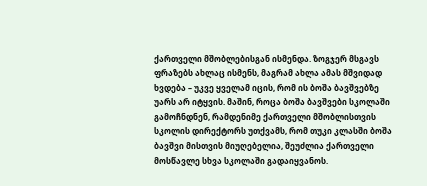ქართველი მშობლებისგან ისმენდა. ზოგჯერ მსგავს ფრაზებს ახლაც ისმენს, მაგრამ ახლა ამას მშვიდად ხვდება – უკვე ყველამ იცის, რომ ის ბოშა ბავშვებზე უარს არ იტყვის. მაშინ, როცა ბოშა ბავშვები სკოლაში გამოჩნდნენ, რამდენიმე ქართველი მშობლისთვის სკოლის დირექტორს უთქვამს, რომ თუკი კლასში ბოშა ბავშვი მისთვის მიუღებელია, შეუძლია ქართველი მოსწავლე სხვა სკოლაში გადაიყვანოს.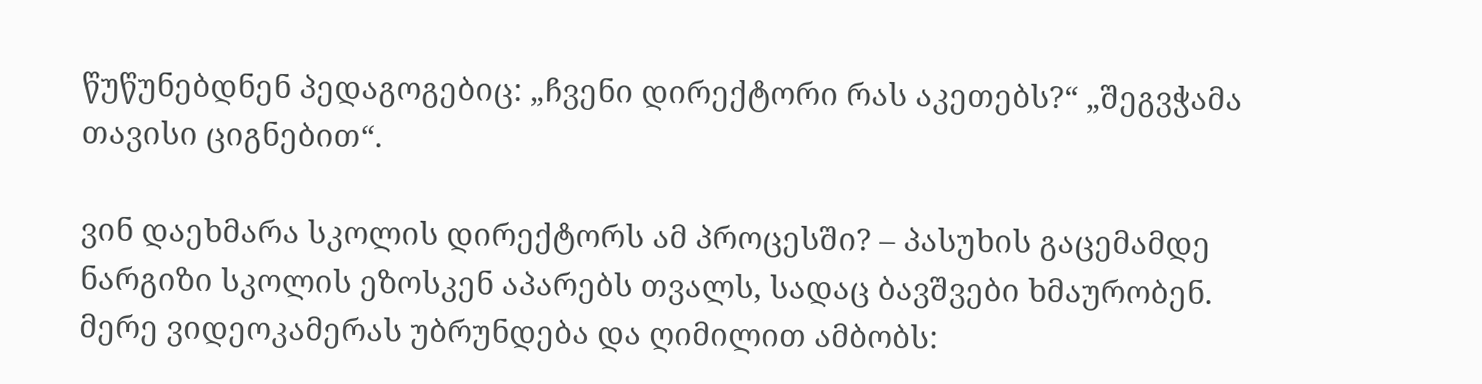წუწუნებდნენ პედაგოგებიც: „ჩვენი დირექტორი რას აკეთებს?“ „შეგვჭამა თავისი ციგნებით“.

ვინ დაეხმარა სკოლის დირექტორს ამ პროცესში? – პასუხის გაცემამდე ნარგიზი სკოლის ეზოსკენ აპარებს თვალს, სადაც ბავშვები ხმაურობენ. მერე ვიდეოკამერას უბრუნდება და ღიმილით ამბობს: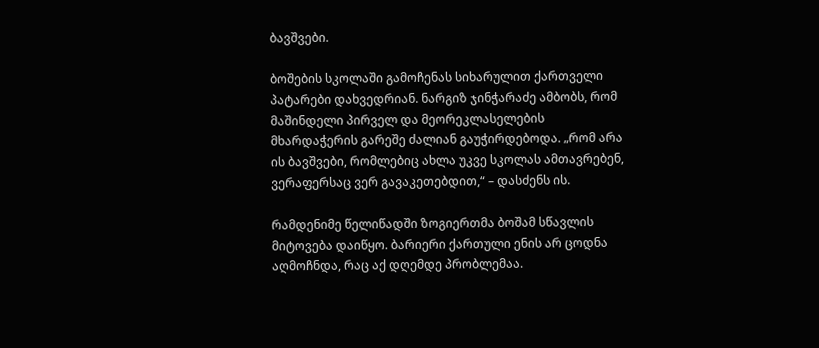ბავშვები.

ბოშების სკოლაში გამოჩენას სიხარულით ქართველი პატარები დახვედრიან. ნარგიზ ჯინჭარაძე ამბობს, რომ მაშინდელი პირველ და მეორეკლასელების მხარდაჭერის გარეშე ძალიან გაუჭირდებოდა. „რომ არა ის ბავშვები, რომლებიც ახლა უკვე სკოლას ამთავრებენ, ვერაფერსაც ვერ გავაკეთებდით,“ – დასძენს ის.

რამდენიმე წელიწადში ზოგიერთმა ბოშამ სწავლის მიტოვება დაიწყო. ბარიერი ქართული ენის არ ცოდნა აღმოჩნდა, რაც აქ დღემდე პრობლემაა.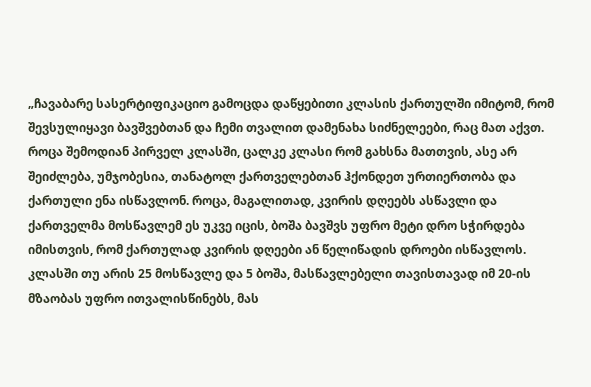„ჩავაბარე სასერტიფიკაციო გამოცდა დაწყებითი კლასის ქართულში იმიტომ, რომ შევსულიყავი ბავშვებთან და ჩემი თვალით დამენახა სიძნელეები, რაც მათ აქვთ. როცა შემოდიან პირველ კლასში, ცალკე კლასი რომ გახსნა მათთვის, ასე არ შეიძლება, უმჯობესია, თანატოლ ქართველებთან ჰქონდეთ ურთიერთობა და ქართული ენა ისწავლონ. როცა, მაგალითად, კვირის დღეებს ასწავლი და ქართველმა მოსწავლემ ეს უკვე იცის, ბოშა ბავშვს უფრო მეტი დრო სჭირდება იმისთვის, რომ ქართულად კვირის დღეები ან წელიწადის დროები ისწავლოს. კლასში თუ არის 25 მოსწავლე და 5 ბოშა, მასწავლებელი თავისთავად იმ 20-ის მზაობას უფრო ითვალისწინებს, მას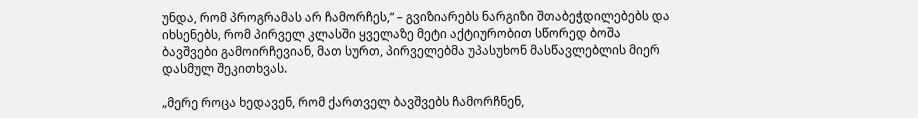უნდა, რომ პროგრამას არ ჩამორჩეს,“ – გვიზიარებს ნარგიზი შთაბეჭდილებებს და იხსენებს, რომ პირველ კლასში ყველაზე მეტი აქტიურობით სწორედ ბოშა ბავშვები გამოირჩევიან, მათ სურთ, პირველებმა უპასუხონ მასწავლებლის მიერ დასმულ შეკითხვას.

„მერე როცა ხედავენ, რომ ქართველ ბავშვებს ჩამორჩნენ,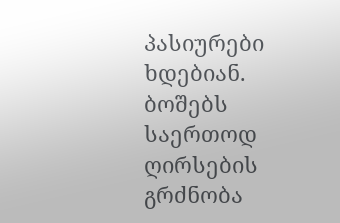პასიურები ხდებიან. ბოშებს საერთოდ ღირსების გრძნობა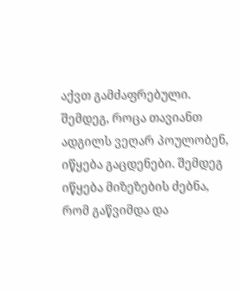აქვთ გამძაფრებული. შემდეგ, როცა თავიანთ ადგილს ვეღარ პოულობენ, იწყება გაცდენები. შემდეგ იწყება მიზეზების ძებნა, რომ გაწვიმდა და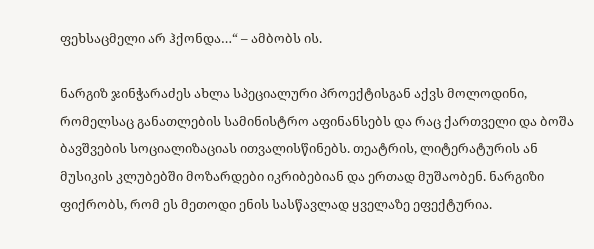ფეხსაცმელი არ ჰქონდა…“ – ამბობს ის.

ნარგიზ ჯინჭარაძეს ახლა სპეციალური პროექტისგან აქვს მოლოდინი, რომელსაც განათლების სამინისტრო აფინანსებს და რაც ქართველი და ბოშა ბავშვების სოციალიზაციას ითვალისწინებს. თეატრის, ლიტერატურის ან მუსიკის კლუბებში მოზარდები იკრიბებიან და ერთად მუშაობენ. ნარგიზი ფიქრობს, რომ ეს მეთოდი ენის სასწავლად ყველაზე ეფექტურია.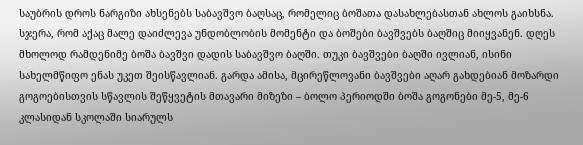საუბრის დროს ნარგიზი ახსენებს საბავშვო ბაღსაც, რომელიც ბოშათა დასახლებასთან ახლოს გაიხსნა. სჯერა, რომ აქაც მალე დაიძლევა უნდობლობის მომენტი და ბოშები ბავშვებს ბაღშიც მიიყვანენ. დღეს მხოლოდ რამდენიმე ბოშა ბავშვი დადის საბავშვო ბაღში. თუკი ბავშვები ბაღში ივლიან, ისინი სახელმწიფო ენას უკეთ შეისწავლიან. გარდა ამისა, მცირეწლოვანი ბავშვები აღარ გახდებიან მოზარდი გოგოებისთვის სწავლის შეწყვეტის მთავარი მიზეზი – ბოლო პერიოდში ბოშა გოგონები მე-5, მე-6 კლასიდან სკოლაში სიარულს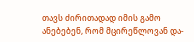თავს ძირითადად იმის გამო ანებებენ, რომ მცირეწლოვან და-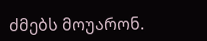ძმებს მოუარონ.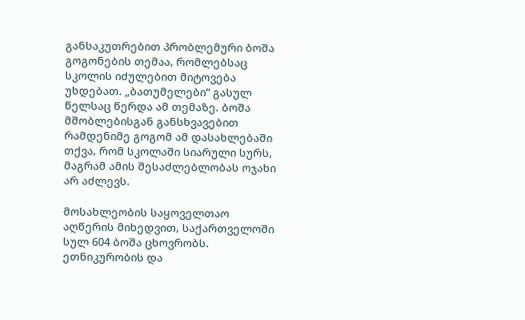განსაკუთრებით პრობლემური ბოშა გოგონების თემაა, რომლებსაც სკოლის იძულებით მიტოვება უხდებათ. „ბათუმელები“ გასულ წელსაც წერდა ამ თემაზე. ბოშა მშობლებისგან განსხვავებით რამდენიმე გოგომ ამ დასახლებაში თქვა, რომ სკოლაში სიარული სურს, მაგრამ ამის შესაძლებლობას ოჯახი არ აძლევს.

მოსახლეობის საყოველთაო აღწერის მიხედვით, საქართველოში სულ 604 ბოშა ცხოვრობს. ეთნიკურობის და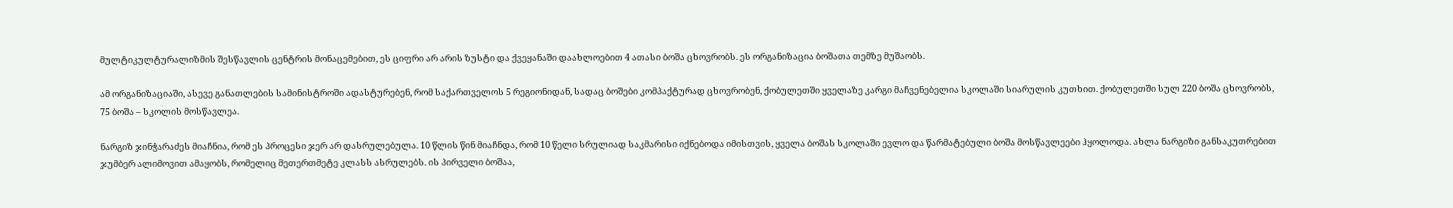მულტიკულტურალიზმის შესწავლის ცენტრის მონაცემებით, ეს ციფრი არ არის ზუსტი და ქვეყანაში დაახლოებით 4 ათასი ბოშა ცხოვრობს. ეს ორგანიზაცია ბოშათა თემზე მუშაობს.

ამ ორგანიზაციაში, ასევე განათლების სამინისტროში ადასტურებენ, რომ საქართველოს 5 რეგიონიდან, სადაც ბოშები კომპაქტურად ცხოვრობენ, ქობულეთში ყველაზე კარგი მაჩვენებელია სკოლაში სიარულის კუთხით. ქობულეთში სულ 220 ბოშა ცხოვრობს, 75 ბოშა – სკოლის მოსწავლეა.

ნარგიზ ჯინჭარაძეს მიაჩნია, რომ ეს პროცესი ჯერ არ დასრულებულა. 10 წლის წინ მიაჩნდა, რომ 10 წელი სრულიად საკმარისი იქნებოდა იმისთვის, ყველა ბოშას სკოლაში ევლო და წარმატებული ბოშა მოსწავლეები ჰყოლოდა. ახლა ნარგიზი განსაკუთრებით ჯუმბერ ალიმოვით ამაყობს, რომელიც მეთერთმეტე კლასს ასრულებს. ის პირველი ბოშაა,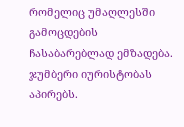რომელიც უმაღლესში გამოცდების ჩასაბარებლად ემზადება. ჯუმბერი იურისტობას აპირებს.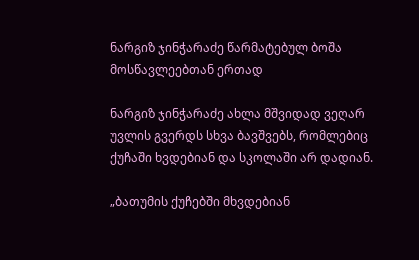ნარგიზ ჯინჭარაძე წარმატებულ ბოშა მოსწავლეებთან ერთად

ნარგიზ ჯინჭარაძე ახლა მშვიდად ვეღარ უვლის გვერდს სხვა ბავშვებს, რომლებიც ქუჩაში ხვდებიან და სკოლაში არ დადიან.

„ბათუმის ქუჩებში მხვდებიან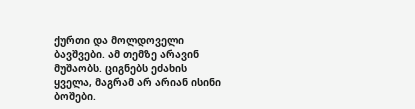ქურთი და მოლდოველი ბავშვები. ამ თემზე არავინ მუშაობს. ციგნებს ეძახის ყველა, მაგრამ არ არიან ისინი ბოშები.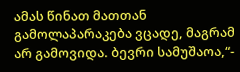ამას წინათ მათთან გამოლაპარაკება ვცადე, მაგრამ არ გამოვიდა. ბევრი სამუშაოა,“-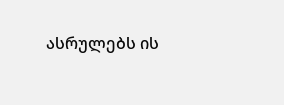ასრულებს ის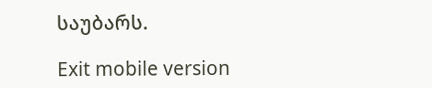საუბარს.

Exit mobile version